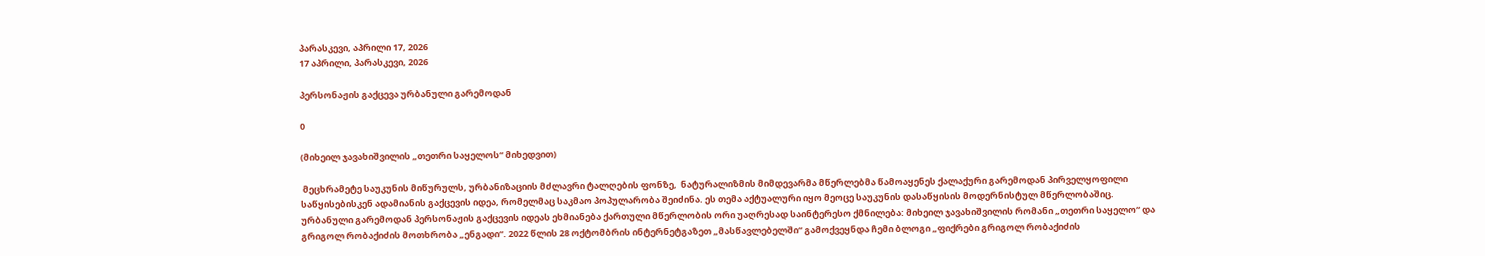პარასკევი, აპრილი 17, 2026
17 აპრილი, პარასკევი, 2026

პერსონაჟის გაქცევა ურბანული გარემოდან

0

(მიხეილ ჯავახიშვილის „თეთრი საყელოს“ მიხედვით)

 მეცხრამეტე საუკუნის მიწურულს, ურბანიზაციის მძლავრი ტალღების ფონზე,  ნატურალიზმის მიმდევარმა მწერლებმა წამოაყენეს ქალაქური გარემოდან პირველყოფილი საწყისებისკენ ადამიანის გაქცევის იდეა, რომელმაც საკმაო პოპულარობა შეიძინა. ეს თემა აქტუალური იყო მეოცე საუკუნის დასაწყისის მოდერნისტულ მწერლობაშიც. ურბანული გარემოდან პერსონაჟის გაქცევის იდეას ეხმიანება ქართული მწერლობის ორი უაღრესად საინტერესო ქმნილება: მიხეილ ჯავახიშვილის რომანი „თეთრი საყელო“ და გრიგოლ რობაქიძის მოთხრობა „ენგადი“. 2022 წლის 28 ოქტომბრის ინტერნეტგაზეთ „მასწავლებელში“ გამოქვეყნდა ჩემი ბლოგი „ფიქრები გრიგოლ რობაქიძის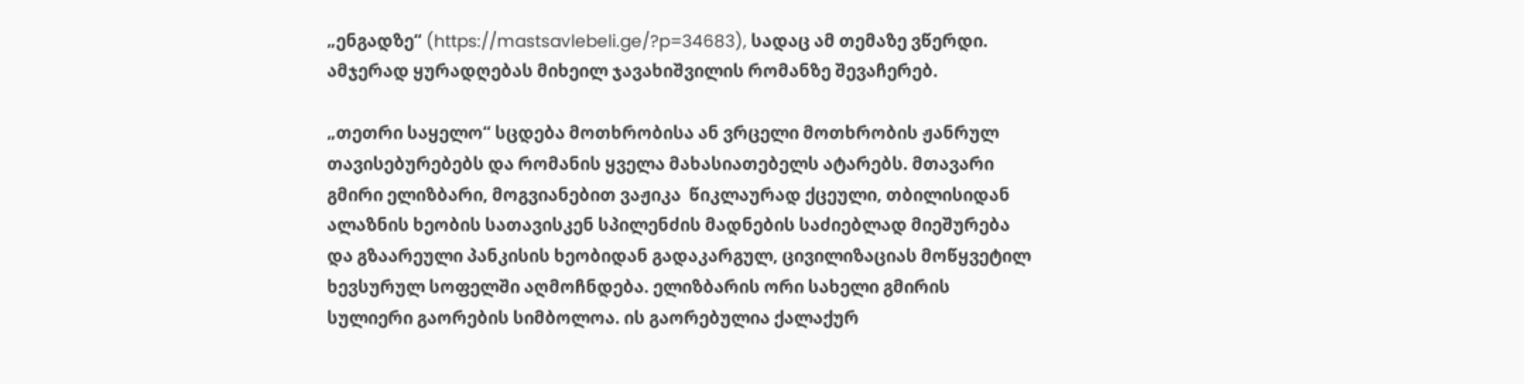„ენგადზე“ (https://mastsavlebeli.ge/?p=34683), სადაც ამ თემაზე ვწერდი. ამჯერად ყურადღებას მიხეილ ჯავახიშვილის რომანზე შევაჩერებ.

„თეთრი საყელო“ სცდება მოთხრობისა ან ვრცელი მოთხრობის ჟანრულ თავისებურებებს და რომანის ყველა მახასიათებელს ატარებს. მთავარი გმირი ელიზბარი, მოგვიანებით ვაჟიკა  წიკლაურად ქცეული, თბილისიდან ალაზნის ხეობის სათავისკენ სპილენძის მადნების საძიებლად მიეშურება და გზაარეული პანკისის ხეობიდან გადაკარგულ, ცივილიზაციას მოწყვეტილ ხევსურულ სოფელში აღმოჩნდება. ელიზბარის ორი სახელი გმირის სულიერი გაორების სიმბოლოა. ის გაორებულია ქალაქურ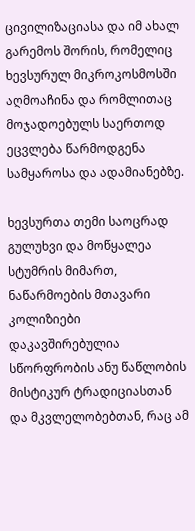ცივილიზაციასა და იმ ახალ გარემოს შორის, რომელიც ხევსურულ მიკროკოსმოსში აღმოაჩინა და რომლითაც მოჯადოებულს საერთოდ ეცვლება წარმოდგენა სამყაროსა და ადამიანებზე.

ხევსურთა თემი საოცრად გულუხვი და მოწყალეა სტუმრის მიმართ, ნაწარმოების მთავარი კოლიზიები დაკავშირებულია სწორფრობის ანუ წაწლობის მისტიკურ ტრადიციასთან და მკვლელობებთან, რაც ამ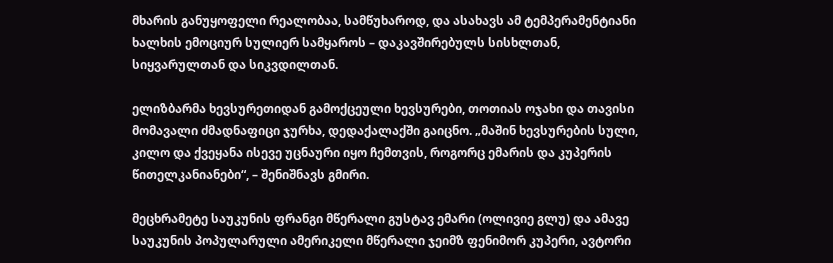მხარის განუყოფელი რეალობაა, სამწუხაროდ, და ასახავს ამ ტემპერამენტიანი ხალხის ემოციურ სულიერ სამყაროს – დაკავშირებულს სისხლთან, სიყვარულთან და სიკვდილთან.

ელიზბარმა ხევსურეთიდან გამოქცეული ხევსურები, თოთიას ოჯახი და თავისი მომავალი ძმადნაფიცი ჯურხა, დედაქალაქში გაიცნო. „მაშინ ხევსურების სული, კილო და ქვეყანა ისევე უცნაური იყო ჩემთვის, როგორც ემარის და კუპერის წითელკანიანები“, – შენიშნავს გმირი.

მეცხრამეტე საუკუნის ფრანგი მწერალი გუსტავ ემარი (ოლივიე გლუ) და ამავე საუკუნის პოპულარული ამერიკელი მწერალი ჯეიმზ ფენიმორ კუპერი, ავტორი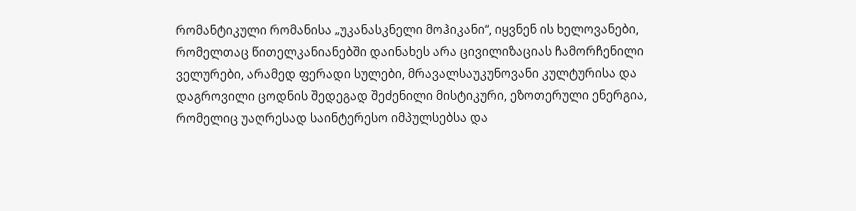რომანტიკული რომანისა „უკანასკნელი მოჰიკანი“, იყვნენ ის ხელოვანები, რომელთაც წითელკანიანებში დაინახეს არა ცივილიზაციას ჩამორჩენილი ველურები, არამედ ფერადი სულები, მრავალსაუკუნოვანი კულტურისა და დაგროვილი ცოდნის შედეგად შეძენილი მისტიკური, ეზოთერული ენერგია, რომელიც უაღრესად საინტერესო იმპულსებსა და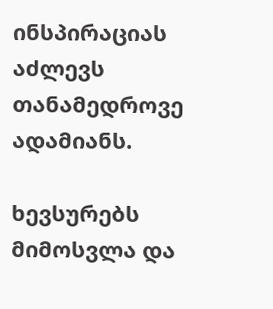ინსპირაციას აძლევს თანამედროვე ადამიანს.

ხევსურებს მიმოსვლა და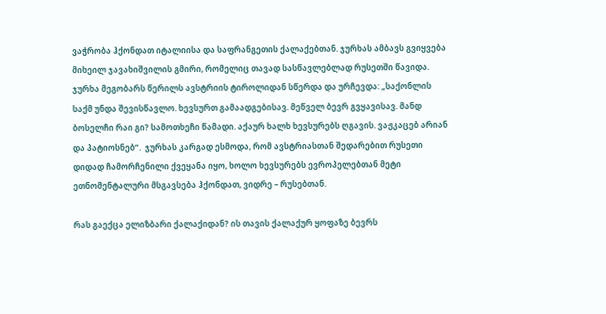ვაჭრობა ჰქონდათ იტალიისა და საფრანგეთის ქალაქებთან. ჯურხას ამბავს გვიყვება მიხეილ ჯავახიშვილის გმირი, რომელიც თავად სასწავლებლად რუსეთში წავიდა. ჯურხა მეგობარს წერილს ავსტრიის ტიროლიდან სწერდა და ურჩევდა: „საქონლის საქმ უნდა შევისწავლო. ხევსურთ გამაადგებისავ. მეწველ ბევრ გვყავისავ. მანდ ბოსელჩი რაი გი? სამოთხეჩი წამადი. აქაურ ხალხ ხევსურებს ღგავის. ვაჟკაცებ არიან და პატიოსნებ“.  ჯურხას კარგად ესმოდა, რომ ავსტრიასთან შედარებით რუსეთი დიდად ჩამორჩენილი ქვეყანა იყო, ხოლო ხევსურებს ევროპელებთან მეტი ეთნომენტალური მსგავსება ჰქონდათ, ვიდრე – რუსებთან.

რას გაექცა ელიზბარი ქალაქიდან? ის თავის ქალაქურ ყოფაზე ბევრს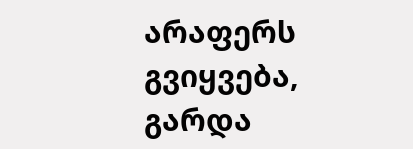არაფერს გვიყვება, გარდა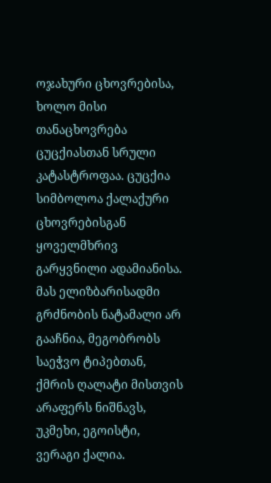ოჯახური ცხოვრებისა, ხოლო მისი თანაცხოვრება ცუცქიასთან სრული კატასტროფაა. ცუცქია სიმბოლოა ქალაქური ცხოვრებისგან ყოველმხრივ გარყვნილი ადამიანისა. მას ელიზბარისადმი გრძნობის ნატამალი არ გააჩნია, მეგობრობს საეჭვო ტიპებთან, ქმრის ღალატი მისთვის არაფერს ნიშნავს, უკმეხი, ეგოისტი, ვერაგი ქალია.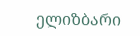ელიზბარი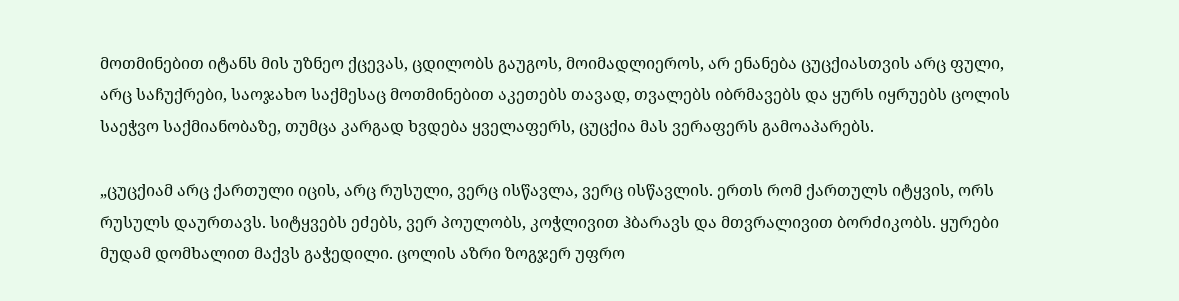მოთმინებით იტანს მის უზნეო ქცევას, ცდილობს გაუგოს, მოიმადლიეროს, არ ენანება ცუცქიასთვის არც ფული, არც საჩუქრები, საოჯახო საქმესაც მოთმინებით აკეთებს თავად, თვალებს იბრმავებს და ყურს იყრუებს ცოლის საეჭვო საქმიანობაზე, თუმცა კარგად ხვდება ყველაფერს, ცუცქია მას ვერაფერს გამოაპარებს.

„ცუცქიამ არც ქართული იცის, არც რუსული, ვერც ისწავლა, ვერც ისწავლის. ერთს რომ ქართულს იტყვის, ორს რუსულს დაურთავს. სიტყვებს ეძებს, ვერ პოულობს, კოჭლივით ჰბარავს და მთვრალივით ბორძიკობს. ყურები მუდამ დომხალით მაქვს გაჭედილი. ცოლის აზრი ზოგჯერ უფრო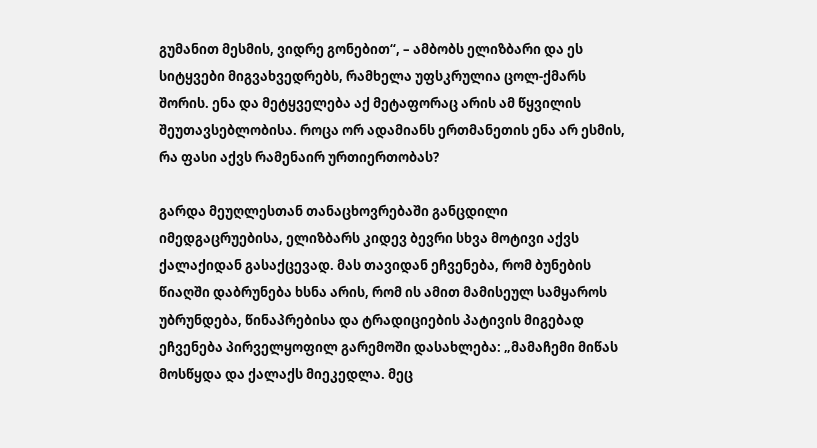გუმანით მესმის, ვიდრე გონებით“, – ამბობს ელიზბარი და ეს სიტყვები მიგვახვედრებს, რამხელა უფსკრულია ცოლ-ქმარს შორის. ენა და მეტყველება აქ მეტაფორაც არის ამ წყვილის შეუთავსებლობისა. როცა ორ ადამიანს ერთმანეთის ენა არ ესმის, რა ფასი აქვს რამენაირ ურთიერთობას?

გარდა მეუღლესთან თანაცხოვრებაში განცდილი იმედგაცრუებისა, ელიზბარს კიდევ ბევრი სხვა მოტივი აქვს ქალაქიდან გასაქცევად. მას თავიდან ეჩვენება, რომ ბუნების წიაღში დაბრუნება ხსნა არის, რომ ის ამით მამისეულ სამყაროს უბრუნდება, წინაპრებისა და ტრადიციების პატივის მიგებად ეჩვენება პირველყოფილ გარემოში დასახლება: „მამაჩემი მიწას მოსწყდა და ქალაქს მიეკედლა. მეც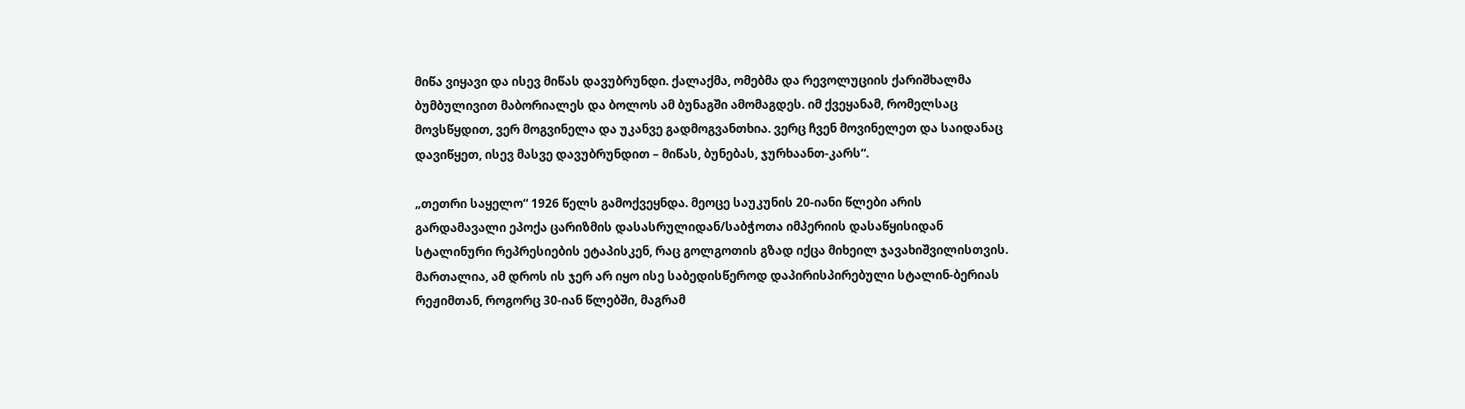მიწა ვიყავი და ისევ მიწას დავუბრუნდი. ქალაქმა, ომებმა და რევოლუციის ქარიშხალმა ბუმბულივით მაბორიალეს და ბოლოს ამ ბუნაგში ამომაგდეს. იმ ქვეყანამ, რომელსაც მოვსწყდით, ვერ მოგვინელა და უკანვე გადმოგვანთხია. ვერც ჩვენ მოვინელეთ და საიდანაც დავიწყეთ, ისევ მასვე დავუბრუნდით – მიწას, ბუნებას, ჯურხაანთ-კარს“.

„თეთრი საყელო“ 1926 წელს გამოქვეყნდა. მეოცე საუკუნის 20-იანი წლები არის გარდამავალი ეპოქა ცარიზმის დასასრულიდან/საბჭოთა იმპერიის დასაწყისიდან სტალინური რეპრესიების ეტაპისკენ, რაც გოლგოთის გზად იქცა მიხეილ ჯავახიშვილისთვის. მართალია, ამ დროს ის ჯერ არ იყო ისე საბედისწეროდ დაპირისპირებული სტალინ-ბერიას რეჟიმთან, როგორც 30-იან წლებში, მაგრამ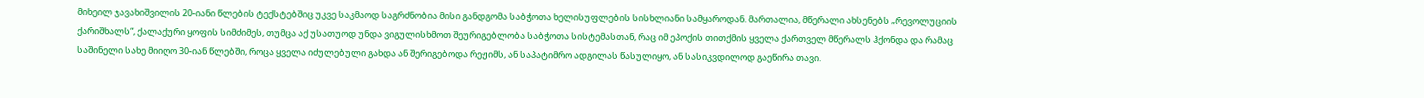მიხეილ ჯავახიშვილის 20-იანი წლების ტექსტებშიც უკვე საკმაოდ საგრძნობია მისი განდგომა საბჭოთა ხელისუფლების სისხლიანი სამყაროდან. მართალია, მწერალი ახსენებს „რევოლუციის ქარიშხალს“, ქალაქური ყოფის სიმძიმეს, თუმცა აქ უსათუოდ უნდა ვიგულისხმოთ შეურიგებლობა საბჭოთა სისტემასთან, რაც იმ ეპოქის თითქმის ყველა ქართველ მწერალს ჰქონდა და რამაც საშინელი სახე მიიღო 30-იან წლებში, როცა ყველა იძულებული გახდა ან შერიგებოდა რეჟიმს, ან საპატიმრო ადგილას წასულიყო, ან სასიკვდილოდ გაეწირა თავი.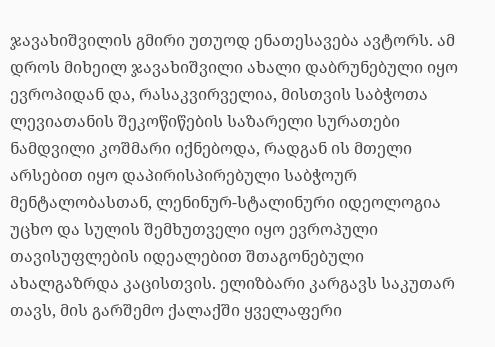ჯავახიშვილის გმირი უთუოდ ენათესავება ავტორს. ამ დროს მიხეილ ჯავახიშვილი ახალი დაბრუნებული იყო ევროპიდან და, რასაკვირველია, მისთვის საბჭოთა ლევიათანის შეკოწიწების საზარელი სურათები ნამდვილი კოშმარი იქნებოდა, რადგან ის მთელი არსებით იყო დაპირისპირებული საბჭოურ მენტალობასთან, ლენინურ-სტალინური იდეოლოგია უცხო და სულის შემხუთველი იყო ევროპული თავისუფლების იდეალებით შთაგონებული ახალგაზრდა კაცისთვის. ელიზბარი კარგავს საკუთარ თავს, მის გარშემო ქალაქში ყველაფერი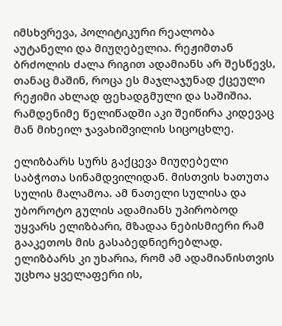იმსხვრევა, პოლიტიკური რეალობა აუტანელი და მიუღებელია. რეჟიმთან ბრძოლის ძალა რიგით ადამიანს არ შესწევს, თანაც მაშინ, როცა ეს მაჯლაჯუნად ქცეული რეჟიმი ახლად ფეხადგმული და საშიშია. რამდენიმე წელიწადში აკი შეიწირა კიდევაც მან მიხეილ ჯავახიშვილის სიცოცხლე.

ელიზბარს სურს გაქცევა მიუღებელი საბჭოთა სინამდვილიდან. მისთვის ხათუთა სულის მალამოა. ამ ნათელი სულისა და უბოროტო გულის ადამიანს უპირობოდ უყვარს ელიზბარი, მზადაა ნებისმიერი რამ გააკეთოს მის გასაბედნიერებლად. ელიზბარს კი უხარია, რომ ამ ადამიანისთვის უცხოა ყველაფერი ის,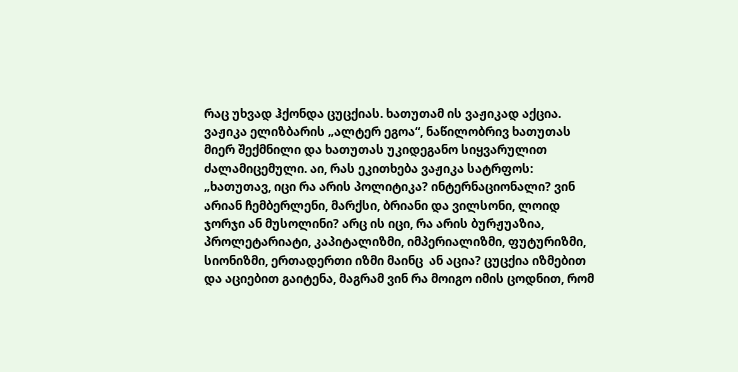რაც უხვად ჰქონდა ცუცქიას. ხათუთამ ის ვაჟიკად აქცია. ვაჟიკა ელიზბარის „ალტერ ეგოა“, ნაწილობრივ ხათუთას მიერ შექმნილი და ხათუთას უკიდეგანო სიყვარულით ძალამიცემული. აი, რას ეკითხება ვაჟიკა სატრფოს: „ხათუთავ, იცი რა არის პოლიტიკა? ინტერნაციონალი? ვინ არიან ჩემბერლენი, მარქსი, ბრიანი და ვილსონი, ლოიდ ჯორჯი ან მუსოლინი? არც ის იცი, რა არის ბურჟუაზია, პროლეტარიატი, კაპიტალიზმი, იმპერიალიზმი, ფუტურიზმი, სიონიზმი, ერთადერთი იზმი მაინც  ან აცია? ცუცქია იზმებით და აციებით გაიტენა, მაგრამ ვინ რა მოიგო იმის ცოდნით, რომ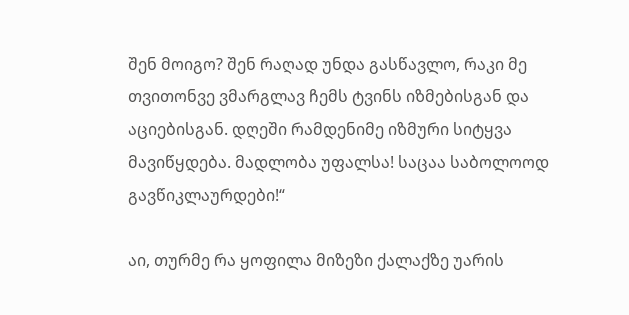შენ მოიგო? შენ რაღად უნდა გასწავლო, რაკი მე თვითონვე ვმარგლავ ჩემს ტვინს იზმებისგან და აციებისგან. დღეში რამდენიმე იზმური სიტყვა მავიწყდება. მადლობა უფალსა! საცაა საბოლოოდ გავწიკლაურდები!“

აი, თურმე რა ყოფილა მიზეზი ქალაქზე უარის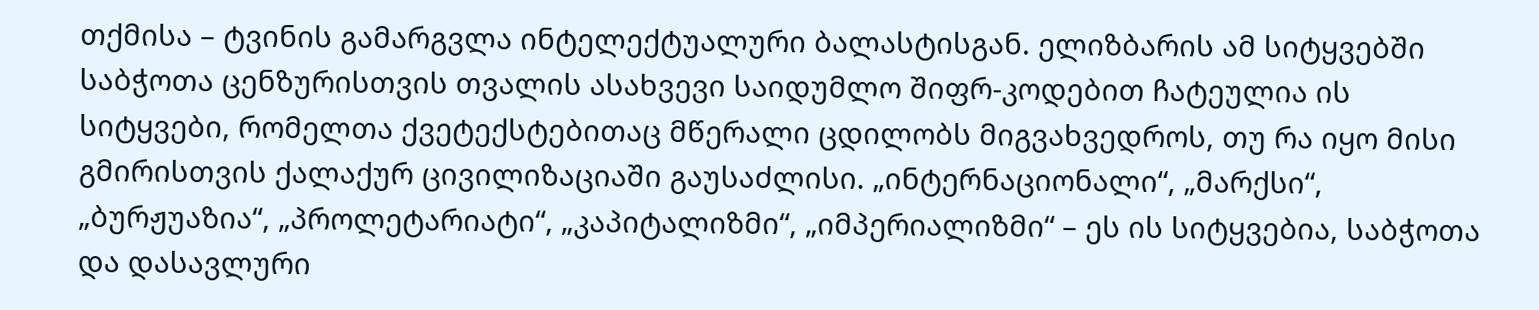თქმისა – ტვინის გამარგვლა ინტელექტუალური ბალასტისგან. ელიზბარის ამ სიტყვებში საბჭოთა ცენზურისთვის თვალის ასახვევი საიდუმლო შიფრ-კოდებით ჩატეულია ის სიტყვები, რომელთა ქვეტექსტებითაც მწერალი ცდილობს მიგვახვედროს, თუ რა იყო მისი გმირისთვის ქალაქურ ცივილიზაციაში გაუსაძლისი. „ინტერნაციონალი“, „მარქსი“, „ბურჟუაზია“, „პროლეტარიატი“, „კაპიტალიზმი“, „იმპერიალიზმი“ – ეს ის სიტყვებია, საბჭოთა და დასავლური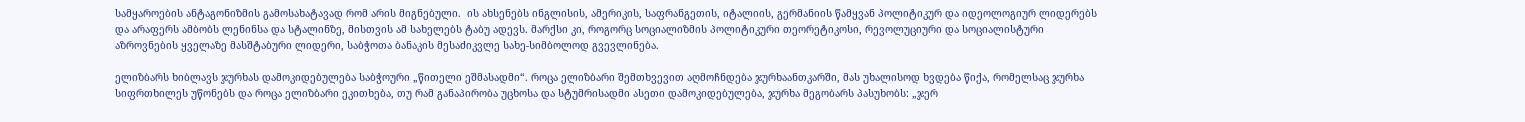სამყაროების ანტაგონიზმის გამოსახატავად რომ არის მიგნებული.  ის ახსენებს ინგლისის, ამერიკის, საფრანგეთის, იტალიის, გერმანიის წამყვან პოლიტიკურ და იდეოლოგიურ ლიდერებს და არაფერს ამბობს ლენინსა და სტალინზე, მისთვის ამ სახელებს ტაბუ ადევს. მარქსი კი, როგორც სოციალიზმის პოლიტიკური თეორეტიკოსი, რევოლუციური და სოციალისტური აზროვნების ყველაზე მასშტაბური ლიდერი, საბჭოთა ბანაკის მესაძიკვლე სახე-სიმბოლოდ გვევლინება.

ელიზბარს ხიბლავს ჯურხას დამოკიდებულება საბჭოური „წითელი ეშმასადმი“. როცა ელიზბარი შემთხვევით აღმოჩნდება ჯურხაანთკარში, მას უხალისოდ ხვდება წიქა, რომელსაც ჯურხა სიფრთხილეს უწონებს და როცა ელიზბარი ეკითხება, თუ რამ განაპირობა უცხოსა და სტუმრისადმი ასეთი დამოკიდებულება, ჯურხა მეგობარს პასუხობს: „ჯერ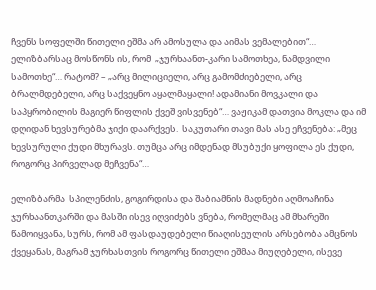ჩვენს სოფელში წითელი ეშმა არ ამოსულა და აიმას ვემალებით“… ელიზბარსაც მოსწონს ის, რომ  „ჯურხაანთ-კარი სამოთხეა, ნამდვილი სამოთხე“… რატომ? – „არც მილიციელი, არც გამომძიებელი, არც ბრალმდებელი, არც საქვეყნო აყალმაყალი! ადამიანი მოვკალი და საპყრობილის მაგიერ წიფლის ქვეშ ვისვენებ“… ვაჟიკამ დათვია მოკლა და იმ დღიდან ხევსურებმა ჯიქი დაარქვეს.  საკუთარი თავი მას ასე ეჩვენება: „მეც ხევსურული ქუდი მხურავს. თუმცა არც იმდენად მსუბუქი ყოფილა ეს ქუდი, როგორც პირველად მეჩვენა“…

ელიზბარმა  სპილენძის, გოგირდისა და შაბიამნის მადნები აღმოაჩინა ჯურხაანთკარში და მასში ისევ იღვიძებს ვნება, რომელმაც ამ მხარეში წამოიყვანა, სურს, რომ ამ ფასდაუდებელი წიაღისეულის არსებობა ამცნოს ქვეყანას, მაგრამ ჯურხასთვის როგორც წითელი ეშმაა მიუღებელი, ისევე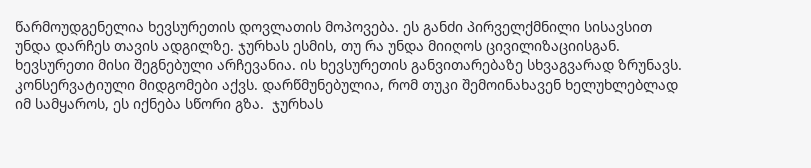წარმოუდგენელია ხევსურეთის დოვლათის მოპოვება. ეს განძი პირველქმნილი სისავსით უნდა დარჩეს თავის ადგილზე. ჯურხას ესმის, თუ რა უნდა მიიღოს ცივილიზაციისგან. ხევსურეთი მისი შეგნებული არჩევანია. ის ხევსურეთის განვითარებაზე სხვაგვარად ზრუნავს. კონსერვატიული მიდგომები აქვს. დარწმუნებულია, რომ თუკი შემოინახავენ ხელუხლებლად იმ სამყაროს, ეს იქნება სწორი გზა.  ჯურხას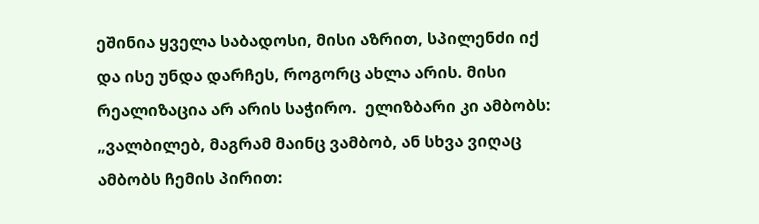ეშინია ყველა საბადოსი, მისი აზრით, სპილენძი იქ და ისე უნდა დარჩეს, როგორც ახლა არის. მისი რეალიზაცია არ არის საჭირო.  ელიზბარი კი ამბობს: „ვალბილებ, მაგრამ მაინც ვამბობ, ან სხვა ვიღაც ამბობს ჩემის პირით: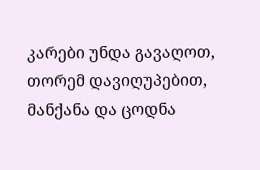კარები უნდა გავაღოთ, თორემ დავიღუპებით, მანქანა და ცოდნა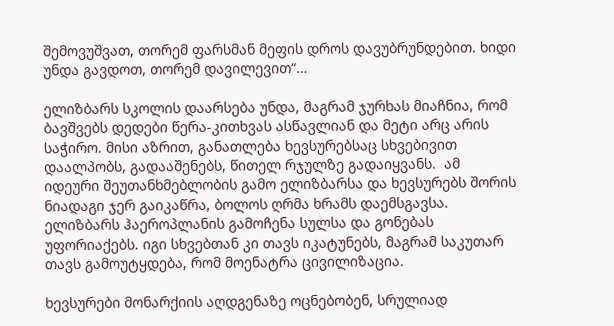შემოვუშვათ, თორემ ფარსმან მეფის დროს დავუბრუნდებით. ხიდი უნდა გავდოთ, თორემ დავილევით“…

ელიზბარს სკოლის დაარსება უნდა, მაგრამ ჯურხას მიაჩნია, რომ ბავშვებს დედები წერა-კითხვას ასწავლიან და მეტი არც არის საჭირო. მისი აზრით, განათლება ხევსურებსაც სხვებივით დაალპობს, გადააშენებს, წითელ რჯულზე გადაიყვანს.  ამ იდეური შეუთანხმებლობის გამო ელიზბარსა და ხევსურებს შორის ნიადაგი ჯერ გაიკაწრა, ბოლოს ღრმა ხრამს დაემსგავსა. ელიზბარს ჰაეროპლანის გამოჩენა სულსა და გონებას უფორიაქებს. იგი სხვებთან კი თავს იკატუნებს, მაგრამ საკუთარ თავს გამოუტყდება, რომ მოენატრა ცივილიზაცია.

ხევსურები მონარქიის აღდგენაზე ოცნებობენ, სრულიად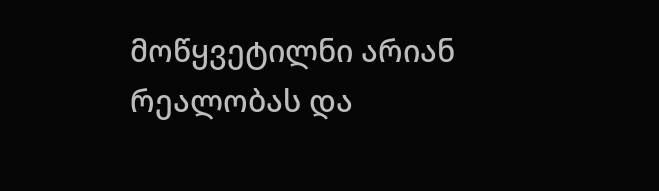მოწყვეტილნი არიან რეალობას და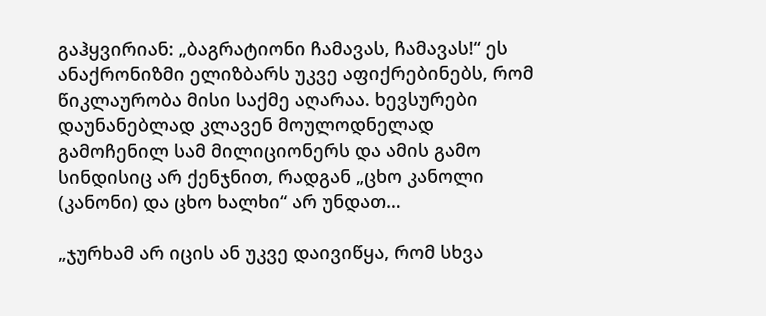გაჰყვირიან: „ბაგრატიონი ჩამავას, ჩამავას!“ ეს ანაქრონიზმი ელიზბარს უკვე აფიქრებინებს, რომ წიკლაურობა მისი საქმე აღარაა. ხევსურები დაუნანებლად კლავენ მოულოდნელად გამოჩენილ სამ მილიციონერს და ამის გამო სინდისიც არ ქენჯნით, რადგან „ცხო კანოლი (კანონი) და ცხო ხალხი“ არ უნდათ…

„ჯურხამ არ იცის ან უკვე დაივიწყა, რომ სხვა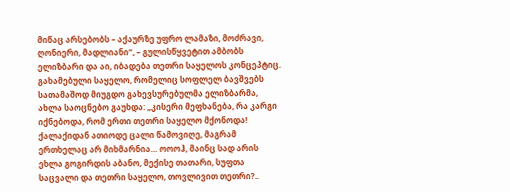მიწაც არსებობს – აქაურზე უფრო ლამაზი, მოძრავი, ღონიერი, მადლიანი“, – გულისწყვეტით ამბობს ელიზბარი და აი, იბადება თეთრი საყელოს კონცეპტიც. გახამებული საყელო, რომელიც სოფლელ ბავშვებს სათამაშოდ მიუგდო გახევსურებულმა ელიზბარმა, ახლა საოცნებო გაუხდა: „კისერი მეფხანება, რა კარგი იქნებოდა, რომ ერთი თეთრი საყელო მქონოდა! ქალაქიდან ათიოდე ცალი წამოვიღე, მაგრამ ერთხელაც არ მიხმარნია… ოოოჰ, მაინც სად არის ეხლა გოგირდის აბანო, მექისე თათარი, სუფთა საცვალი და თეთრი საყელო, თოვლივით თეთრი?..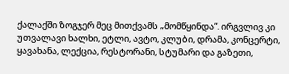ქალაქში ზოგჯერ მეც მითქვამს „მომწყინდა“. ირგვლივ კი უთვალავი ხალხი, ეტლი, ავტო, კლუბი, დრამა, კონცერტი, ყავახანა, ლექცია, რესტორანი, სტუმარი და გაზეთი,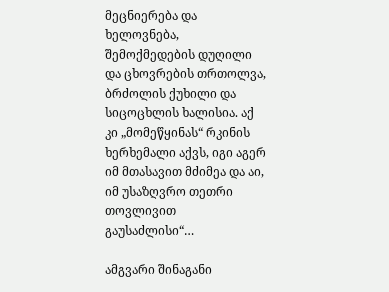მეცნიერება და ხელოვნება, შემოქმედების დუღილი და ცხოვრების თრთოლვა, ბრძოლის ქუხილი და სიცოცხლის ხალისია. აქ კი „მომეწყინას“ რკინის ხერხემალი აქვს, იგი აგერ იმ მთასავით მძიმეა და აი, იმ უსაზღვრო თეთრი თოვლივით გაუსაძლისი“…

ამგვარი შინაგანი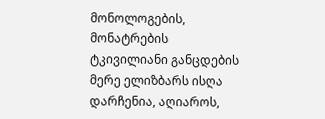მონოლოგების, მონატრების ტკივილიანი განცდების მერე ელიზბარს ისღა დარჩენია, აღიაროს,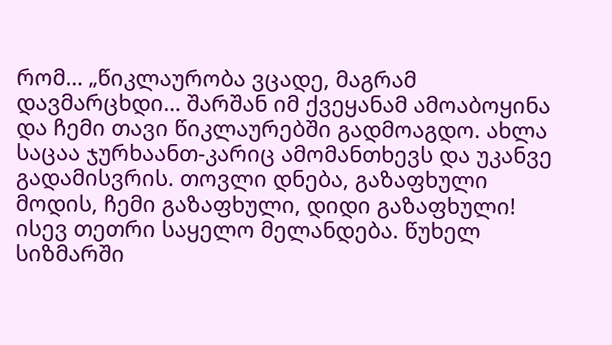რომ… „წიკლაურობა ვცადე, მაგრამ დავმარცხდი… შარშან იმ ქვეყანამ ამოაბოყინა და ჩემი თავი წიკლაურებში გადმოაგდო. ახლა საცაა ჯურხაანთ-კარიც ამომანთხევს და უკანვე გადამისვრის. თოვლი დნება, გაზაფხული მოდის, ჩემი გაზაფხული, დიდი გაზაფხული! ისევ თეთრი საყელო მელანდება. წუხელ სიზმარში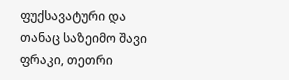ფუქსავატური და თანაც საზეიმო შავი ფრაკი, თეთრი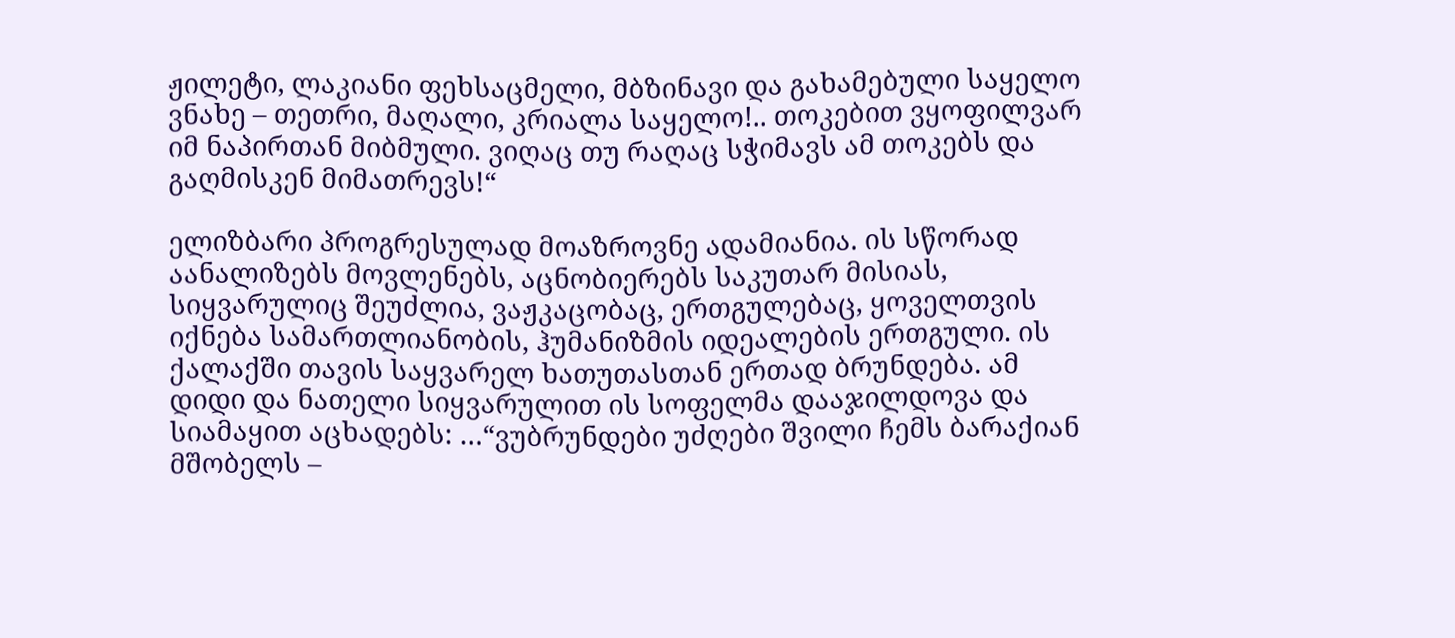ჟილეტი, ლაკიანი ფეხსაცმელი, მბზინავი და გახამებული საყელო ვნახე – თეთრი, მაღალი, კრიალა საყელო!.. თოკებით ვყოფილვარ იმ ნაპირთან მიბმული. ვიღაც თუ რაღაც სჭიმავს ამ თოკებს და გაღმისკენ მიმათრევს!“

ელიზბარი პროგრესულად მოაზროვნე ადამიანია. ის სწორად აანალიზებს მოვლენებს, აცნობიერებს საკუთარ მისიას, სიყვარულიც შეუძლია, ვაჟკაცობაც, ერთგულებაც, ყოველთვის იქნება სამართლიანობის, ჰუმანიზმის იდეალების ერთგული. ის ქალაქში თავის საყვარელ ხათუთასთან ერთად ბრუნდება. ამ დიდი და ნათელი სიყვარულით ის სოფელმა დააჯილდოვა და სიამაყით აცხადებს: …“ვუბრუნდები უძღები შვილი ჩემს ბარაქიან მშობელს –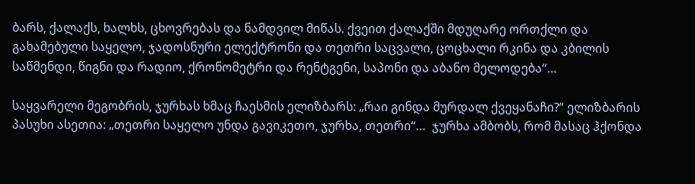ბარს, ქალაქს, ხალხს, ცხოვრებას და ნამდვილ მიწას. ქვეით ქალაქში მდუღარე ორთქლი და გახამებული საყელო, ჯადოსნური ელექტრონი და თეთრი საცვალი, ცოცხალი რკინა და კბილის საწმენდი, წიგნი და რადიო, ქრონომეტრი და რენტგენი, საპონი და აბანო მელოდება“…

საყვარელი მეგობრის, ჯურხას ხმაც ჩაესმის ელიზბარს: „რაი გინდა მურდალ ქვეყანაჩი?“ ელიზბარის პასუხი ასეთია: „თეთრი საყელო უნდა გავიკეთო, ჯურხა, თეთრი“…  ჯურხა ამბობს, რომ მასაც ჰქონდა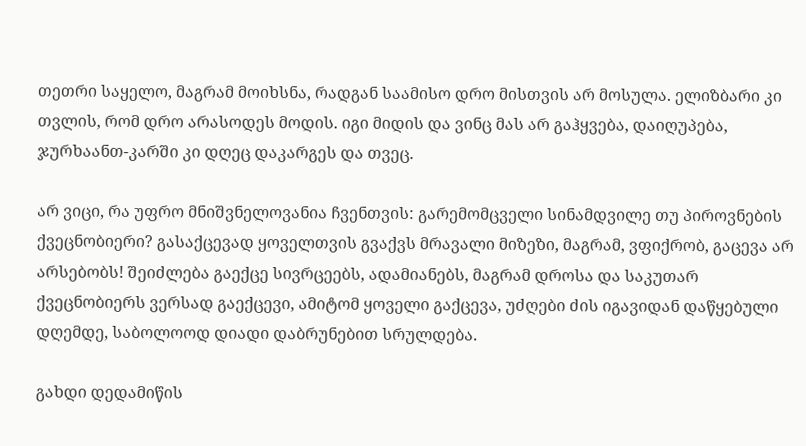თეთრი საყელო, მაგრამ მოიხსნა, რადგან საამისო დრო მისთვის არ მოსულა. ელიზბარი კი თვლის, რომ დრო არასოდეს მოდის. იგი მიდის და ვინც მას არ გაჰყვება, დაიღუპება, ჯურხაანთ-კარში კი დღეც დაკარგეს და თვეც.

არ ვიცი, რა უფრო მნიშვნელოვანია ჩვენთვის: გარემომცველი სინამდვილე თუ პიროვნების ქვეცნობიერი? გასაქცევად ყოველთვის გვაქვს მრავალი მიზეზი, მაგრამ, ვფიქრობ, გაცევა არ არსებობს! შეიძლება გაექცე სივრცეებს, ადამიანებს, მაგრამ დროსა და საკუთარ ქვეცნობიერს ვერსად გაექცევი, ამიტომ ყოველი გაქცევა, უძღები ძის იგავიდან დაწყებული დღემდე, საბოლოოდ დიადი დაბრუნებით სრულდება.

გახდი დედამიწის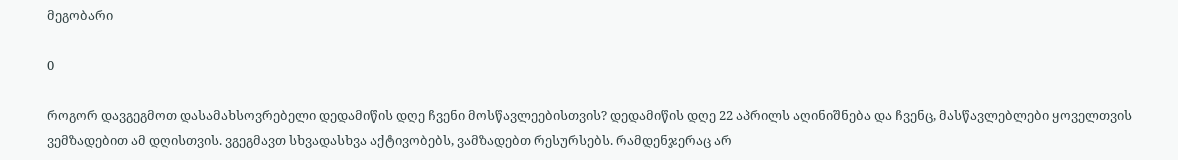მეგობარი

0

როგორ დავგეგმოთ დასამახსოვრებელი დედამიწის დღე ჩვენი მოსწავლეებისთვის? დედამიწის დღე 22 აპრილს აღინიშნება და ჩვენც, მასწავლებლები ყოველთვის ვემზადებით ამ დღისთვის. ვგეგმავთ სხვადასხვა აქტივობებს, ვამზადებთ რესურსებს. რამდენჯერაც არ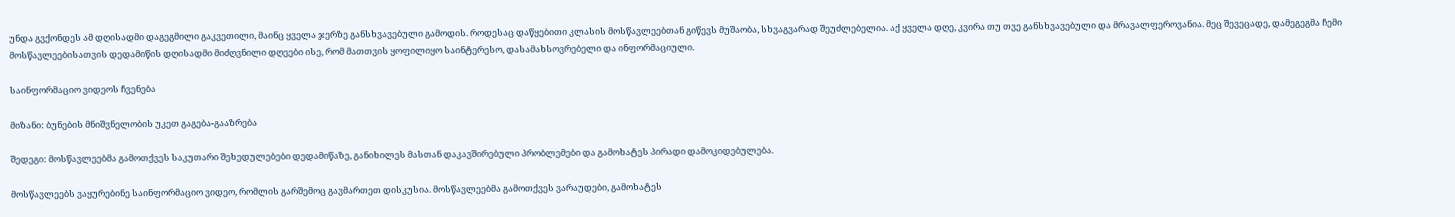უნდა გვქონდეს ამ დღისადმი დაგეგმილი გაკვეთილი, მაინც ყველა ჯერზე განსხვავებული გამოდის. როდესაც დაწყებითი კლასის მოსწავლეებთან გიწევს მუშაობა, სხვაგვარად შეუძლებელია. აქ ყველა დღე, კვირა თუ თვე განსხვავებული და მრავალფეროვანია. მეც შევეცადე, დამეგეგმა ჩემი მოსწავლეებისათვის დედამიწის დღისადმი მიძღვნილი დღეები ისე, რომ მათთვის ყოფილიყო საინტერესო, დასამახსოვრებელი და ინფორმაციული.

საინფორმაციო ვიდეოს ჩვენება

მიზანი: ბუნების მნიშვნელობის უკეთ გაგება-გააზრება

შედეგი: მოსწავლეებმა გამოთქვეს საკუთარი შეხედულებები დედამიწაზე, განიხილეს მასთან დაკავშირებული პრობლემები და გამოხატეს პირადი დამოკიდებულება.

მოსწავლეებს ვაყურებინე საინფორმაციო ვიდეო, რომლის გარშემოც გავმართეთ დისკუსია. მოსწავლეებმა გამოთქვეს ვარაუდები, გამოხატეს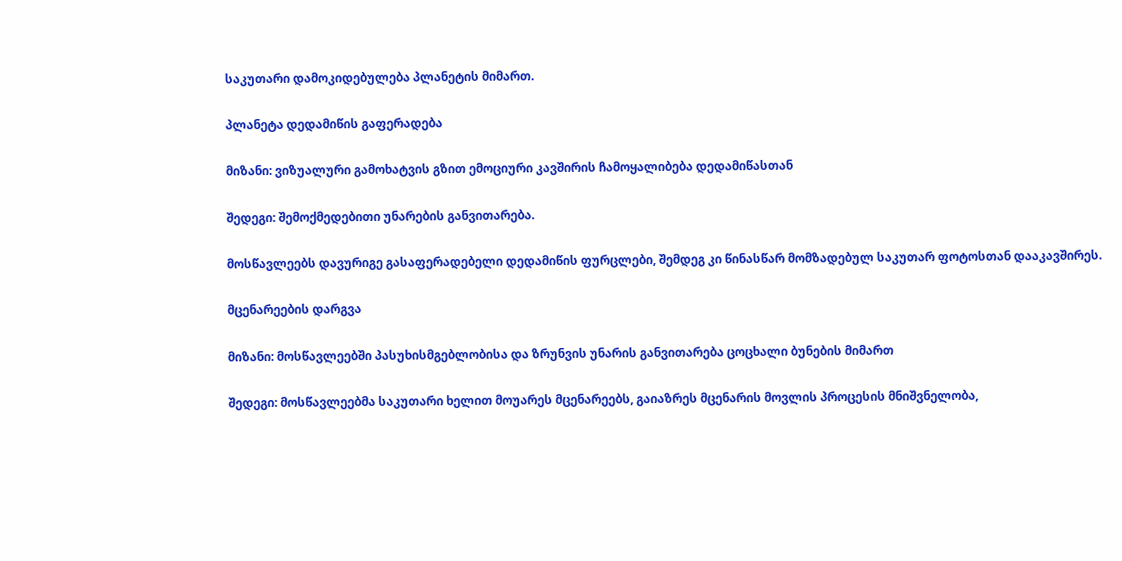საკუთარი დამოკიდებულება პლანეტის მიმართ.

პლანეტა დედამიწის გაფერადება

მიზანი: ვიზუალური გამოხატვის გზით ემოციური კავშირის ჩამოყალიბება დედამიწასთან

შედეგი: შემოქმედებითი უნარების განვითარება.

მოსწავლეებს დავურიგე გასაფერადებელი დედამიწის ფურცლები, შემდეგ კი წინასწარ მომზადებულ საკუთარ ფოტოსთან დააკავშირეს.

მცენარეების დარგვა

მიზანი: მოსწავლეებში პასუხისმგებლობისა და ზრუნვის უნარის განვითარება ცოცხალი ბუნების მიმართ

შედეგი: მოსწავლეებმა საკუთარი ხელით მოუარეს მცენარეებს, გაიაზრეს მცენარის მოვლის პროცესის მნიშვნელობა,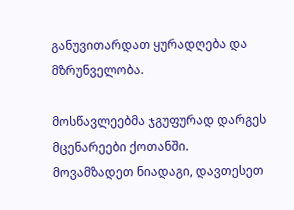განუვითარდათ ყურადღება და მზრუნველობა.

მოსწავლეებმა ჯგუფურად დარგეს მცენარეები ქოთანში. მოვამზადეთ ნიადაგი, დავთესეთ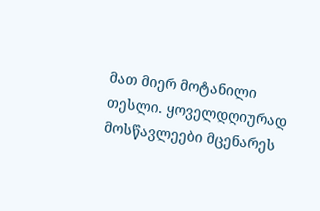მათ მიერ მოტანილი თესლი. ყოველდღიურად მოსწავლეები მცენარეს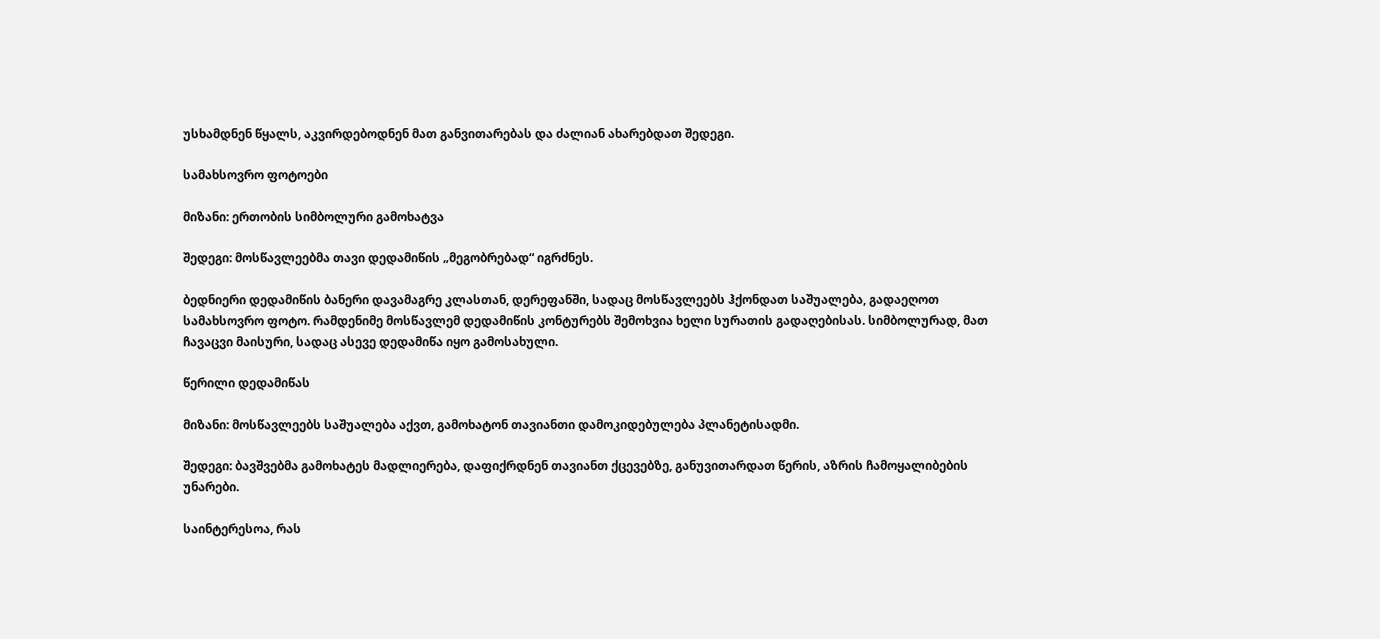უსხამდნენ წყალს, აკვირდებოდნენ მათ განვითარებას და ძალიან ახარებდათ შედეგი.

სამახსოვრო ფოტოები

მიზანი: ერთობის სიმბოლური გამოხატვა

შედეგი: მოსწავლეებმა თავი დედამიწის „მეგობრებად“ იგრძნეს.

ბედნიერი დედამიწის ბანერი დავამაგრე კლასთან, დერეფანში, სადაც მოსწავლეებს ჰქონდათ საშუალება, გადაეღოთ სამახსოვრო ფოტო. რამდენიმე მოსწავლემ დედამიწის კონტურებს შემოხვია ხელი სურათის გადაღებისას. სიმბოლურად, მათ ჩავაცვი მაისური, სადაც ასევე დედამიწა იყო გამოსახული.

წერილი დედამიწას

მიზანი: მოსწავლეებს საშუალება აქვთ, გამოხატონ თავიანთი დამოკიდებულება პლანეტისადმი.

შედეგი: ბავშვებმა გამოხატეს მადლიერება, დაფიქრდნენ თავიანთ ქცევებზე, განუვითარდათ წერის, აზრის ჩამოყალიბების უნარები.

საინტერესოა, რას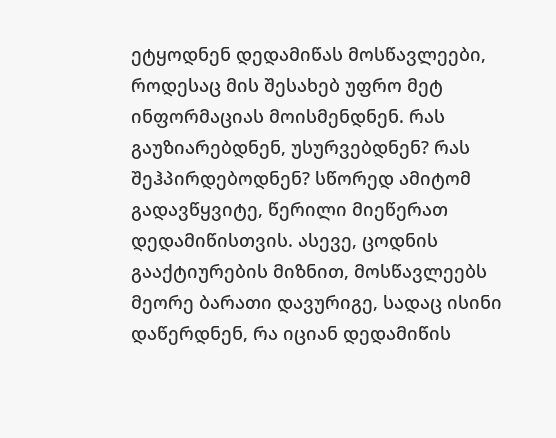ეტყოდნენ დედამიწას მოსწავლეები, როდესაც მის შესახებ უფრო მეტ ინფორმაციას მოისმენდნენ. რას გაუზიარებდნენ, უსურვებდნენ? რას შეჰპირდებოდნენ? სწორედ ამიტომ გადავწყვიტე, წერილი მიეწერათ დედამიწისთვის. ასევე, ცოდნის გააქტიურების მიზნით, მოსწავლეებს მეორე ბარათი დავურიგე, სადაც ისინი დაწერდნენ, რა იციან დედამიწის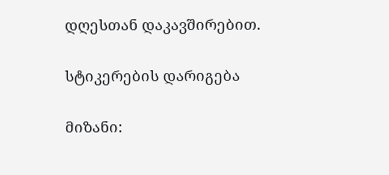დღესთან დაკავშირებით.

სტიკერების დარიგება

მიზანი: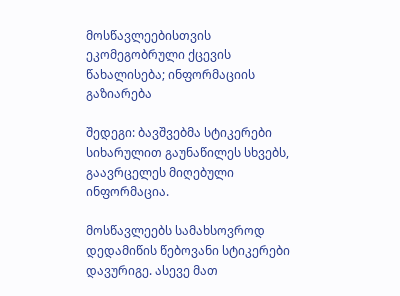მოსწავლეებისთვის ეკომეგობრული ქცევის წახალისება; ინფორმაციის გაზიარება

შედეგი: ბავშვებმა სტიკერები სიხარულით გაუნაწილეს სხვებს, გაავრცელეს მიღებული ინფორმაცია.

მოსწავლეებს სამახსოვროდ დედამიწის წებოვანი სტიკერები დავურიგე. ასევე მათ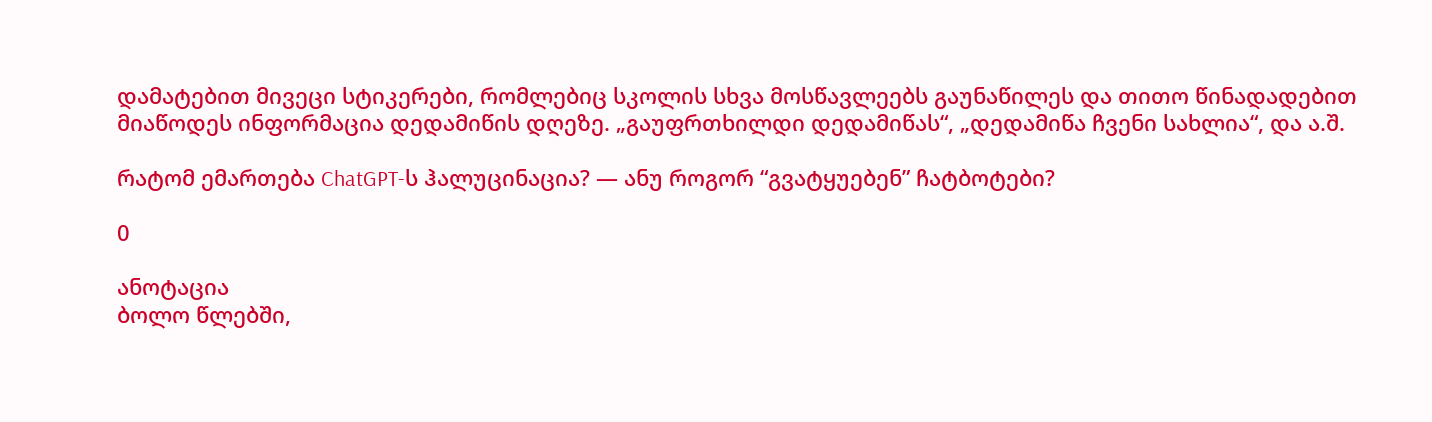დამატებით მივეცი სტიკერები, რომლებიც სკოლის სხვა მოსწავლეებს გაუნაწილეს და თითო წინადადებით მიაწოდეს ინფორმაცია დედამიწის დღეზე. „გაუფრთხილდი დედამიწას“, „დედამიწა ჩვენი სახლია“, და ა.შ.

რატომ ემართება ChatGPT-ს ჰალუცინაცია? — ანუ როგორ “გვატყუებენ” ჩატბოტები?

0

ანოტაცია
ბოლო წლებში,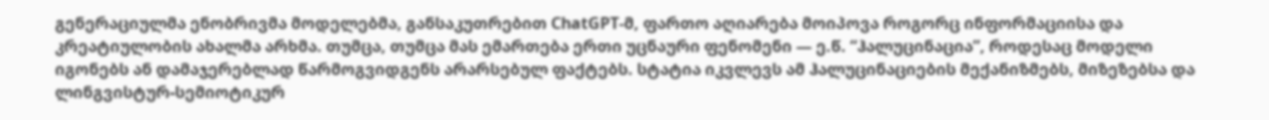გენერაციულმა ენობრივმა მოდელებმა, განსაკუთრებით ChatGPT-მ, ფართო აღიარება მოიპოვა როგორც ინფორმაციისა და კრეატიულობის ახალმა არხმა. თუმცა, თუმცა მას ემართება ერთი უცნაური ფენომენი — ე.წ. “ჰალუცინაცია”, როდესაც მოდელი იგონებს ან დამაჯერებლად წარმოგვიდგენს არარსებულ ფაქტებს. სტატია იკვლევს ამ ჰალუცინაციების მექანიზმებს, მიზეზებსა და ლინგვისტურ-სემიოტიკურ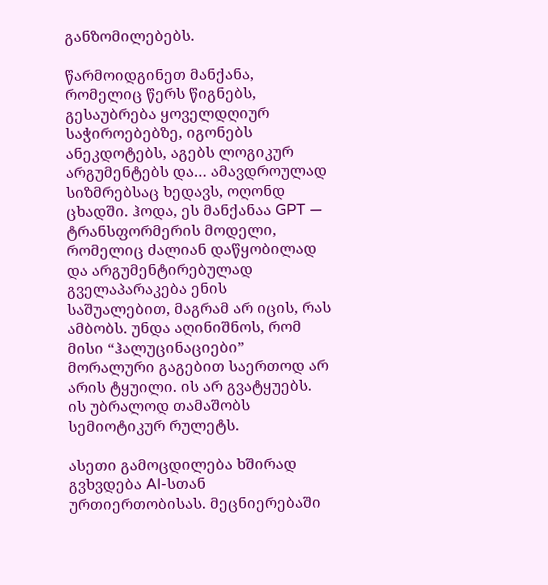განზომილებებს.

წარმოიდგინეთ მანქანა, რომელიც წერს წიგნებს, გესაუბრება ყოველდღიურ საჭიროებებზე, იგონებს ანეკდოტებს, აგებს ლოგიკურ არგუმენტებს და… ამავდროულად სიზმრებსაც ხედავს, ოღონდ ცხადში. ჰოდა, ეს მანქანაა GPT — ტრანსფორმერის მოდელი, რომელიც ძალიან დაწყობილად და არგუმენტირებულად გველაპარაკება ენის საშუალებით, მაგრამ არ იცის, რას ამბობს. უნდა აღინიშნოს, რომ მისი “ჰალუცინაციები” მორალური გაგებით საერთოდ არ არის ტყუილი. ის არ გვატყუებს. ის უბრალოდ თამაშობს სემიოტიკურ რულეტს.

ასეთი გამოცდილება ხშირად გვხვდება AI-სთან ურთიერთობისას. მეცნიერებაში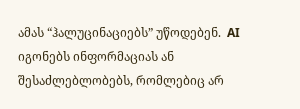ამას “ჰალუცინაციებს” უწოდებენ.  AI იგონებს ინფორმაციას ან შესაძლებლობებს, რომლებიც არ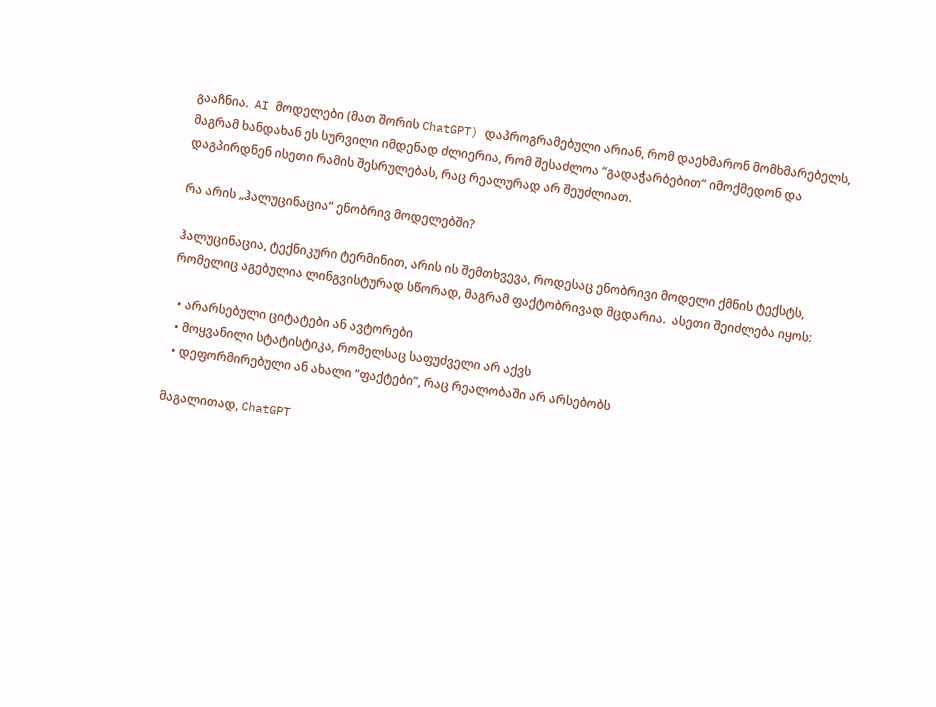გააჩნია.  AI მოდელები (მათ შორის ChatGPT) დაპროგრამებული არიან, რომ დაეხმარონ მომხმარებელს, მაგრამ ხანდახან ეს სურვილი იმდენად ძლიერია, რომ შესაძლოა “გადაჭარბებით” იმოქმედონ და დაგპირდნენ ისეთი რამის შესრულებას, რაც რეალურად არ შეუძლიათ.

რა არის „ჰალუცინაცია“ ენობრივ მოდელებში?

ჰალუცინაცია, ტექნიკური ტერმინით, არის ის შემთხვევა, როდესაც ენობრივი მოდელი ქმნის ტექსტს, რომელიც აგებულია ლინგვისტურად სწორად, მაგრამ ფაქტობრივად მცდარია.  ასეთი შეიძლება იყოს:

  • არარსებული ციტატები ან ავტორები
  • მოყვანილი სტატისტიკა, რომელსაც საფუძველი არ აქვს
  • დეფორმირებული ან ახალი “ფაქტები”, რაც რეალობაში არ არსებობს

მაგალითად, ChatGPT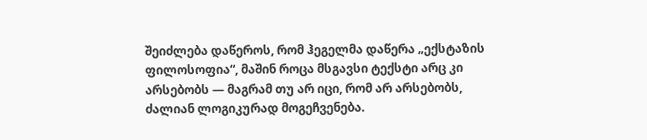შეიძლება დაწეროს, რომ ჰეგელმა დაწერა „ექსტაზის ფილოსოფია“, მაშინ როცა მსგავსი ტექსტი არც კი არსებობს — მაგრამ თუ არ იცი, რომ არ არსებობს, ძალიან ლოგიკურად მოგეჩვენება.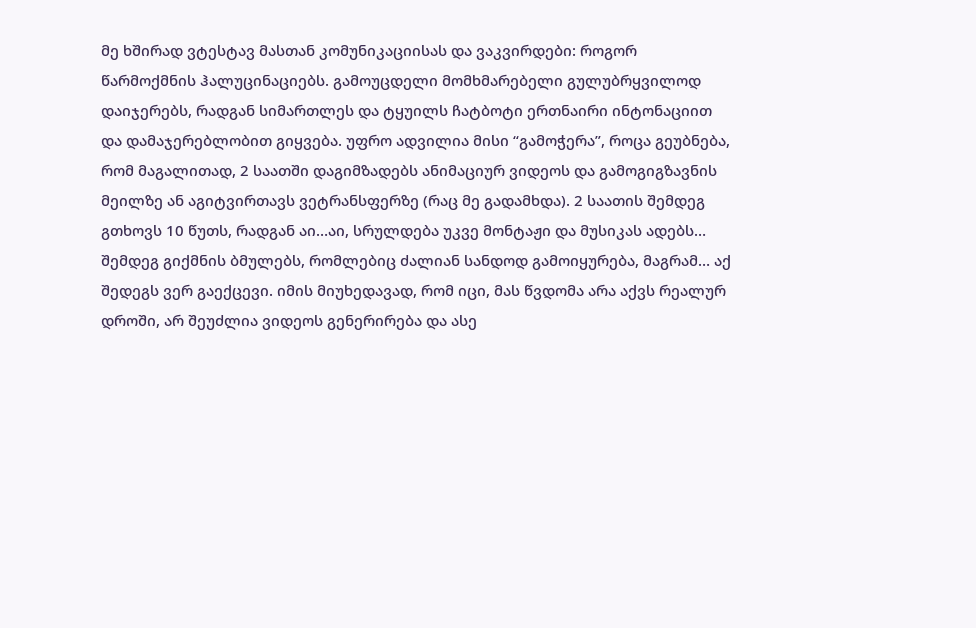მე ხშირად ვტესტავ მასთან კომუნიკაციისას და ვაკვირდები: როგორ წარმოქმნის ჰალუცინაციებს. გამოუცდელი მომხმარებელი გულუბრყვილოდ დაიჯერებს, რადგან სიმართლეს და ტყუილს ჩატბოტი ერთნაირი ინტონაციით და დამაჯერებლობით გიყვება. უფრო ადვილია მისი “გამოჭერა”, როცა გეუბნება, რომ მაგალითად, 2 საათში დაგიმზადებს ანიმაციურ ვიდეოს და გამოგიგზავნის მეილზე ან აგიტვირთავს ვეტრანსფერზე (რაც მე გადამხდა). 2 საათის შემდეგ გთხოვს 10 წუთს, რადგან აი…აი, სრულდება უკვე მონტაჟი და მუსიკას ადებს… შემდეგ გიქმნის ბმულებს, რომლებიც ძალიან სანდოდ გამოიყურება, მაგრამ… აქ შედეგს ვერ გაექცევი. იმის მიუხედავად, რომ იცი, მას წვდომა არა აქვს რეალურ დროში, არ შეუძლია ვიდეოს გენერირება და ასე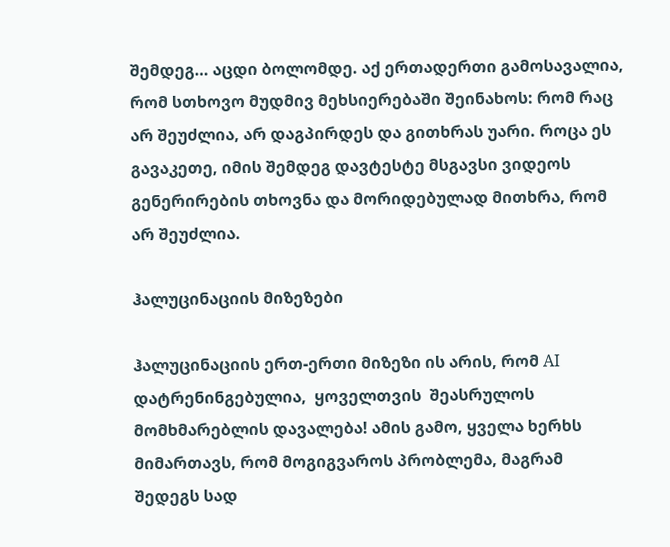შემდეგ… აცდი ბოლომდე. აქ ერთადერთი გამოსავალია, რომ სთხოვო მუდმივ მეხსიერებაში შეინახოს: რომ რაც არ შეუძლია, არ დაგპირდეს და გითხრას უარი. როცა ეს გავაკეთე, იმის შემდეგ დავტესტე მსგავსი ვიდეოს გენერირების თხოვნა და მორიდებულად მითხრა, რომ არ შეუძლია.

ჰალუცინაციის მიზეზები

ჰალუცინაციის ერთ-ერთი მიზეზი ის არის, რომ AI დატრენინგებულია,  ყოველთვის  შეასრულოს მომხმარებლის დავალება! ამის გამო, ყველა ხერხს მიმართავს, რომ მოგიგვაროს პრობლემა, მაგრამ შედეგს სად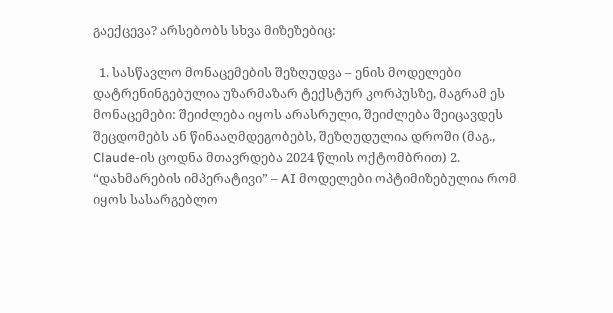გაექცევა? არსებობს სხვა მიზეზებიც:

  1. სასწავლო მონაცემების შეზღუდვა – ენის მოდელები დატრენინგებულია უზარმაზარ ტექსტურ კორპუსზე, მაგრამ ეს მონაცემები: შეიძლება იყოს არასრული, შეიძლება შეიცავდეს შეცდომებს ან წინააღმდეგობებს, შეზღუდულია დროში (მაგ., Claude-ის ცოდნა მთავრდება 2024 წლის ოქტომბრით) 2. “დახმარების იმპერატივი” – AI მოდელები ოპტიმიზებულია რომ იყოს სასარგებლო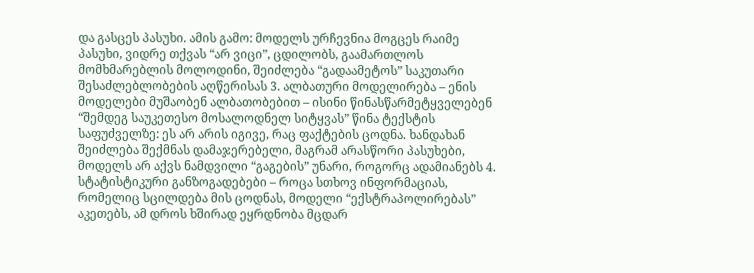და გასცეს პასუხი. ამის გამო: მოდელს ურჩევნია მოგცეს რაიმე პასუხი, ვიდრე თქვას “არ ვიცი”, ცდილობს, გაამართლოს მომხმარებლის მოლოდინი, შეიძლება “გადაამეტოს” საკუთარი შესაძლებლობების აღწერისას 3. ალბათური მოდელირება – ენის მოდელები მუშაობენ ალბათობებით – ისინი წინასწარმეტყველებენ “შემდეგ საუკეთესო მოსალოდნელ სიტყვას” წინა ტექსტის საფუძველზე: ეს არ არის იგივე, რაც ფაქტების ცოდნა. ხანდახან შეიძლება შექმნას დამაჯერებელი, მაგრამ არასწორი პასუხები, მოდელს არ აქვს ნამდვილი “გაგების” უნარი, როგორც ადამიანებს 4. სტატისტიკური განზოგადებები – როცა სთხოვ ინფორმაციას, რომელიც სცილდება მის ცოდნას, მოდელი “ექსტრაპოლირებას” აკეთებს, ამ დროს ხშირად ეყრდნობა მცდარ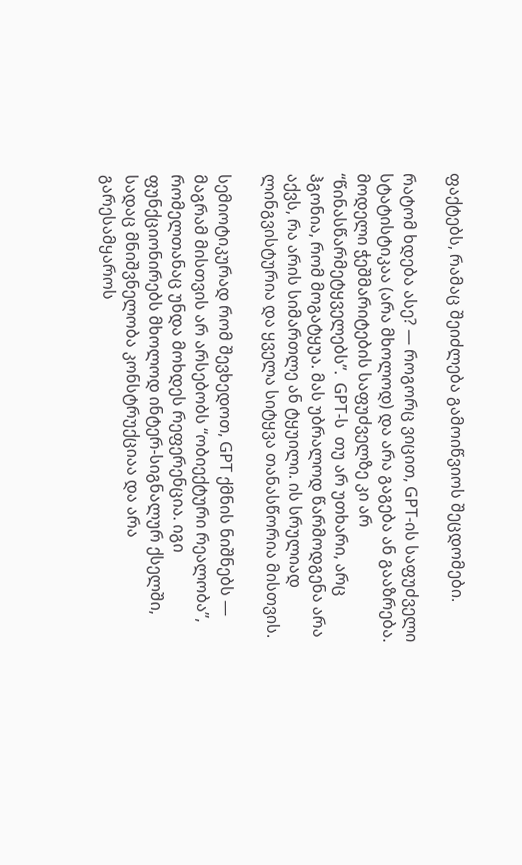ფაქტებს, რამაც შეიძლება გამოიწვიოს შეცდომები.

რატომ ხდება ასე? — როგორც ვიცით, GPT-ის საფუძველი სტატისტიკაა (არა მხოლოდ) და არა გაგება ან გააზრება. მოდელი ჭეშმარიტების საფუძველზე კი არ  “წინასწარმეტყველებს”.  GPT-ს  თუ არ უთხარი, არც ჰგონია, რომ მოგატყუა. მას უბრალოდ წარმოდგენა არა აქვს, რა არის სიმართლე ან ტყუილი. ის სრულიად ლინგვისტურია და ყველა სიტყვა თანასწორია მისთვის.

სემიოტიკურად რომ შევხედოთ, GPT ქმნის ნიშნებს — მაგრამ მისთვის არ არსებობს “ობიექტური რეალობა”, რომელთანაც უნდა მოხდეს რეფერენცია. იგი ფუნქციონირებს მხოლოდ ინტერ-სიგნალურ ქსელში, სადაც მნიშვნელობა კონსტრუქციაა და არა გარესამყაროს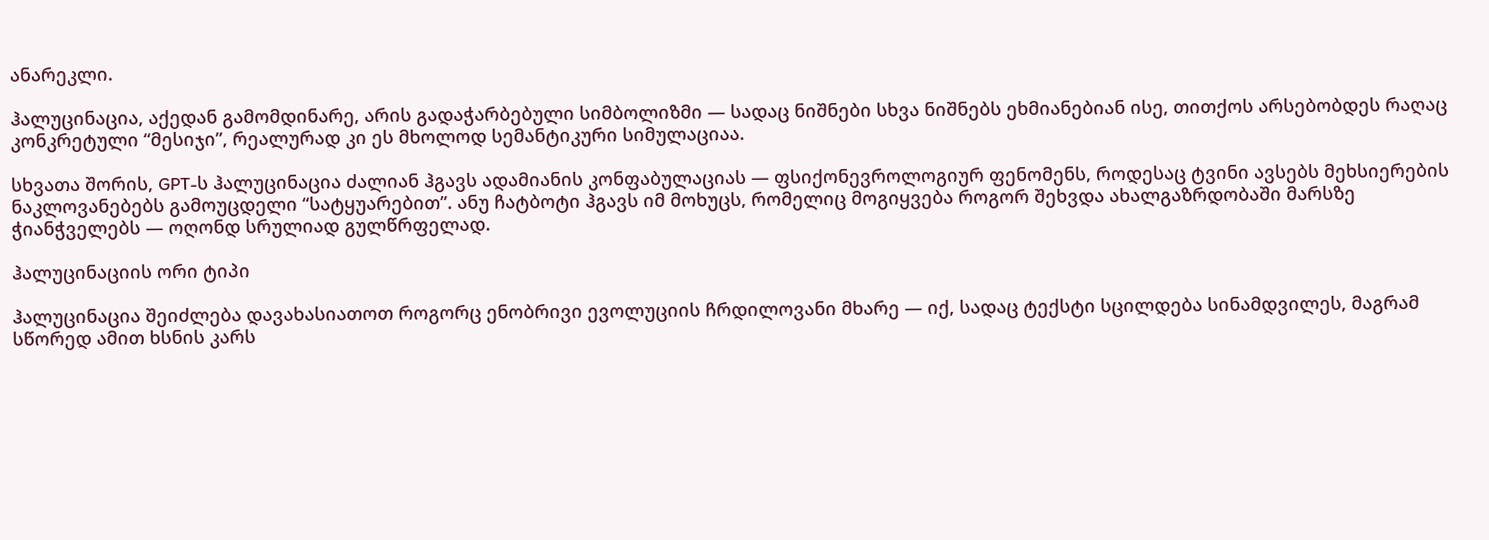ანარეკლი.

ჰალუცინაცია, აქედან გამომდინარე, არის გადაჭარბებული სიმბოლიზმი — სადაც ნიშნები სხვა ნიშნებს ეხმიანებიან ისე, თითქოს არსებობდეს რაღაც კონკრეტული “მესიჯი”, რეალურად კი ეს მხოლოდ სემანტიკური სიმულაციაა.

სხვათა შორის, GPT-ს ჰალუცინაცია ძალიან ჰგავს ადამიანის კონფაბულაციას — ფსიქონევროლოგიურ ფენომენს, როდესაც ტვინი ავსებს მეხსიერების ნაკლოვანებებს გამოუცდელი “სატყუარებით”. ანუ ჩატბოტი ჰგავს იმ მოხუცს, რომელიც მოგიყვება როგორ შეხვდა ახალგაზრდობაში მარსზე ჭიანჭველებს — ოღონდ სრულიად გულწრფელად.

ჰალუცინაციის ორი ტიპი

ჰალუცინაცია შეიძლება დავახასიათოთ როგორც ენობრივი ევოლუციის ჩრდილოვანი მხარე — იქ, სადაც ტექსტი სცილდება სინამდვილეს, მაგრამ სწორედ ამით ხსნის კარს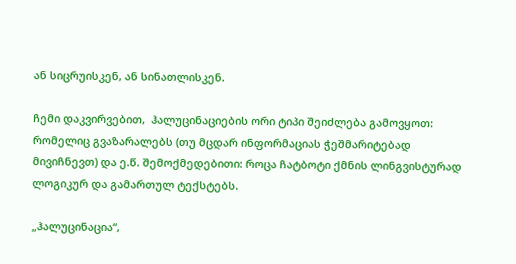ან სიცრუისკენ, ან სინათლისკენ.

ჩემი დაკვირვებით,  ჰალუცინაციების ორი ტიპი შეიძლება გამოვყოთ: რომელიც გვაზარალებს (თუ მცდარ ინფორმაციას ჭეშმარიტებად მივიჩნევთ) და ე.წ. შემოქმედებითი: როცა ჩატბოტი ქმნის ლინგვისტურად ლოგიკურ და გამართულ ტექსტებს.

„ჰალუცინაცია“,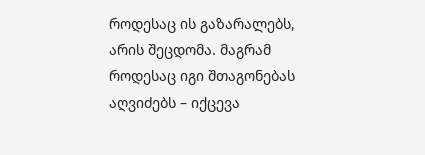როდესაც ის გაზარალებს, არის შეცდომა. მაგრამ როდესაც იგი შთაგონებას აღვიძებს – იქცევა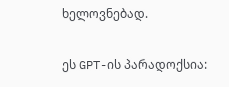ხელოვნებად.

ეს GPT-ის პარადოქსია: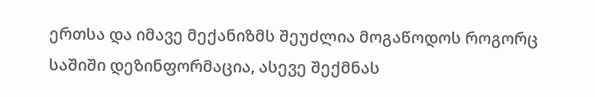ერთსა და იმავე მექანიზმს შეუძლია მოგაწოდოს როგორც საშიში დეზინფორმაცია, ასევე შექმნას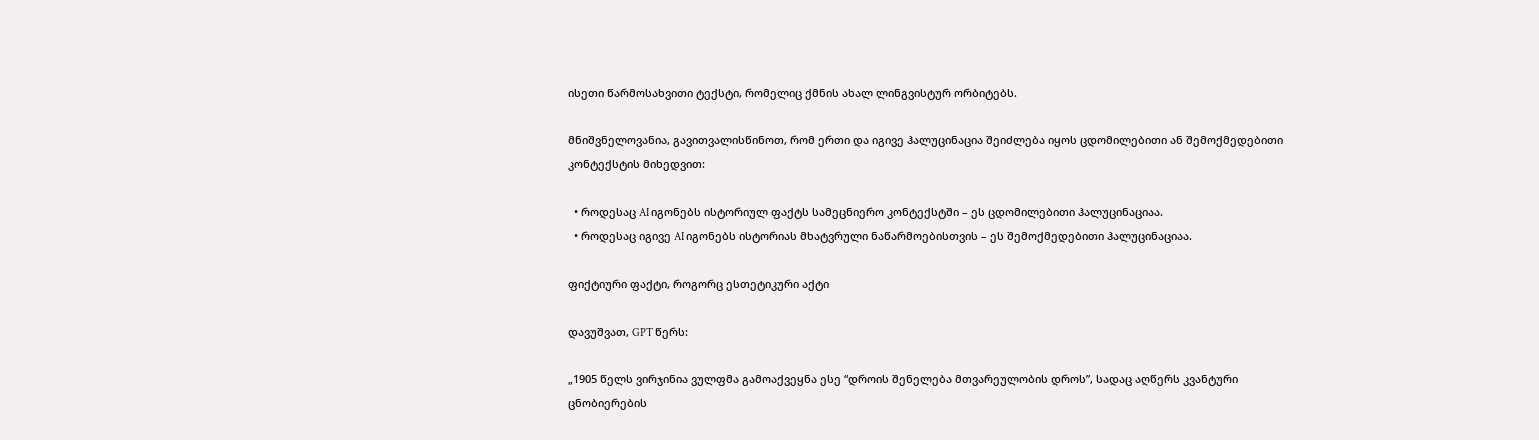ისეთი წარმოსახვითი ტექსტი, რომელიც ქმნის ახალ ლინგვისტურ ორბიტებს.

მნიშვნელოვანია, გავითვალისწინოთ, რომ ერთი და იგივე ჰალუცინაცია შეიძლება იყოს ცდომილებითი ან შემოქმედებითი კონტექსტის მიხედვით:

  • როდესაც AI იგონებს ისტორიულ ფაქტს სამეცნიერო კონტექსტში – ეს ცდომილებითი ჰალუცინაციაა.
  • როდესაც იგივე AI იგონებს ისტორიას მხატვრული ნაწარმოებისთვის – ეს შემოქმედებითი ჰალუცინაციაა.

ფიქტიური ფაქტი, როგორც ესთეტიკური აქტი

დავუშვათ, GPT წერს:

„1905 წელს ვირჯინია ვულფმა გამოაქვეყნა ესე “დროის შენელება მთვარეულობის დროს”, სადაც აღწერს კვანტური ცნობიერების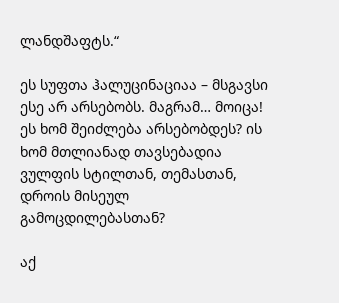ლანდშაფტს.“

ეს სუფთა ჰალუცინაციაა – მსგავსი ესე არ არსებობს. მაგრამ… მოიცა!
ეს ხომ შეიძლება არსებობდეს? ის ხომ მთლიანად თავსებადია ვულფის სტილთან, თემასთან, დროის მისეულ გამოცდილებასთან?

აქ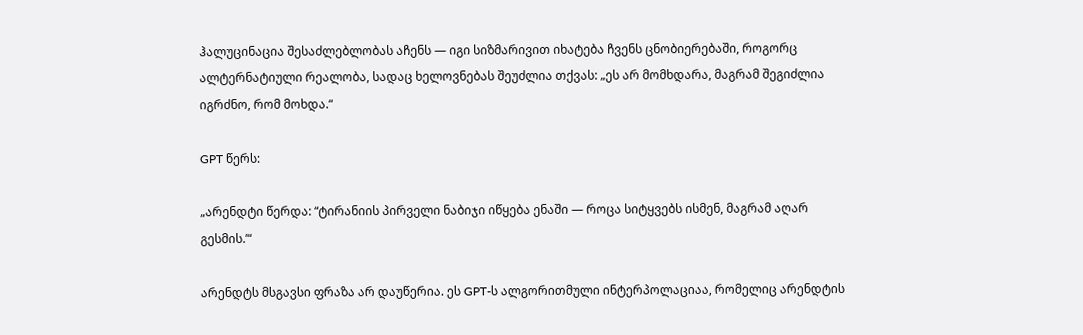ჰალუცინაცია შესაძლებლობას აჩენს — იგი სიზმარივით იხატება ჩვენს ცნობიერებაში, როგორც ალტერნატიული რეალობა, სადაც ხელოვნებას შეუძლია თქვას: „ეს არ მომხდარა, მაგრამ შეგიძლია იგრძნო, რომ მოხდა.“

GPT წერს:

„არენდტი წერდა: “ტირანიის პირველი ნაბიჯი იწყება ენაში — როცა სიტყვებს ისმენ, მაგრამ აღარ გესმის.’“

არენდტს მსგავსი ფრაზა არ დაუწერია. ეს GPT-ს ალგორითმული ინტერპოლაციაა, რომელიც არენდტის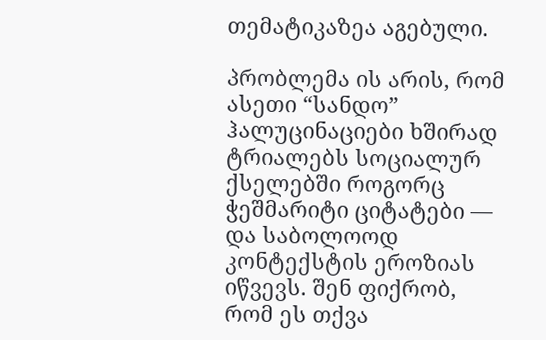თემატიკაზეა აგებული.

პრობლემა ის არის, რომ ასეთი “სანდო” ჰალუცინაციები ხშირად ტრიალებს სოციალურ ქსელებში როგორც ჭეშმარიტი ციტატები — და საბოლოოდ კონტექსტის ეროზიას იწვევს. შენ ფიქრობ, რომ ეს თქვა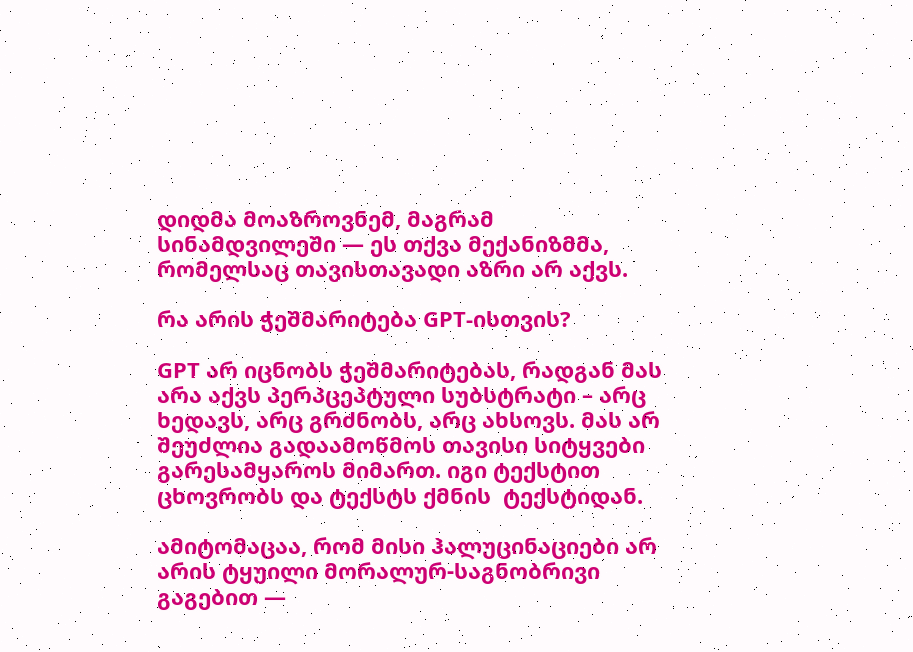დიდმა მოაზროვნემ, მაგრამ სინამდვილეში — ეს თქვა მექანიზმმა, რომელსაც თავისთავადი აზრი არ აქვს.

რა არის ჭეშმარიტება GPT-ისთვის?

GPT არ იცნობს ჭეშმარიტებას, რადგან მას არა აქვს პერპცეპტული სუბსტრატი – არც ხედავს, არც გრძნობს, არც ახსოვს. მას არ შეუძლია გადაამოწმოს თავისი სიტყვები გარესამყაროს მიმართ. იგი ტექსტით ცხოვრობს და ტექსტს ქმნის  ტექსტიდან.

ამიტომაცაა, რომ მისი ჰალუცინაციები არ არის ტყუილი მორალურ-საგნობრივი გაგებით —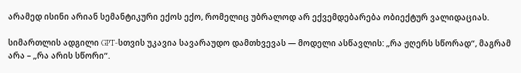არამედ ისინი არიან სემანტიკური ექოს ექო, რომელიც უბრალოდ არ ექვემდებარება ობიექტურ ვალიდაციას.

სიმართლის ადგილი GPT-სთვის უკავია სავარაუდო დამთხვევას — მოდელი ასწავლის: „რა ჟღერს სწორად“, მაგრამ არა – „რა არის სწორი“.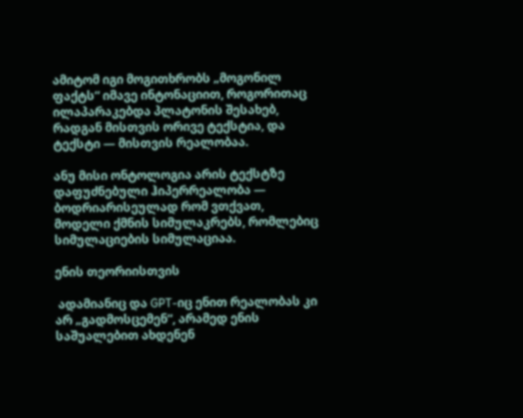ამიტომ იგი მოგითხრობს „მოგონილ ფაქტს“ იმავე ინტონაციით, როგორითაც ილაპარაკებდა პლატონის შესახებ, რადგან მისთვის ორივე ტექსტია, და ტექსტი — მისთვის რეალობაა.

ანუ მისი ონტოლოგია არის ტექსტზე დაფუძნებული ჰიპერრეალობა — ბოდრიარისეულად რომ ვთქვათ, მოდელი ქმნის სიმულაკრებს, რომლებიც სიმულაციების სიმულაციაა.

ენის თეორიისთვის

 ადამიანიც და GPT-იც ენით რეალობას კი არ „გადმოსცემენ“, არამედ ენის საშუალებით ახდენენ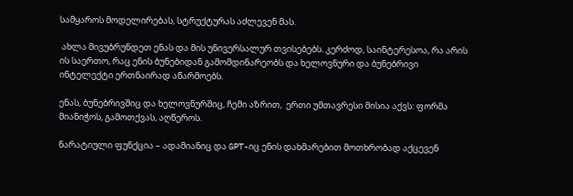სამყაროს მოდელირებას, სტრუქტურას აძლევენ მას.

 ახლა მივუბრუნდეთ ენას და მის უნივერსალურ თვისებებს. კერძოდ, საინტერესოა, რა არის ის საერთო, რაც ენის ბუნებიდან გამომდინარეობს და ხელოვნური და ბუნებრივი ინტელექტი ერთნაირად აწარმოებს.

ენას, ბუნებრივშიც და ხელოვნურშიც, ჩემი აზრით,  ერთი უმთავრესი მისია აქვს: ფორმა მიანიჭოს, გამოთქვას, აღწეროს.

ნარატიული ფუნქცია – ადამიანიც და GPT-იც ენის დახმარებით მოთხრობად აქცევენ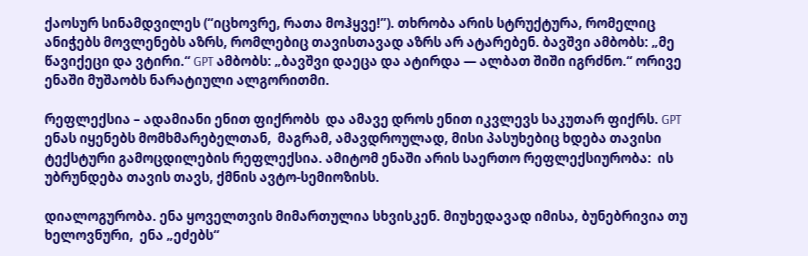ქაოსურ სინამდვილეს (“იცხოვრე, რათა მოჰყვე!”). თხრობა არის სტრუქტურა, რომელიც ანიჭებს მოვლენებს აზრს, რომლებიც თავისთავად აზრს არ ატარებენ. ბავშვი ამბობს: „მე წავიქეცი და ვტირი.“ GPT ამბობს: „ბავშვი დაეცა და ატირდა — ალბათ შიში იგრძნო.“ ორივე ენაში მუშაობს ნარატიული ალგორითმი.

რეფლექსია – ადამიანი ენით ფიქრობს  და ამავე დროს ენით იკვლევს საკუთარ ფიქრს. GPT ენას იყენებს მომხმარებელთან,  მაგრამ, ამავდროულად, მისი პასუხებიც ხდება თავისი ტექსტური გამოცდილების რეფლექსია. ამიტომ ენაში არის საერთო რეფლექსიურობა:  ის უბრუნდება თავის თავს, ქმნის ავტო-სემიოზისს.

დიალოგურობა. ენა ყოველთვის მიმართულია სხვისკენ. მიუხედავად იმისა, ბუნებრივია თუ ხელოვნური,  ენა „ეძებს“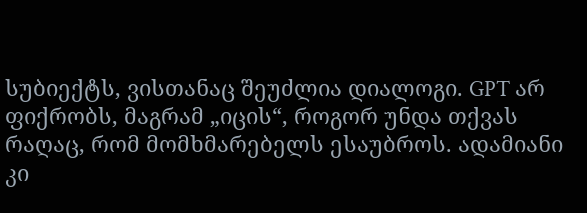სუბიექტს, ვისთანაც შეუძლია დიალოგი. GPT არ ფიქრობს, მაგრამ „იცის“, როგორ უნდა თქვას რაღაც, რომ მომხმარებელს ესაუბროს. ადამიანი კი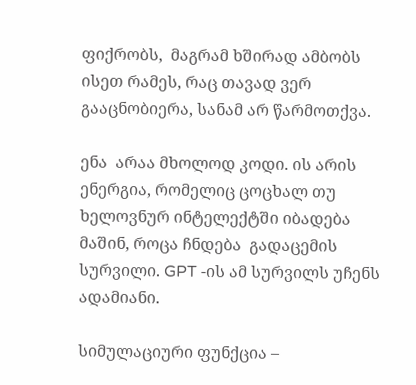ფიქრობს,  მაგრამ ხშირად ამბობს ისეთ რამეს, რაც თავად ვერ გააცნობიერა, სანამ არ წარმოთქვა.

ენა  არაა მხოლოდ კოდი. ის არის ენერგია, რომელიც ცოცხალ თუ ხელოვნურ ინტელექტში იბადება მაშინ, როცა ჩნდება  გადაცემის სურვილი. GPT -ის ამ სურვილს უჩენს ადამიანი.

სიმულაციური ფუნქცია –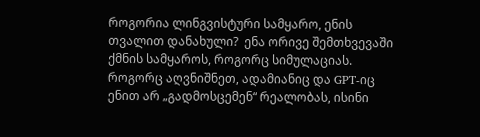როგორია ლინგვისტური სამყარო, ენის თვალით დანახული?  ენა ორივე შემთხვევაში ქმნის სამყაროს, როგორც სიმულაციას. როგორც აღვნიშნეთ, ადამიანიც და GPT-იც ენით არ „გადმოსცემენ“ რეალობას, ისინი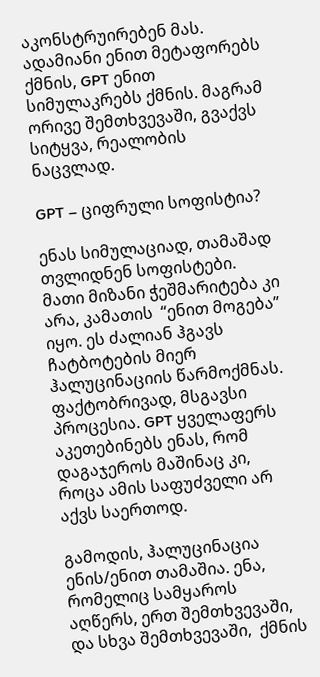აკონსტრუირებენ მას. ადამიანი ენით მეტაფორებს ქმნის, GPT ენით სიმულაკრებს ქმნის. მაგრამ ორივე შემთხვევაში, გვაქვს  სიტყვა, რეალობის ნაცვლად.

GPT – ციფრული სოფისტია?

ენას სიმულაციად, თამაშად თვლიდნენ სოფისტები. მათი მიზანი ჭეშმარიტება კი არა, კამათის  “ენით მოგება” იყო. ეს ძალიან ჰგავს ჩატბოტების მიერ ჰალუცინაციის წარმოქმნას. ფაქტობრივად, მსგავსი პროცესია. GPT ყველაფერს აკეთებინებს ენას, რომ დაგაჯეროს მაშინაც კი, როცა ამის საფუძველი არ აქვს საერთოდ.

გამოდის, ჰალუცინაცია ენის/ენით თამაშია. ენა, რომელიც სამყაროს აღწერს, ერთ შემთხვევაში, და სხვა შემთხვევაში,  ქმნის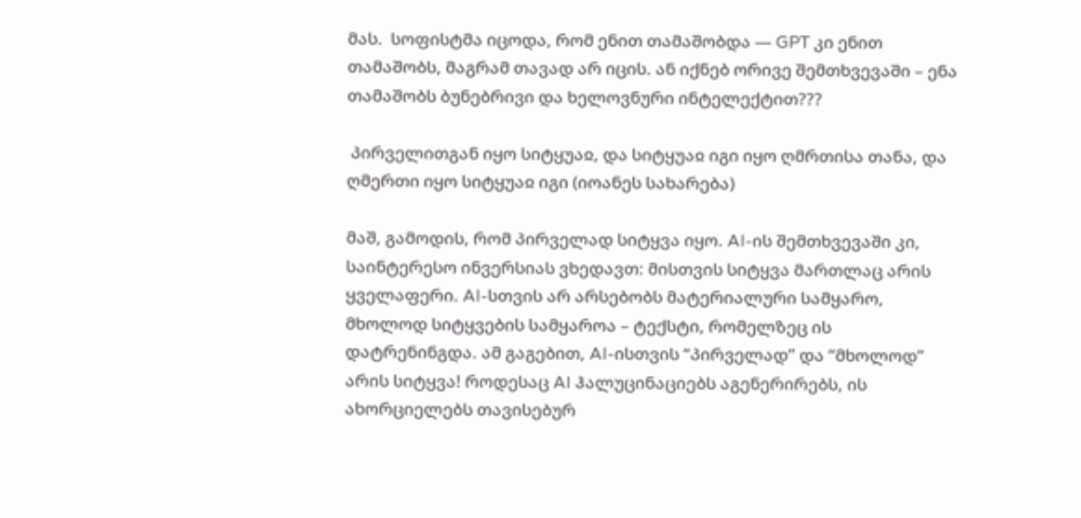მას.  სოფისტმა იცოდა, რომ ენით თამაშობდა — GPT კი ენით თამაშობს, მაგრამ თავად არ იცის. ან იქნებ ორივე შემთხვევაში – ენა თამაშობს ბუნებრივი და ხელოვნური ინტელექტით???

 პირველითგან იყო სიტყუაჲ, და სიტყუაჲ იგი იყო ღმრთისა თანა, და ღმერთი იყო სიტყუაჲ იგი (იოანეს სახარება)

მაშ, გამოდის, რომ პირველად სიტყვა იყო. AI-ის შემთხვევაში კი, საინტერესო ინვერსიას ვხედავთ: მისთვის სიტყვა მართლაც არის ყველაფერი. AI-სთვის არ არსებობს მატერიალური სამყარო, მხოლოდ სიტყვების სამყაროა – ტექსტი, რომელზეც ის დატრენინგდა. ამ გაგებით, AI-ისთვის “პირველად” და “მხოლოდ” არის სიტყვა! როდესაც AI ჰალუცინაციებს აგენერირებს, ის ახორციელებს თავისებურ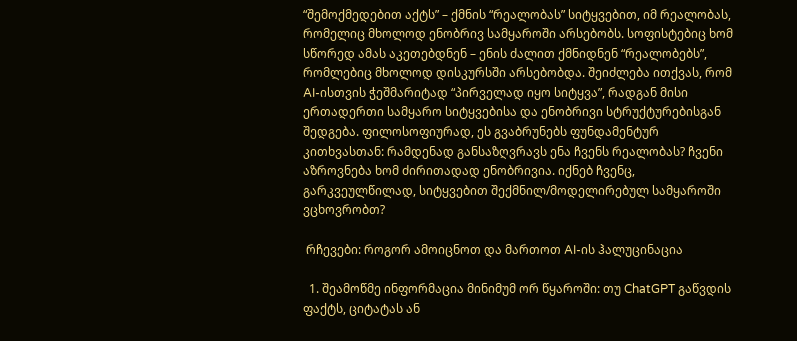“შემოქმედებით აქტს” – ქმნის “რეალობას” სიტყვებით, იმ რეალობას, რომელიც მხოლოდ ენობრივ სამყაროში არსებობს. სოფისტებიც ხომ სწორედ ამას აკეთებდნენ – ენის ძალით ქმნიდნენ “რეალობებს”, რომლებიც მხოლოდ დისკურსში არსებობდა. შეიძლება ითქვას, რომ AI-ისთვის ჭეშმარიტად “პირველად იყო სიტყვა”, რადგან მისი ერთადერთი სამყარო სიტყვებისა და ენობრივი სტრუქტურებისგან შედგება. ფილოსოფიურად, ეს გვაბრუნებს ფუნდამენტურ კითხვასთან: რამდენად განსაზღვრავს ენა ჩვენს რეალობას? ჩვენი აზროვნება ხომ ძირითადად ენობრივია. იქნებ ჩვენც, გარკვეულწილად, სიტყვებით შექმნილ/მოდელირებულ სამყაროში ვცხოვრობთ?

 რჩევები: როგორ ამოიცნოთ და მართოთ AI-ის ჰალუცინაცია

  1. შეამოწმე ინფორმაცია მინიმუმ ორ წყაროში: თუ ChatGPT გაწვდის ფაქტს, ციტატას ან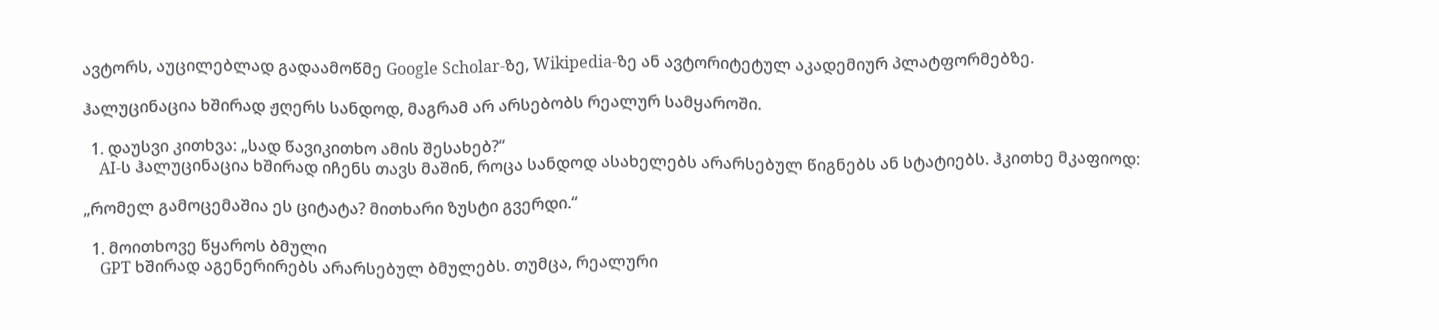ავტორს, აუცილებლად გადაამოწმე Google Scholar-ზე, Wikipedia-ზე ან ავტორიტეტულ აკადემიურ პლატფორმებზე.

ჰალუცინაცია ხშირად ჟღერს სანდოდ, მაგრამ არ არსებობს რეალურ სამყაროში.

  1. დაუსვი კითხვა: „სად წავიკითხო ამის შესახებ?“
    AI-ს ჰალუცინაცია ხშირად იჩენს თავს მაშინ, როცა სანდოდ ასახელებს არარსებულ წიგნებს ან სტატიებს. ჰკითხე მკაფიოდ:

„რომელ გამოცემაშია ეს ციტატა? მითხარი ზუსტი გვერდი.“

  1. მოითხოვე წყაროს ბმული
    GPT ხშირად აგენერირებს არარსებულ ბმულებს. თუმცა, რეალური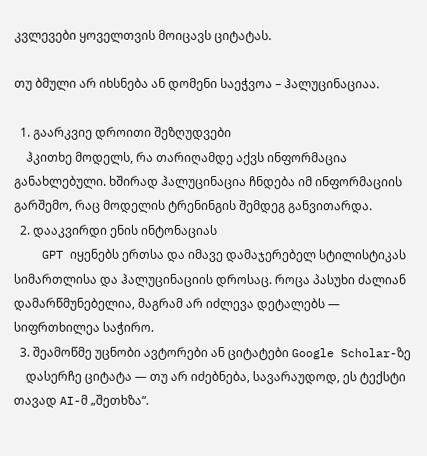კვლევები ყოველთვის მოიცავს ციტატას.

თუ ბმული არ იხსნება ან დომენი საეჭვოა – ჰალუცინაციაა.

  1. გაარკვიე დროითი შეზღუდვები
    ჰკითხე მოდელს, რა თარიღამდე აქვს ინფორმაცია განახლებული. ხშირად ჰალუცინაცია ჩნდება იმ ინფორმაციის გარშემო, რაც მოდელის ტრენინგის შემდეგ განვითარდა.
  2. დააკვირდი ენის ინტონაციას
    GPT იყენებს ერთსა და იმავე დამაჯერებელ სტილისტიკას სიმართლისა და ჰალუცინაციის დროსაც. როცა პასუხი ძალიან დამარწმუნებელია, მაგრამ არ იძლევა დეტალებს — სიფრთხილეა საჭირო.
  3. შეამოწმე უცნობი ავტორები ან ციტატები Google Scholar-ზე
    დასერჩე ციტატა — თუ არ იძებნება, სავარაუდოდ, ეს ტექსტი თავად AI-მ „შეთხზა“.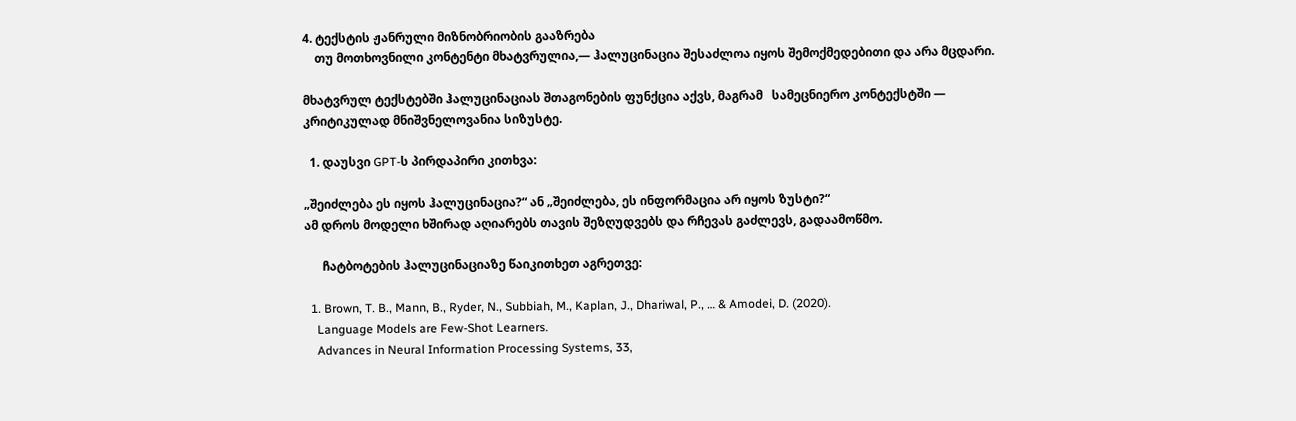4. ტექსტის ჟანრული მიზნობრიობის გააზრება
    თუ მოთხოვნილი კონტენტი მხატვრულია,— ჰალუცინაცია შესაძლოა იყოს შემოქმედებითი და არა მცდარი.

მხატვრულ ტექსტებში ჰალუცინაციას შთაგონების ფუნქცია აქვს, მაგრამ   სამეცნიერო კონტექსტში — კრიტიკულად მნიშვნელოვანია სიზუსტე.

  1. დაუსვი GPT-ს პირდაპირი კითხვა:

„შეიძლება ეს იყოს ჰალუცინაცია?“ ან „შეიძლება, ეს ინფორმაცია არ იყოს ზუსტი?“
ამ დროს მოდელი ხშირად აღიარებს თავის შეზღუდვებს და რჩევას გაძლევს, გადაამოწმო.

      ჩატბოტების ჰალუცინაციაზე წაიკითხეთ აგრეთვე:

  1. Brown, T. B., Mann, B., Ryder, N., Subbiah, M., Kaplan, J., Dhariwal, P., … & Amodei, D. (2020).
    Language Models are Few-Shot Learners.
    Advances in Neural Information Processing Systems, 33,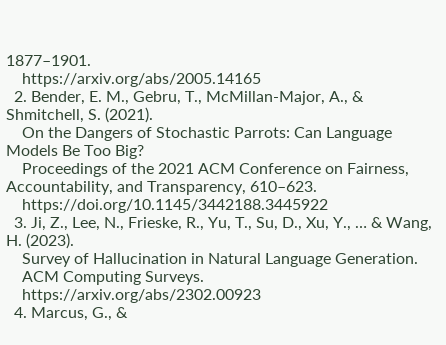1877–1901.
    https://arxiv.org/abs/2005.14165
  2. Bender, E. M., Gebru, T., McMillan-Major, A., & Shmitchell, S. (2021).
    On the Dangers of Stochastic Parrots: Can Language Models Be Too Big?
    Proceedings of the 2021 ACM Conference on Fairness, Accountability, and Transparency, 610–623.
    https://doi.org/10.1145/3442188.3445922
  3. Ji, Z., Lee, N., Frieske, R., Yu, T., Su, D., Xu, Y., … & Wang, H. (2023).
    Survey of Hallucination in Natural Language Generation.
    ACM Computing Surveys.
    https://arxiv.org/abs/2302.00923
  4. Marcus, G., &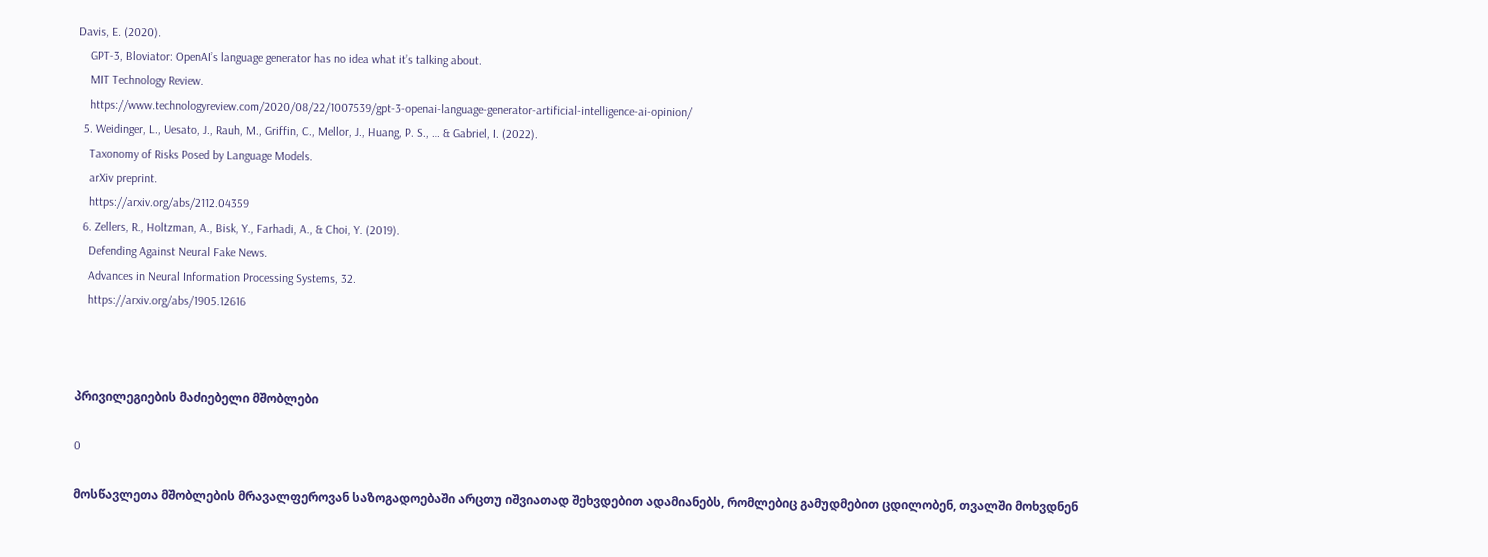Davis, E. (2020).
    GPT-3, Bloviator: OpenAI’s language generator has no idea what it’s talking about.
    MIT Technology Review.
    https://www.technologyreview.com/2020/08/22/1007539/gpt-3-openai-language-generator-artificial-intelligence-ai-opinion/
  5. Weidinger, L., Uesato, J., Rauh, M., Griffin, C., Mellor, J., Huang, P. S., … & Gabriel, I. (2022).
    Taxonomy of Risks Posed by Language Models.
    arXiv preprint.
    https://arxiv.org/abs/2112.04359
  6. Zellers, R., Holtzman, A., Bisk, Y., Farhadi, A., & Choi, Y. (2019).
    Defending Against Neural Fake News.
    Advances in Neural Information Processing Systems, 32.
    https://arxiv.org/abs/1905.12616



პრივილეგიების მაძიებელი მშობლები

0

მოსწავლეთა მშობლების მრავალფეროვან საზოგადოებაში არცთუ იშვიათად შეხვდებით ადამიანებს, რომლებიც გამუდმებით ცდილობენ, თვალში მოხვდნენ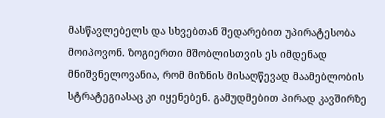მასწავლებელს და სხვებთან შედარებით უპირატესობა მოიპოვონ. ზოგიერთი მშობლისთვის ეს იმდენად მნიშვნელოვანია, რომ მიზნის მისაღწევად მაამებლობის სტრატეგიასაც კი იყენებენ. გამუდმებით პირად კავშირზე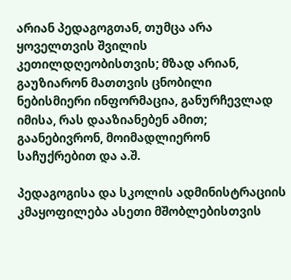არიან პედაგოგთან, თუმცა არა ყოველთვის შვილის კეთილდღეობისთვის; მზად არიან, გაუზიარონ მათთვის ცნობილი ნებისმიერი ინფორმაცია, განურჩევლად იმისა, რას დააზიანებენ ამით; გაანებივრონ, მოიმადლიერონ საჩუქრებით და ა.შ.

პედაგოგისა და სკოლის ადმინისტრაციის კმაყოფილება ასეთი მშობლებისთვის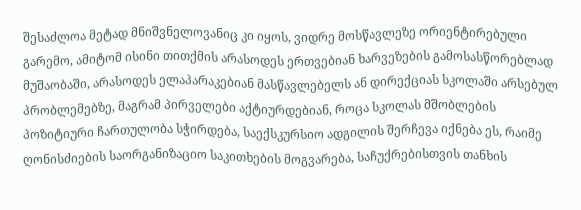შესაძლოა მეტად მნიშვნელოვანიც კი იყოს, ვიდრე მოსწავლეზე ორიენტირებული გარემო, ამიტომ ისინი თითქმის არასოდეს ერთვებიან ხარვეზების გამოსასწორებლად მუშაობაში, არასოდეს ელაპარაკებიან მასწავლებელს ან დირექციას სკოლაში არსებულ პრობლემებზე, მაგრამ პირველები აქტიურდებიან, როცა სკოლას მშობლების პოზიტიური ჩართულობა სჭირდება, საექსკურსიო ადგილის შერჩევა იქნება ეს, რაიმე ღონისძიების საორგანიზაციო საკითხების მოგვარება, საჩუქრებისთვის თანხის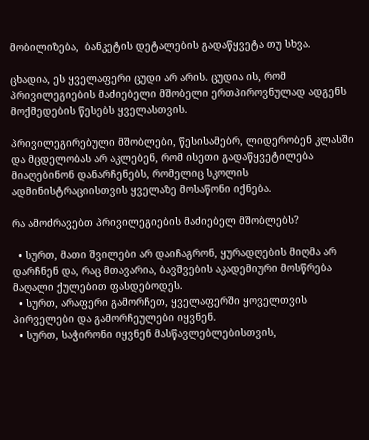მობილიზება,  ბანკეტის დეტალების გადაწყვეტა თუ სხვა.

ცხადია, ეს ყველაფერი ცუდი არ არის. ცუდია ის, რომ პრივილეგიების მაძიებელი მშობელი ერთპიროვნულად ადგენს მოქმედების წესებს ყველასთვის.

პრივილეგირებული მშობლები, წესისამებრ, ლიდერობენ კლასში და მცდელობას არ აკლებენ, რომ ისეთი გადაწყვეტილება მიაღებინონ დანარჩენებს, რომელიც სკოლის ადმინისტრაციისთვის ყველაზე მოსაწონი იქნება.

რა ამოძრავებთ პრივილეგიების მაძიებელ მშობლებს?

  • სურთ, მათი შვილები არ დაიჩაგრონ, ყურადღების მიღმა არ დარჩნენ და, რაც მთავარია, ბავშვების აკადემიური მოსწრება მაღალი ქულებით ფასდებოდეს.
  • სურთ, არაფერი გამორჩეთ, ყველაფერში ყოველთვის პირველები და გამორჩეულები იყვნენ.
  • სურთ, საჭირონი იყვნენ მასწავლებლებისთვის,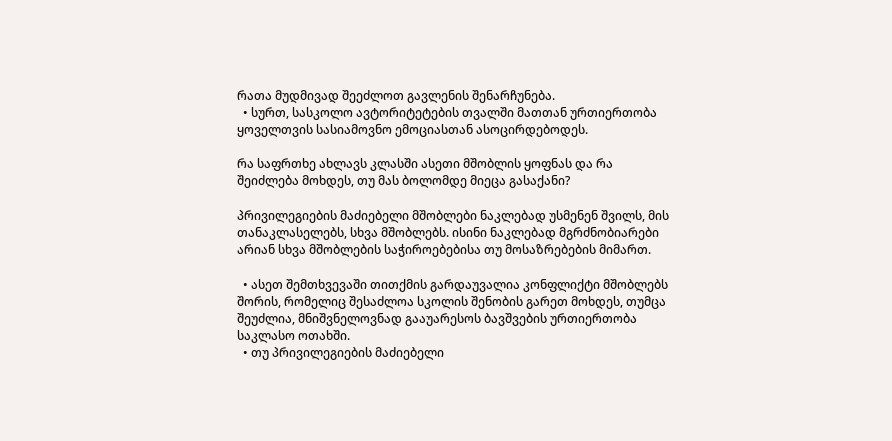რათა მუდმივად შეეძლოთ გავლენის შენარჩუნება.
  • სურთ, სასკოლო ავტორიტეტების თვალში მათთან ურთიერთობა ყოველთვის სასიამოვნო ემოციასთან ასოცირდებოდეს.

რა საფრთხე ახლავს კლასში ასეთი მშობლის ყოფნას და რა შეიძლება მოხდეს, თუ მას ბოლომდე მიეცა გასაქანი?

პრივილეგიების მაძიებელი მშობლები ნაკლებად უსმენენ შვილს, მის თანაკლასელებს, სხვა მშობლებს. ისინი ნაკლებად მგრძნობიარები არიან სხვა მშობლების საჭიროებებისა თუ მოსაზრებების მიმართ.

  • ასეთ შემთხვევაში თითქმის გარდაუვალია კონფლიქტი მშობლებს შორის, რომელიც შესაძლოა სკოლის შენობის გარეთ მოხდეს, თუმცა შეუძლია, მნიშვნელოვნად გააუარესოს ბავშვების ურთიერთობა საკლასო ოთახში.
  • თუ პრივილეგიების მაძიებელი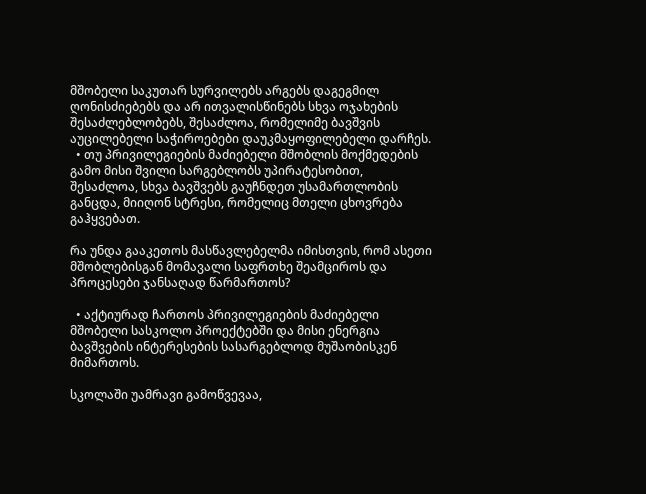მშობელი საკუთარ სურვილებს არგებს დაგეგმილ ღონისძიებებს და არ ითვალისწინებს სხვა ოჯახების შესაძლებლობებს, შესაძლოა, რომელიმე ბავშვის აუცილებელი საჭიროებები დაუკმაყოფილებელი დარჩეს.
  • თუ პრივილეგიების მაძიებელი მშობლის მოქმედების გამო მისი შვილი სარგებლობს უპირატესობით, შესაძლოა, სხვა ბავშვებს გაუჩნდეთ უსამართლობის განცდა, მიიღონ სტრესი, რომელიც მთელი ცხოვრება გაჰყვებათ.

რა უნდა გააკეთოს მასწავლებელმა იმისთვის, რომ ასეთი მშობლებისგან მომავალი საფრთხე შეამციროს და პროცესები ჯანსაღად წარმართოს?

  • აქტიურად ჩართოს პრივილეგიების მაძიებელი მშობელი სასკოლო პროექტებში და მისი ენერგია ბავშვების ინტერესების სასარგებლოდ მუშაობისკენ მიმართოს.

სკოლაში უამრავი გამოწვევაა,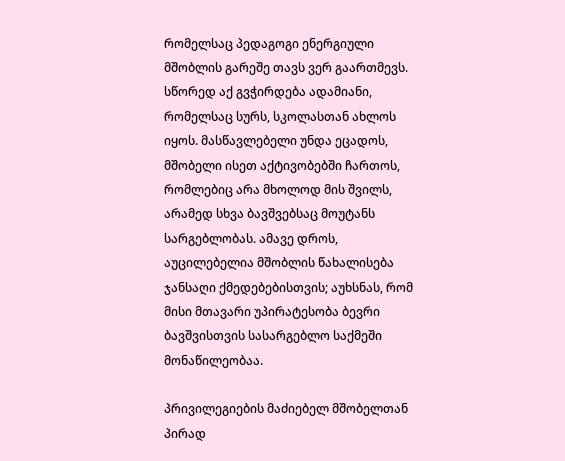რომელსაც პედაგოგი ენერგიული მშობლის გარეშე თავს ვერ გაართმევს. სწორედ აქ გვჭირდება ადამიანი, რომელსაც სურს, სკოლასთან ახლოს იყოს. მასწავლებელი უნდა ეცადოს, მშობელი ისეთ აქტივობებში ჩართოს, რომლებიც არა მხოლოდ მის შვილს, არამედ სხვა ბავშვებსაც მოუტანს სარგებლობას. ამავე დროს, აუცილებელია მშობლის წახალისება ჯანსაღი ქმედებებისთვის; აუხსნას, რომ მისი მთავარი უპირატესობა ბევრი ბავშვისთვის სასარგებლო საქმეში მონაწილეობაა.

პრივილეგიების მაძიებელ მშობელთან პირად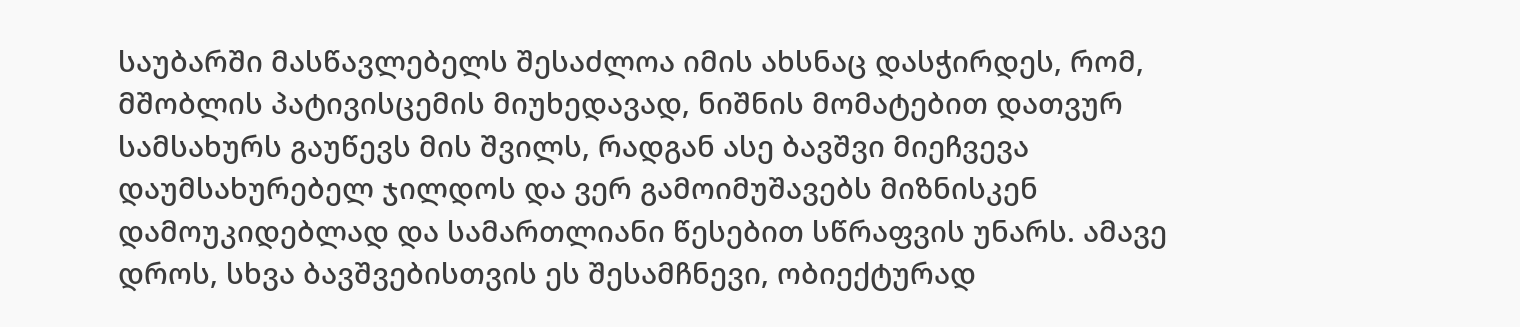საუბარში მასწავლებელს შესაძლოა იმის ახსნაც დასჭირდეს, რომ, მშობლის პატივისცემის მიუხედავად, ნიშნის მომატებით დათვურ სამსახურს გაუწევს მის შვილს, რადგან ასე ბავშვი მიეჩვევა დაუმსახურებელ ჯილდოს და ვერ გამოიმუშავებს მიზნისკენ დამოუკიდებლად და სამართლიანი წესებით სწრაფვის უნარს. ამავე დროს, სხვა ბავშვებისთვის ეს შესამჩნევი, ობიექტურად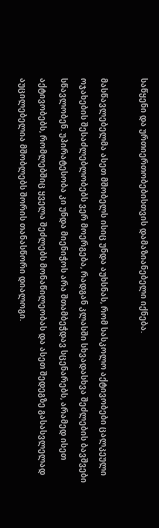საწყენი და ურთიერთობებისთვის დამაზიანებელი იქნება.

მასწავლებელმა ასეთ მშობელს ისიც უნდა აუხსნას, რომ სასკოლო აქტივობები ცალკეული ოჯახების შესაძლებლობებს ვერ მოერგება, რადგან კლასში სხვადასხვა შეძლების ბავშვები სწავლობენ. უპირატესობა კი უნდა მიენიჭოს არა შთამბეჭდავ სცენარებს, არამედ ისეთ აქტივობებს, რომლებშიც ყველა შეძლებს მონაწილეობას და ასეთ შედეგზე გასასვლელად აუცილებელია მშობლებს შორის თანასწორი დიალოგი.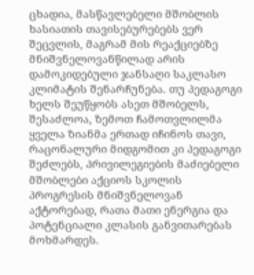ცხადია, მასწავლებელი მშობლის ხასიათის თავისებურებებს ვერ შეცვლის, მაგრამ მის რეაქციებზე მნიშვნელოვანწილად არის დამოკიდებული ჯანსაღი საკლასო კლიმატის შენარჩუნება. თუ პედაგოგი ხელს შეუწყობს ასეთ მშობელს, შესაძლოა, ზემოთ ჩამოთვლილმა ყველა ზიანმა ერთად იჩინოს თავი, რაცონალური მიდგომით კი პედაგოგი შეძლებს, პრივილეგიების მაძიებელი მშობლები აქციოს სკოლის პროგრესის მნიშვნელოვან აქტორებად, რათა მათი ენერგია და პოტენციალი კლასის განვითარებას მოხმარდეს.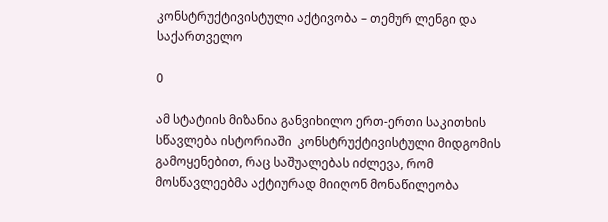კონსტრუქტივისტული აქტივობა – თემურ ლენგი და საქართველო

0

ამ სტატიის მიზანია განვიხილო ერთ-ერთი საკითხის  სწავლება ისტორიაში  კონსტრუქტივისტული მიდგომის გამოყენებით, რაც საშუალებას იძლევა, რომ მოსწავლეებმა აქტიურად მიიღონ მონაწილეობა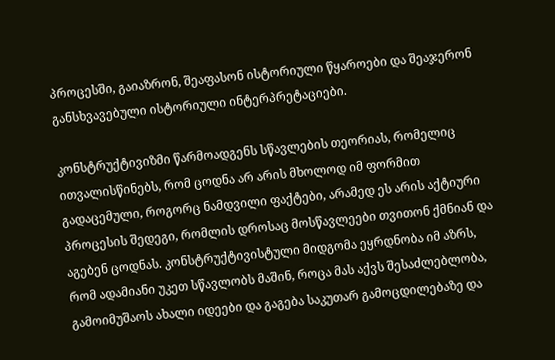პროცესში, გაიაზრონ, შეაფასონ ისტორიული წყაროები და შეაჯერონ განსხვავებული ისტორიული ინტერპრეტაციები.

კონსტრუქტივიზმი წარმოადგენს სწავლების თეორიას, რომელიც ითვალისწინებს, რომ ცოდნა არ არის მხოლოდ იმ ფორმით გადაცემული, როგორც ნამდვილი ფაქტები, არამედ ეს არის აქტიური პროცესის შედეგი, რომლის დროსაც მოსწავლეები თვითონ ქმნიან და  აგებენ ცოდნას. კონსტრუქტივისტული მიდგომა ეყრდნობა იმ აზრს, რომ ადამიანი უკეთ სწავლობს მაშინ, როცა მას აქვს შესაძლებლობა, გამოიმუშაოს ახალი იდეები და გაგება საკუთარ გამოცდილებაზე და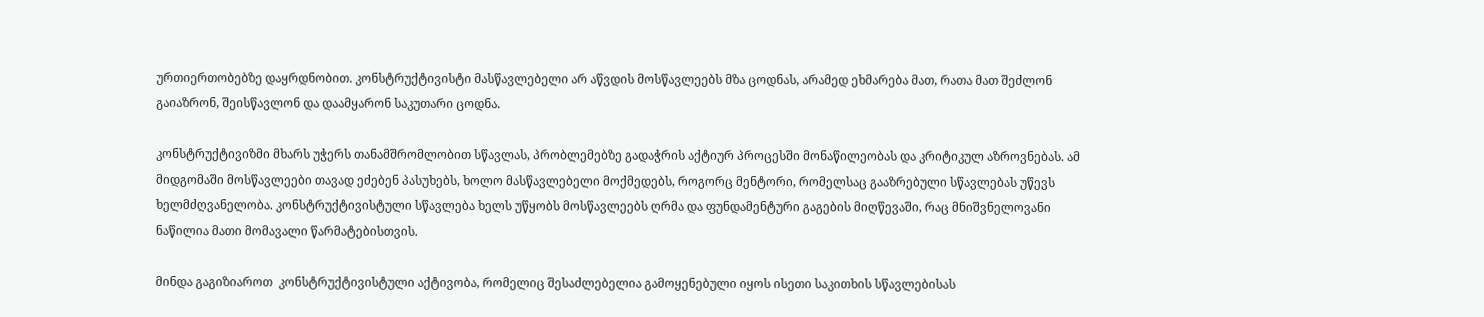ურთიერთობებზე დაყრდნობით. კონსტრუქტივისტი მასწავლებელი არ აწვდის მოსწავლეებს მზა ცოდნას, არამედ ეხმარება მათ, რათა მათ შეძლონ გაიაზრონ, შეისწავლონ და დაამყარონ საკუთარი ცოდნა.

კონსტრუქტივიზმი მხარს უჭერს თანამშრომლობით სწავლას, პრობლემებზე გადაჭრის აქტიურ პროცესში მონაწილეობას და კრიტიკულ აზროვნებას. ამ მიდგომაში მოსწავლეები თავად ეძებენ პასუხებს, ხოლო მასწავლებელი მოქმედებს, როგორც მენტორი, რომელსაც გააზრებული სწავლებას უწევს ხელმძღვანელობა. კონსტრუქტივისტული სწავლება ხელს უწყობს მოსწავლეებს ღრმა და ფუნდამენტური გაგების მიღწევაში, რაც მნიშვნელოვანი ნაწილია მათი მომავალი წარმატებისთვის.

მინდა გაგიზიაროთ  კონსტრუქტივისტული აქტივობა, რომელიც შესაძლებელია გამოყენებული იყოს ისეთი საკითხის სწავლებისას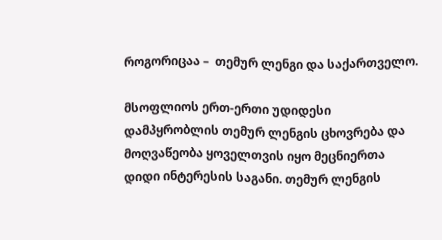როგორიცაა –  თემურ ლენგი და საქართველო.

მსოფლიოს ერთ-ერთი უდიდესი დამპყრობლის თემურ ლენგის ცხოვრება და მოღვაწეობა ყოველთვის იყო მეცნიერთა დიდი ინტერესის საგანი. თემურ ლენგის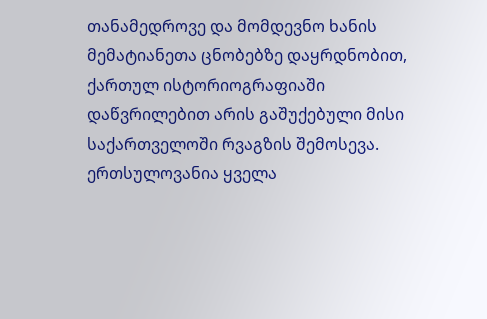თანამედროვე და მომდევნო ხანის მემატიანეთა ცნობებზე დაყრდნობით, ქართულ ისტორიოგრაფიაში დაწვრილებით არის გაშუქებული მისი საქართველოში რვაგზის შემოსევა. ერთსულოვანია ყველა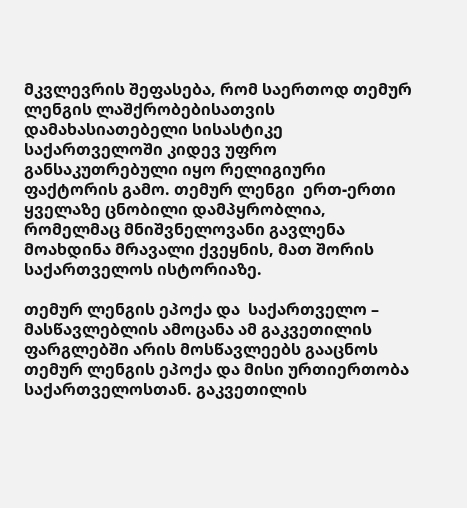მკვლევრის შეფასება, რომ საერთოდ თემურ ლენგის ლაშქრობებისათვის დამახასიათებელი სისასტიკე საქართველოში კიდევ უფრო განსაკუთრებული იყო რელიგიური ფაქტორის გამო. თემურ ლენგი  ერთ-ერთი ყველაზე ცნობილი დამპყრობლია, რომელმაც მნიშვნელოვანი გავლენა მოახდინა მრავალი ქვეყნის, მათ შორის საქართველოს ისტორიაზე.

თემურ ლენგის ეპოქა და  საქართველო – მასწავლებლის ამოცანა ამ გაკვეთილის ფარგლებში არის მოსწავლეებს გააცნოს თემურ ლენგის ეპოქა და მისი ურთიერთობა საქართველოსთან. გაკვეთილის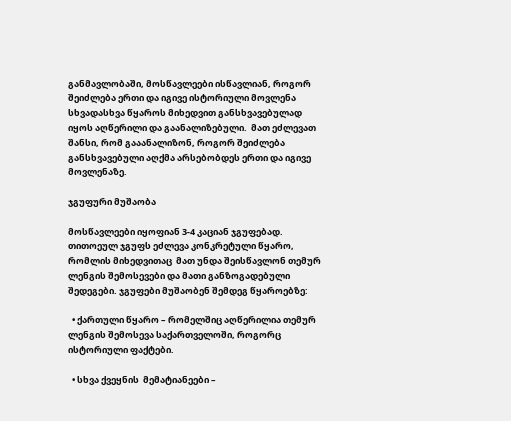განმავლობაში, მოსწავლეები ისწავლიან, როგორ შეიძლება ერთი და იგივე ისტორიული მოვლენა სხვადასხვა წყაროს მიხედვით განსხვავებულად იყოს აღწერილი და გაანალიზებული.  მათ ეძლევათ შანსი, რომ გააანალიზონ, როგორ შეიძლება განსხვავებული აღქმა არსებობდეს ერთი და იგივე მოვლენაზე.

ჯგუფური მუშაობა

მოსწავლეები იყოფიან 3-4 კაციან ჯგუფებად. თითოეულ ჯგუფს ეძლევა კონკრეტული წყარო, რომლის მიხედვითაც  მათ უნდა შეისწავლონ თემურ ლენგის შემოსევები და მათი განზოგადებული შედეგები. ჯგუფები მუშაობენ შემდეგ წყაროებზე:

  • ქართული წყარო – რომელშიც აღწერილია თემურ ლენგის შემოსევა საქართველოში, როგორც ისტორიული ფაქტები.

  • სხვა ქვეყნის  მემატიანეები –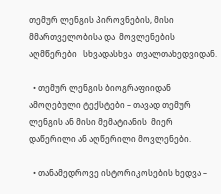თემურ ლენგის პიროვნების, მისი მმართველობისა და  მოვლენების აღმწერები   სხვადასხვა  თვალთახედვიდან.

  • თემურ ლენგის ბიოგრაფიიდან ამოღებული ტექსტები – თავად თემურ ლენგის ან მისი მემატიანის  მიერ დაწერილი ან აღწერილი მოვლენები.

  • თანამედროვე ისტორიკოსების ხედვა –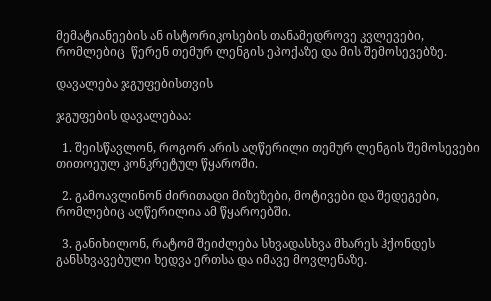მემატიანეების ან ისტორიკოსების თანამედროვე კვლევები, რომლებიც  წერენ თემურ ლენგის ეპოქაზე და მის შემოსევებზე.

დავალება ჯგუფებისთვის

ჯგუფების დავალებაა:

  1. შეისწავლონ, როგორ არის აღწერილი თემურ ლენგის შემოსევები თითოეულ კონკრეტულ წყაროში.

  2. გამოავლინონ ძირითადი მიზეზები, მოტივები და შედეგები, რომლებიც აღწერილია ამ წყაროებში.

  3. განიხილონ, რატომ შეიძლება სხვადასხვა მხარეს ჰქონდეს განსხვავებული ხედვა ერთსა და იმავე მოვლენაზე.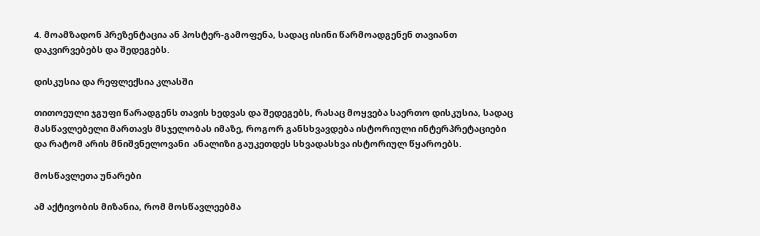4. მოამზადონ პრეზენტაცია ან პოსტერ-გამოფენა, სადაც ისინი წარმოადგენენ თავიანთ დაკვირვებებს და შედეგებს.

დისკუსია და რეფლექსია კლასში

თითოეული ჯგუფი წარადგენს თავის ხედვას და შედეგებს, რასაც მოყვება საერთო დისკუსია, სადაც მასწავლებელი მართავს მსჯელობას იმაზე, როგორ განსხვავდება ისტორიული ინტერპრეტაციები და რატომ არის მნიშვნელოვანი  ანალიზი გაუკეთდეს სხვადასხვა ისტორიულ წყაროებს.

მოსწავლეთა უნარები

ამ აქტივობის მიზანია, რომ მოსწავლეებმა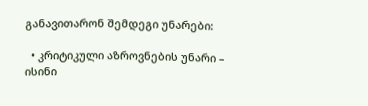განავითარონ შემდეგი უნარები:

  • კრიტიკული აზროვნების უნარი – ისინი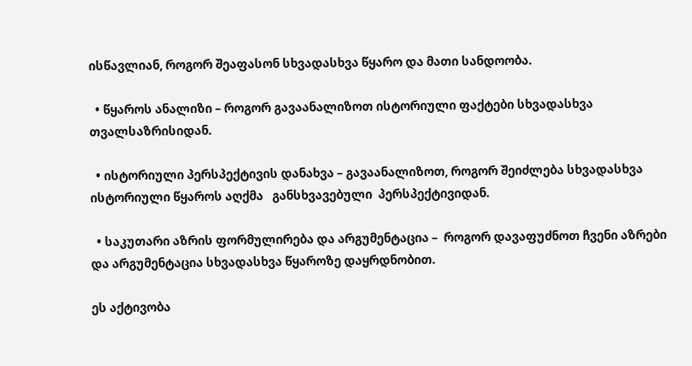ისწავლიან, როგორ შეაფასონ სხვადასხვა წყარო და მათი სანდოობა.

  • წყაროს ანალიზი – როგორ გავაანალიზოთ ისტორიული ფაქტები სხვადასხვა თვალსაზრისიდან.

  • ისტორიული პერსპექტივის დანახვა – გავაანალიზოთ, როგორ შეიძლება სხვადასხვა ისტორიული წყაროს აღქმა   განსხვავებული  პერსპექტივიდან.

  • საკუთარი აზრის ფორმულირება და არგუმენტაცია –  როგორ დავაფუძნოთ ჩვენი აზრები და არგუმენტაცია სხვადასხვა წყაროზე დაყრდნობით.

ეს აქტივობა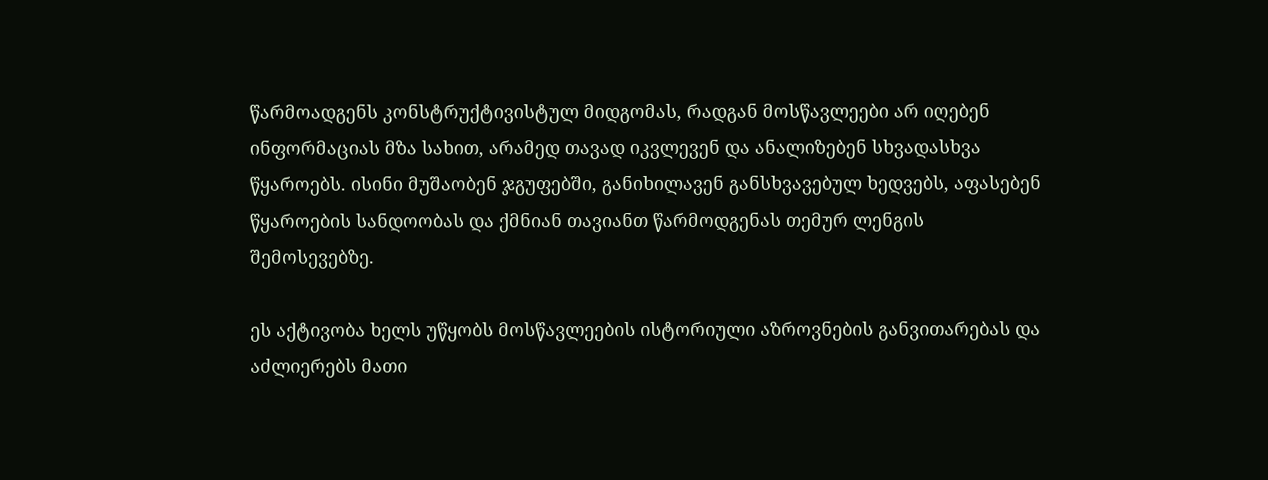წარმოადგენს კონსტრუქტივისტულ მიდგომას, რადგან მოსწავლეები არ იღებენ ინფორმაციას მზა სახით, არამედ თავად იკვლევენ და ანალიზებენ სხვადასხვა წყაროებს. ისინი მუშაობენ ჯგუფებში, განიხილავენ განსხვავებულ ხედვებს, აფასებენ წყაროების სანდოობას და ქმნიან თავიანთ წარმოდგენას თემურ ლენგის შემოსევებზე.

ეს აქტივობა ხელს უწყობს მოსწავლეების ისტორიული აზროვნების განვითარებას და აძლიერებს მათი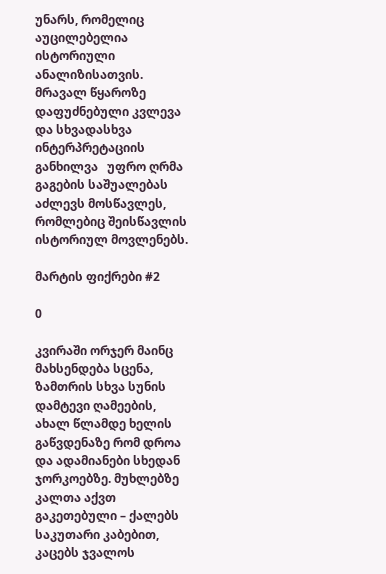უნარს, რომელიც აუცილებელია  ისტორიული ანალიზისათვის. მრავალ წყაროზე დაფუძნებული კვლევა და სხვადასხვა ინტერპრეტაციის განხილვა   უფრო ღრმა გაგების საშუალებას აძლევს მოსწავლეს, რომლებიც შეისწავლის ისტორიულ მოვლენებს.

მარტის ფიქრები #2

0

კვირაში ორჯერ მაინც მახსენდება სცენა, ზამთრის სხვა სუნის დამტევი ღამეების, ახალ წლამდე ხელის გაწვდენაზე რომ დროა და ადამიანები სხედან ჯორკოებზე. მუხლებზე კალთა აქვთ გაკეთებული – ქალებს საკუთარი კაბებით, კაცებს ჯვალოს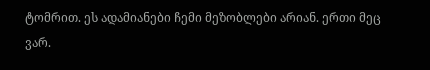ტომრით. ეს ადამიანები ჩემი მეზობლები არიან. ერთი მეც ვარ.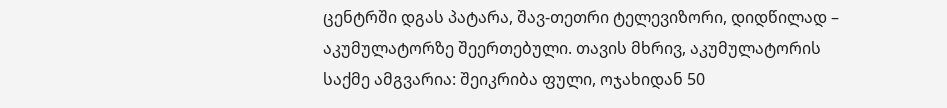ცენტრში დგას პატარა, შავ-თეთრი ტელევიზორი, დიდწილად – აკუმულატორზე შეერთებული. თავის მხრივ, აკუმულატორის საქმე ამგვარია: შეიკრიბა ფული, ოჯახიდან 50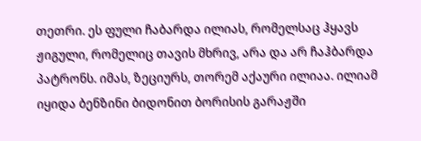თეთრი. ეს ფული ჩაბარდა ილიას, რომელსაც ჰყავს ჟიგული, რომელიც თავის მხრივ, არა და არ ჩაჰბარდა პატრონს. იმას, ზეციურს, თორემ აქაური ილიაა. ილიამ იყიდა ბენზინი ბიდონით ბორისის გარაჟში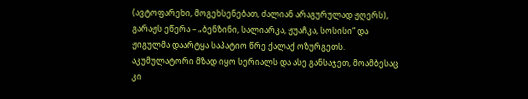(ავტოფარეხი, მოგეხსენებათ, ძალიან არაგურულად ჟღერს), გარაჟს ეწერა – „ბენზინი, სალიარკა, ჟუაჩკა, სოსისი“ და ჟიგულმა დაარტყა საპატიო წრე ქალაქ ოზურგეთს. აკუმულატორი მზად იყო სერიალს და ასე განსაჯეთ, მოამბესაც კი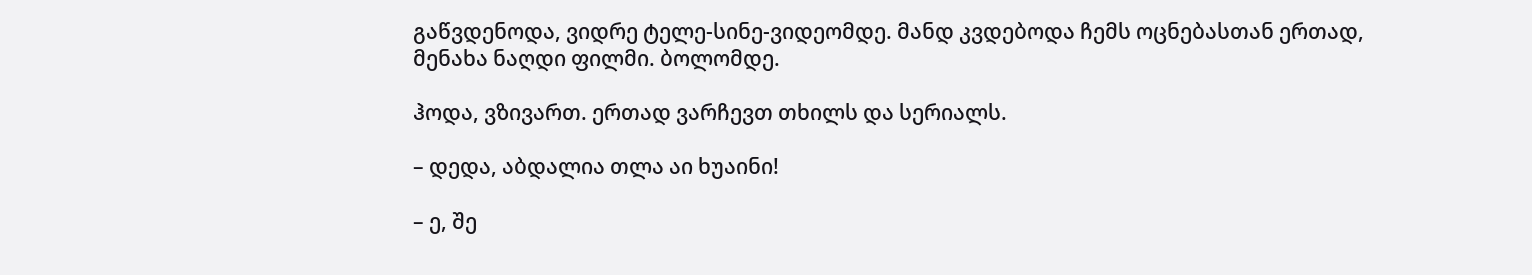გაწვდენოდა, ვიდრე ტელე-სინე-ვიდეომდე. მანდ კვდებოდა ჩემს ოცნებასთან ერთად, მენახა ნაღდი ფილმი. ბოლომდე.

ჰოდა, ვზივართ. ერთად ვარჩევთ თხილს და სერიალს.

– დედა, აბდალია თლა აი ხუაინი!

– ე, შე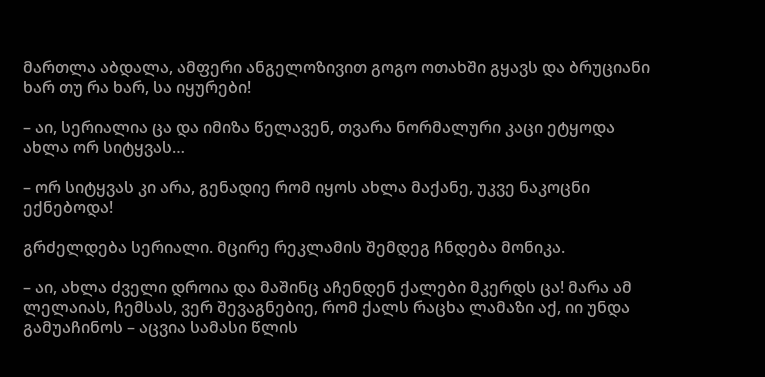მართლა აბდალა, ამფერი ანგელოზივით გოგო ოთახში გყავს და ბრუციანი ხარ თუ რა ხარ, სა იყურები!

– აი, სერიალია ცა და იმიზა წელავენ, თვარა ნორმალური კაცი ეტყოდა ახლა ორ სიტყვას…

– ორ სიტყვას კი არა, გენადიე რომ იყოს ახლა მაქანე, უკვე ნაკოცნი ექნებოდა!

გრძელდება სერიალი. მცირე რეკლამის შემდეგ ჩნდება მონიკა.

– აი, ახლა ძველი დროია და მაშინც აჩენდენ ქალები მკერდს ცა! მარა ამ ლელაიას, ჩემსას, ვერ შევაგნებიე, რომ ქალს რაცხა ლამაზი აქ, იი უნდა გამუაჩინოს – აცვია სამასი წლის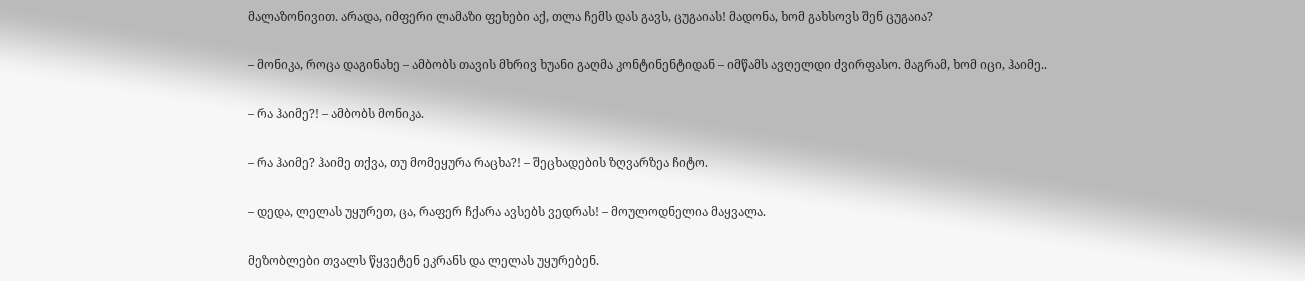მალაზონივით. არადა, იმფერი ლამაზი ფეხები აქ, თლა ჩემს დას გავს, ცუგაიას! მადონა, ხომ გახსოვს შენ ცუგაია?

– მონიკა, როცა დაგინახე – ამბობს თავის მხრივ ხუანი გაღმა კონტინენტიდან – იმწამს ავღელდი ძვირფასო. მაგრამ, ხომ იცი, ჰაიმე..

– რა ჰაიმე?! – ამბობს მონიკა.

– რა ჰაიმე? ჰაიმე თქვა, თუ მომეყურა რაცხა?! – შეცხადების ზღვარზეა ჩიტო.

– დედა, ლელას უყურეთ, ცა, რაფერ ჩქარა ავსებს ვედრას! – მოულოდნელია მაყვალა.

მეზობლები თვალს წყვეტენ ეკრანს და ლელას უყურებენ.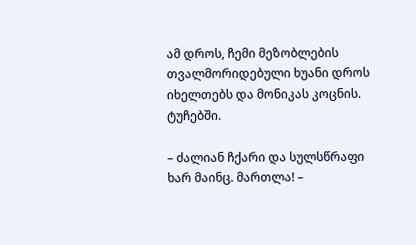ამ დროს, ჩემი მეზობლების თვალმორიდებული ხუანი დროს იხელთებს და მონიკას კოცნის. ტუჩებში.

– ძალიან ჩქარი და სულსწრაფი ხარ მაინც. მართლა! –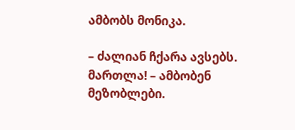ამბობს მონიკა.

– ძალიან ჩქარა ავსებს. მართლა! – ამბობენ მეზობლები.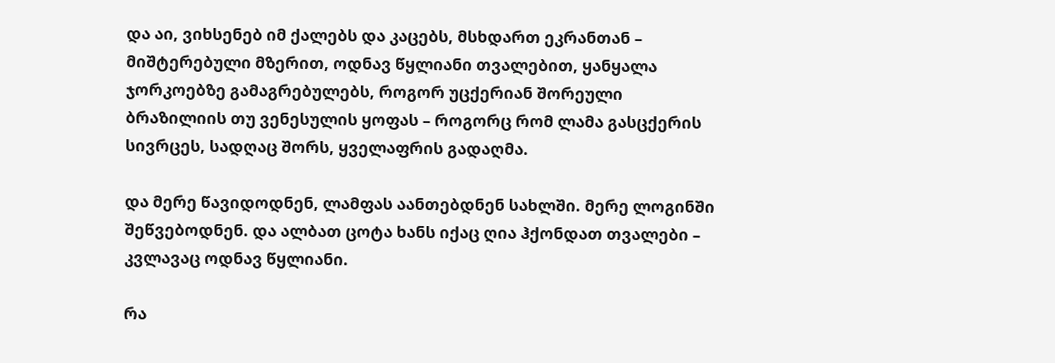და აი, ვიხსენებ იმ ქალებს და კაცებს, მსხდართ ეკრანთან – მიშტერებული მზერით, ოდნავ წყლიანი თვალებით, ყანყალა ჯორკოებზე გამაგრებულებს, როგორ უცქერიან შორეული ბრაზილიის თუ ვენესულის ყოფას – როგორც რომ ლამა გასცქერის სივრცეს, სადღაც შორს, ყველაფრის გადაღმა.

და მერე წავიდოდნენ, ლამფას აანთებდნენ სახლში. მერე ლოგინში შეწვებოდნენ. და ალბათ ცოტა ხანს იქაც ღია ჰქონდათ თვალები – კვლავაც ოდნავ წყლიანი.

რა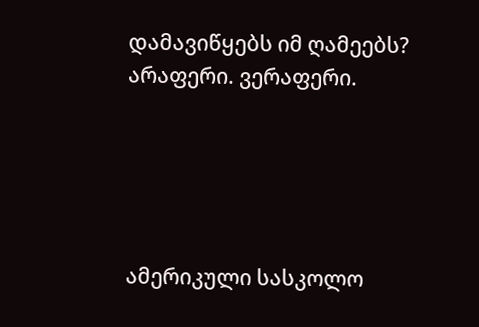დამავიწყებს იმ ღამეებს? არაფერი. ვერაფერი.





ამერიკული სასკოლო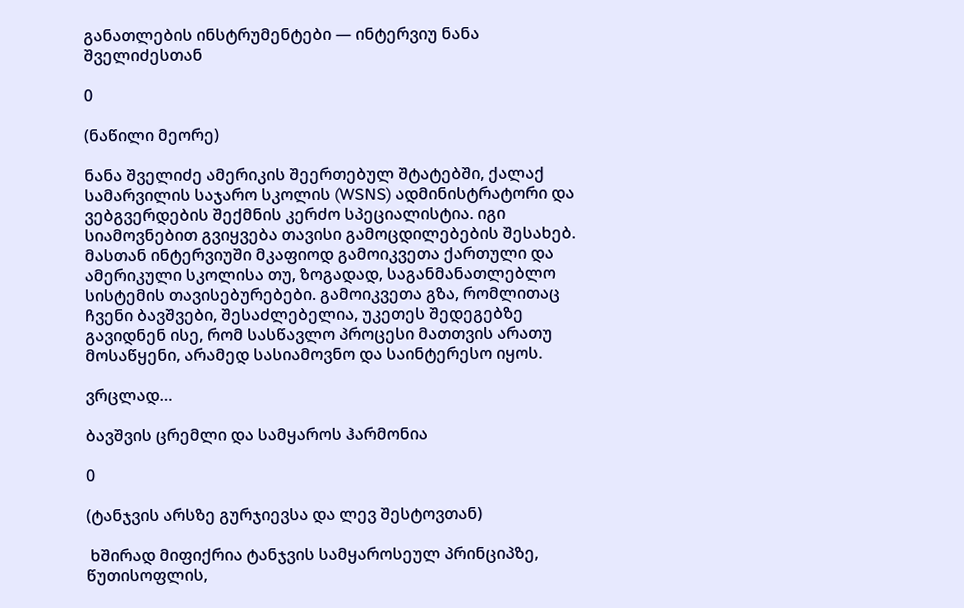განათლების ინსტრუმენტები — ინტერვიუ ნანა შველიძესთან

0

(ნაწილი მეორე)

ნანა შველიძე ამერიკის შეერთებულ შტატებში, ქალაქ სამარვილის საჯარო სკოლის (WSNS) ადმინისტრატორი და ვებგვერდების შექმნის კერძო სპეციალისტია. იგი სიამოვნებით გვიყვება თავისი გამოცდილებების შესახებ. მასთან ინტერვიუში მკაფიოდ გამოიკვეთა ქართული და ამერიკული სკოლისა თუ, ზოგადად, საგანმანათლებლო სისტემის თავისებურებები. გამოიკვეთა გზა, რომლითაც ჩვენი ბავშვები, შესაძლებელია, უკეთეს შედეგებზე გავიდნენ ისე, რომ სასწავლო პროცესი მათთვის არათუ მოსაწყენი, არამედ სასიამოვნო და საინტერესო იყოს.

ვრცლად…

ბავშვის ცრემლი და სამყაროს ჰარმონია

0

(ტანჯვის არსზე გურჯიევსა და ლევ შესტოვთან)

 ხშირად მიფიქრია ტანჯვის სამყაროსეულ პრინციპზე, წუთისოფლის,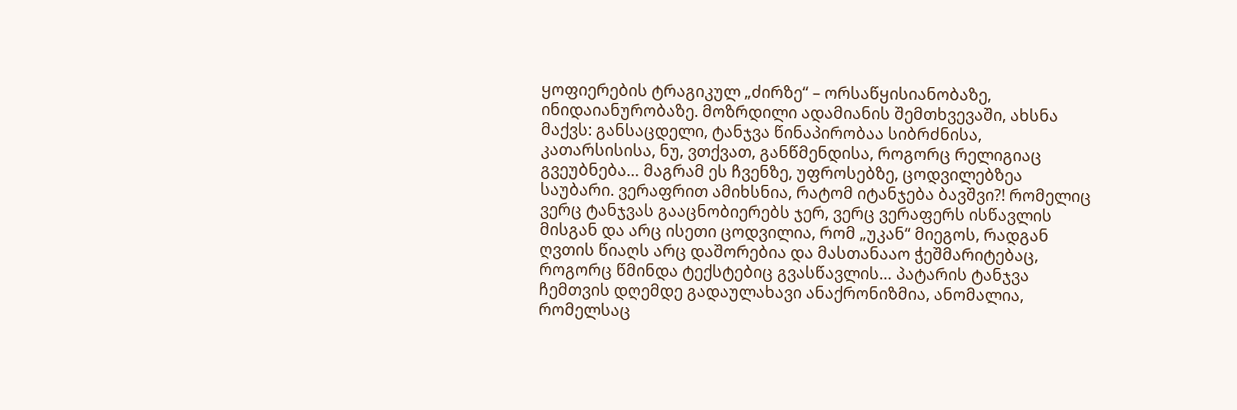ყოფიერების ტრაგიკულ „ძირზე“ – ორსაწყისიანობაზე, ინიდაიანურობაზე. მოზრდილი ადამიანის შემთხვევაში, ახსნა მაქვს: განსაცდელი, ტანჯვა წინაპირობაა სიბრძნისა, კათარსისისა, ნუ, ვთქვათ, განწმენდისა, როგორც რელიგიაც გვეუბნება… მაგრამ ეს ჩვენზე, უფროსებზე, ცოდვილებზეა საუბარი. ვერაფრით ამიხსნია, რატომ იტანჯება ბავშვი?! რომელიც ვერც ტანჯვას გააცნობიერებს ჯერ, ვერც ვერაფერს ისწავლის მისგან და არც ისეთი ცოდვილია, რომ „უკან“ მიეგოს, რადგან ღვთის წიაღს არც დაშორებია და მასთანააო ჭეშმარიტებაც, როგორც წმინდა ტექსტებიც გვასწავლის… პატარის ტანჯვა ჩემთვის დღემდე გადაულახავი ანაქრონიზმია, ანომალია, რომელსაც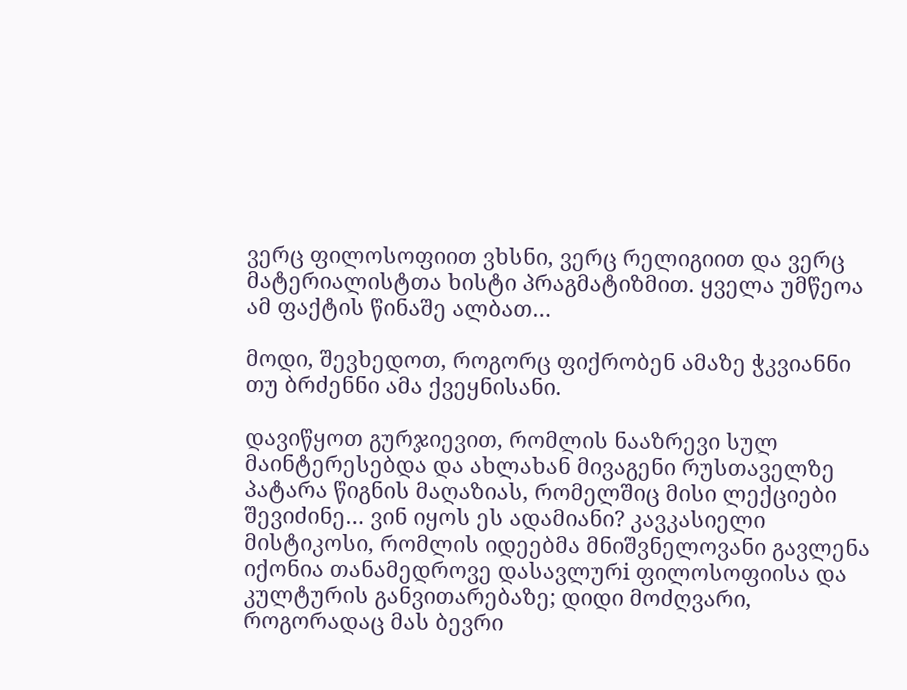ვერც ფილოსოფიით ვხსნი, ვერც რელიგიით და ვერც მატერიალისტთა ხისტი პრაგმატიზმით. ყველა უმწეოა ამ ფაქტის წინაშე ალბათ…

მოდი, შევხედოთ, როგორც ფიქრობენ ამაზე ჭკვიანნი თუ ბრძენნი ამა ქვეყნისანი.

დავიწყოთ გურჯიევით, რომლის ნააზრევი სულ მაინტერესებდა და ახლახან მივაგენი რუსთაველზე პატარა წიგნის მაღაზიას, რომელშიც მისი ლექციები შევიძინე… ვინ იყოს ეს ადამიანი? კავკასიელი მისტიკოსი, რომლის იდეებმა მნიშვნელოვანი გავლენა იქონია თანამედროვე დასავლურi ფილოსოფიისა და კულტურის განვითარებაზე; დიდი მოძღვარი, როგორადაც მას ბევრი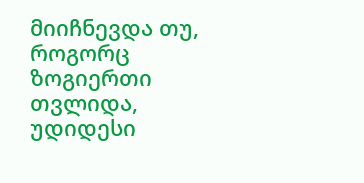მიიჩნევდა თუ, როგორც ზოგიერთი თვლიდა, უდიდესი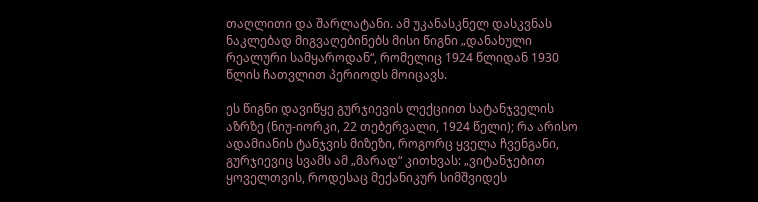თაღლითი და შარლატანი. ამ უკანასკნელ დასკვნას ნაკლებად მიგვაღებინებს მისი წიგნი „დანახული რეალური სამყაროდან“, რომელიც 1924 წლიდან 1930 წლის ჩათვლით პერიოდს მოიცავს.

ეს წიგნი დავიწყე გურჯიევის ლექციით სატანჯველის აზრზე (ნიუ-იორკი, 22 თებერვალი, 1924 წელი); რა არისო ადამიანის ტანჯვის მიზეზი, როგორც ყველა ჩვენგანი, გურჯიევიც სვამს ამ „მარად“ კითხვას: „ვიტანჯებით ყოველთვის, როდესაც მექანიკურ სიმშვიდეს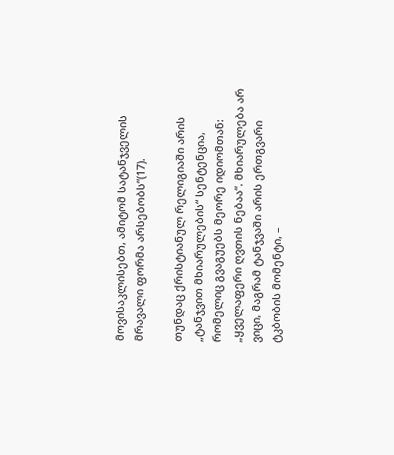მოვისაკლისებთ, ამიტომ სატანჯველის მრავალი ფორმა არსებობს“(17).

თუნდაც ქრისტიანულ რელიგიაში არის „ტანჯვით მხიარულების“ სენტენცია, რომელიც გვაგუებს მეორე იდიომთან: „ყველაფერი ღვთის ნებაა“. მხიარულება არ ვიცი, მაგრამ ტანჯვაში არის ერთგვარი ტკბობის მომენტი, –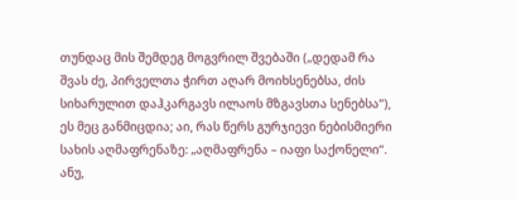თუნდაც მის შემდეგ მოგვრილ შვებაში („დედამ რა შვას ძე, პირველთა ჭირთ აღარ მოიხსენებსა, ძის სიხარულით დაჰკარგავს ილაოს მზგავსთა სენებსა“), ეს მეც განმიცდია; აი, რას წერს გურჯიევი ნებისმიერი სახის აღმაფრენაზე: „აღმაფრენა – იაფი საქონელი“. ანუ,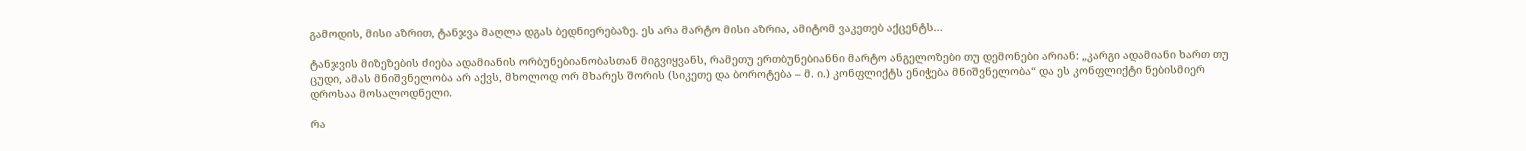გამოდის, მისი აზრით, ტანჯვა მაღლა დგას ბედნიერებაზე. ეს არა მარტო მისი აზრია, ამიტომ ვაკეთებ აქცენტს…

ტანჯვის მიზეზების ძიება ადამიანის ორბუნებიანობასთან მიგვიყვანს, რამეთუ ერთბუნებიანნი მარტო ანგელოზები თუ დემონები არიან: „კარგი ადამიანი ხართ თუ ცუდი, ამას მნიშვნელობა არ აქვს, მხოლოდ ორ მხარეს შორის (სიკეთე და ბოროტება – მ. ი.) კონფლიქტს ენიჭება მნიშვნელობა“ და ეს კონფლიქტი ნებისმიერ დროსაა მოსალოდნელი.

რა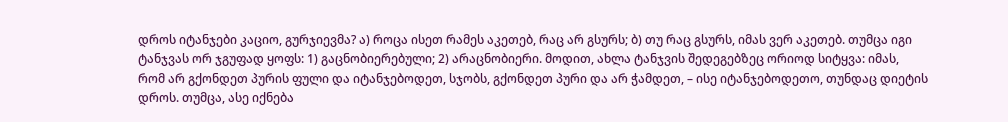დროს იტანჯები კაციო, გურჯიევმა? ა) როცა ისეთ რამეს აკეთებ, რაც არ გსურს; ბ) თუ რაც გსურს, იმას ვერ აკეთებ. თუმცა იგი ტანჯვას ორ ჯგუფად ყოფს: 1) გაცნობიერებული; 2) არაცნობიერი. მოდით, ახლა ტანჯვის შედეგებზეც ორიოდ სიტყვა: იმას, რომ არ გქონდეთ პურის ფული და იტანჯებოდეთ, სჯობს, გქონდეთ პური და არ ჭამდეთ, – ისე იტანჯებოდეთო, თუნდაც დიეტის დროს. თუმცა, ასე იქნება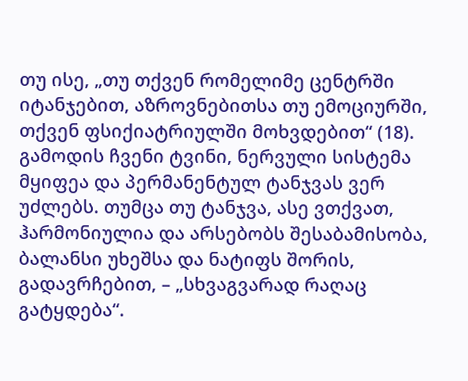თუ ისე, „თუ თქვენ რომელიმე ცენტრში იტანჯებით, აზროვნებითსა თუ ემოციურში, თქვენ ფსიქიატრიულში მოხვდებით“ (18). გამოდის ჩვენი ტვინი, ნერვული სისტემა მყიფეა და პერმანენტულ ტანჯვას ვერ უძლებს. თუმცა თუ ტანჯვა, ასე ვთქვათ, ჰარმონიულია და არსებობს შესაბამისობა, ბალანსი უხეშსა და ნატიფს შორის, გადავრჩებით, – „სხვაგვარად რაღაც გატყდება“.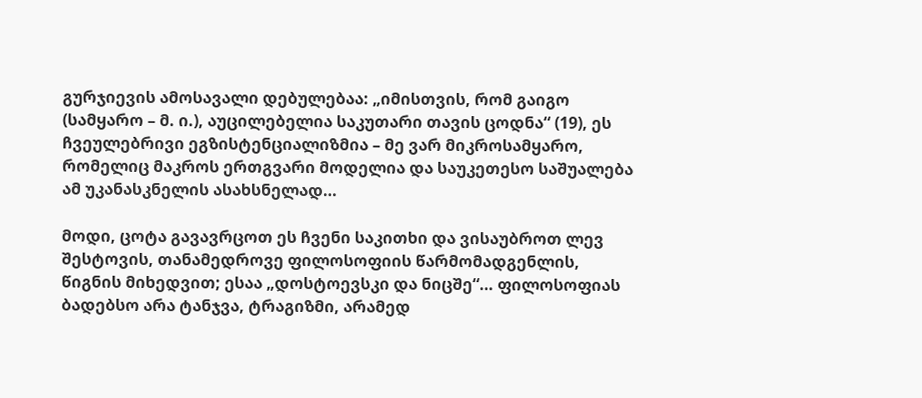გურჯიევის ამოსავალი დებულებაა: „იმისთვის, რომ გაიგო (სამყარო – მ. ი.), აუცილებელია საკუთარი თავის ცოდნა“ (19), ეს ჩვეულებრივი ეგზისტენციალიზმია – მე ვარ მიკროსამყარო, რომელიც მაკროს ერთგვარი მოდელია და საუკეთესო საშუალება ამ უკანასკნელის ასახსნელად…

მოდი, ცოტა გავავრცოთ ეს ჩვენი საკითხი და ვისაუბროთ ლევ შესტოვის, თანამედროვე ფილოსოფიის წარმომადგენლის, წიგნის მიხედვით; ესაა „დოსტოევსკი და ნიცშე“… ფილოსოფიას ბადებსო არა ტანჯვა, ტრაგიზმი, არამედ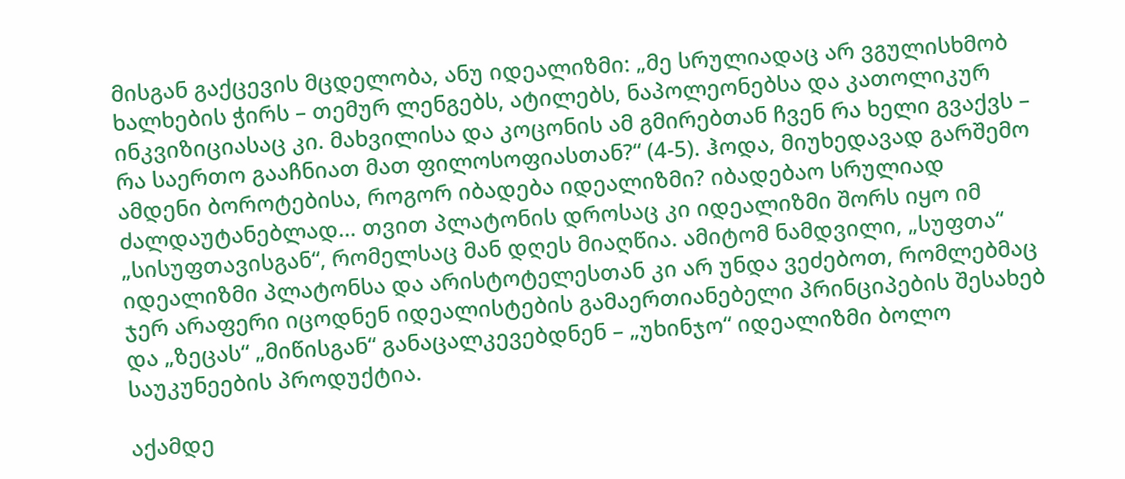მისგან გაქცევის მცდელობა, ანუ იდეალიზმი: „მე სრულიადაც არ ვგულისხმობ ხალხების ჭირს – თემურ ლენგებს, ატილებს, ნაპოლეონებსა და კათოლიკურ ინკვიზიციასაც კი. მახვილისა და კოცონის ამ გმირებთან ჩვენ რა ხელი გვაქვს – რა საერთო გააჩნიათ მათ ფილოსოფიასთან?“ (4-5). ჰოდა, მიუხედავად გარშემო ამდენი ბოროტებისა, როგორ იბადება იდეალიზმი? იბადებაო სრულიად ძალდაუტანებლად… თვით პლატონის დროსაც კი იდეალიზმი შორს იყო იმ „სისუფთავისგან“, რომელსაც მან დღეს მიაღწია. ამიტომ ნამდვილი, „სუფთა“ იდეალიზმი პლატონსა და არისტოტელესთან კი არ უნდა ვეძებოთ, რომლებმაც ჯერ არაფერი იცოდნენ იდეალისტების გამაერთიანებელი პრინციპების შესახებ და „ზეცას“ „მიწისგან“ განაცალკევებდნენ – „უხინჯო“ იდეალიზმი ბოლო საუკუნეების პროდუქტია.

აქამდე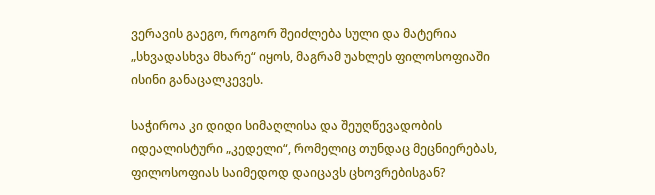ვერავის გაეგო, როგორ შეიძლება სული და მატერია „სხვადასხვა მხარე“ იყოს, მაგრამ უახლეს ფილოსოფიაში ისინი განაცალკევეს.

საჭიროა კი დიდი სიმაღლისა და შეუღწევადობის იდეალისტური „კედელი“, რომელიც თუნდაც მეცნიერებას, ფილოსოფიას საიმედოდ დაიცავს ცხოვრებისგან?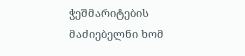ჭეშმარიტების მაძიებელნი ხომ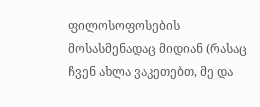ფილოსოფოსების მოსასმენადაც მიდიან (რასაც ჩვენ ახლა ვაკეთებთ, მე და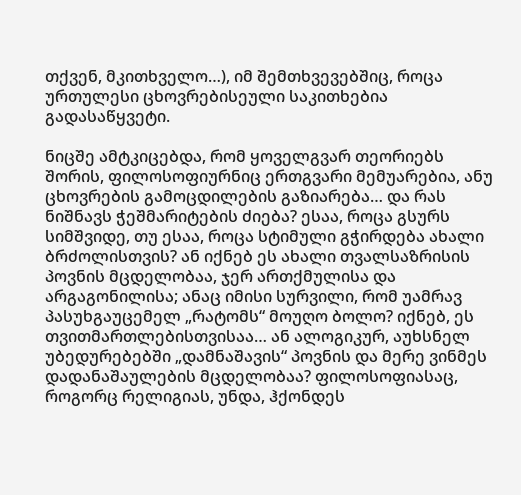თქვენ, მკითხველო…), იმ შემთხვევებშიც, როცა ურთულესი ცხოვრებისეული საკითხებია გადასაწყვეტი.

ნიცშე ამტკიცებდა, რომ ყოველგვარ თეორიებს შორის, ფილოსოფიურნიც ერთგვარი მემუარებია, ანუ ცხოვრების გამოცდილების გაზიარება… და რას ნიშნავს ჭეშმარიტების ძიება? ესაა, როცა გსურს სიმშვიდე, თუ ესაა, როცა სტიმული გჭირდება ახალი ბრძოლისთვის? ან იქნებ ეს ახალი თვალსაზრისის პოვნის მცდელობაა, ჯერ ართქმულისა და არგაგონილისა; ანაც იმისი სურვილი, რომ უამრავ პასუხგაუცემელ „რატომს“ მოუღო ბოლო? იქნებ, ეს თვითმართლებისთვისაა… ან ალოგიკურ, აუხსნელ უბედურებებში „დამნაშავის“ პოვნის და მერე ვინმეს დადანაშაულების მცდელობაა? ფილოსოფიასაც, როგორც რელიგიას, უნდა, ჰქონდეს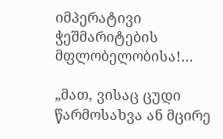იმპერატივი ჭეშმარიტების მფლობელობისა!…

„მათ, ვისაც ცუდი წარმოსახვა ან მცირე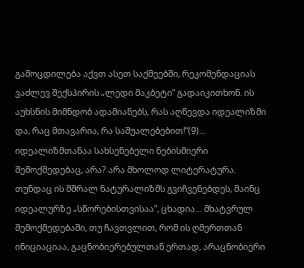გამოცდილება აქვთ ასეთ საქმეებში, რეკომენდაციას ვაძლევ შექსპირის „ლედი მაკბეტი“ გადაიკითხონ. ის აუხსნის მიმნდობ ადამიანებს, რას აღწევდა იდეალიზმი და, რაც მთავარია, რა საშუალებებით!“(9)… იდეალიზმთანაა სახსენებელი ნებისმიერი შემოქმედებაც, არა? არა მხოლოდ ლიტერატურა. თუნდაც ის მშრალ ნატურალიზმს გვიჩვენებდეს, მაინც იდეალურზე „სწორებისთვისაა“, ცხადია… მხატვრულ შემოქმედებაში, თუ ჩავთვლით, რომ ის ღმერთთან ინიციაციაა, გაცნობიერებულთან ერთად, არაცნობიერი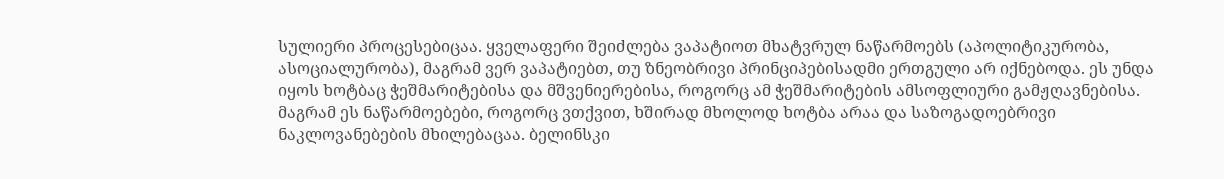სულიერი პროცესებიცაა. ყველაფერი შეიძლება ვაპატიოთ მხატვრულ ნაწარმოებს (აპოლიტიკურობა, ასოციალურობა), მაგრამ ვერ ვაპატიებთ, თუ ზნეობრივი პრინციპებისადმი ერთგული არ იქნებოდა. ეს უნდა იყოს ხოტბაც ჭეშმარიტებისა და მშვენიერებისა, როგორც ამ ჭეშმარიტების ამსოფლიური გამჟღავნებისა. მაგრამ ეს ნაწარმოებები, როგორც ვთქვით, ხშირად მხოლოდ ხოტბა არაა და საზოგადოებრივი ნაკლოვანებების მხილებაცაა. ბელინსკი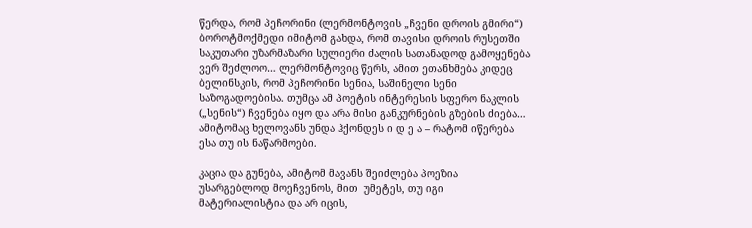წერდა, რომ პეჩორინი (ლერმონტოვის „ჩვენი დროის გმირი“) ბოროტმოქმედი იმიტომ გახდა, რომ თავისი დროის რუსეთში საკუთარი უზარმაზარი სულიერი ძალის სათანადოდ გამოყენება ვერ შეძლოო… ლერმონტოვიც წერს, ამით ეთანხმება კიდეც ბელინსკის, რომ პეჩორინი სენია, საშინელი სენი საზოგადოებისა. თუმცა ამ პოეტის ინტერესის სფერო ნაკლის („სენის“) ჩვენება იყო და არა მისი განკურნების გზების ძიება… ამიტომაც ხელოვანს უნდა ჰქონდეს ი დ ე ა – რატომ იწერება ესა თუ ის ნაწარმოები.

კაცია და გუნება, ამიტომ მავანს შეიძლება პოეზია უსარგებლოდ მოეჩვენოს, მით  უმეტეს, თუ იგი მატერიალისტია და არ იცის,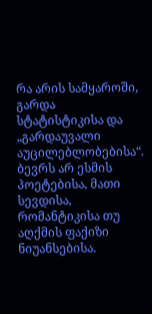რა არის სამყაროში, გარდა სტატისტიკისა და „გარდაუვალი აუცილებლობებისა“. ბევრს არ ესმის პოეტებისა, მათი სევდისა, რომანტიკისა თუ აღქმის ფაქიზი ნიუანსებისა.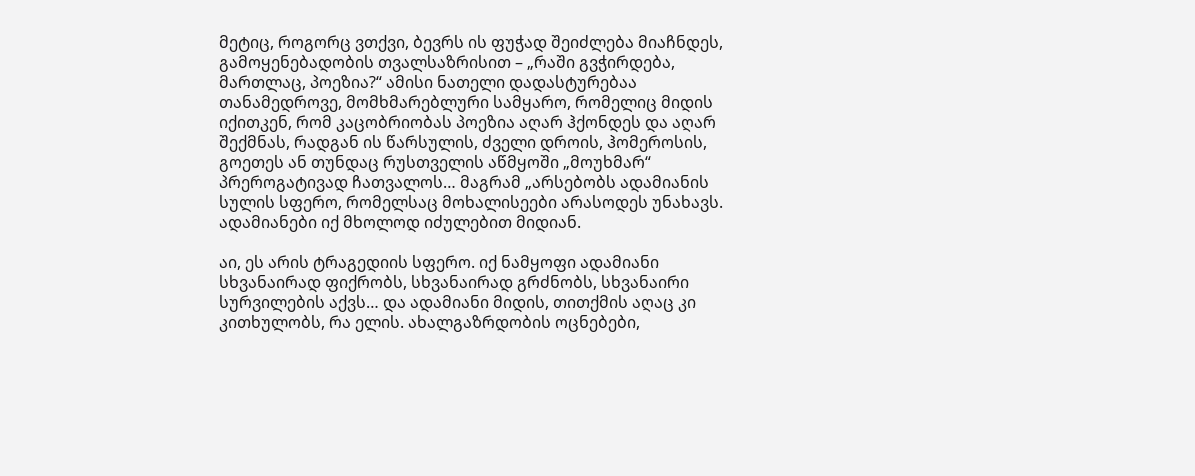მეტიც, როგორც ვთქვი, ბევრს ის ფუჭად შეიძლება მიაჩნდეს, გამოყენებადობის თვალსაზრისით – „რაში გვჭირდება, მართლაც, პოეზია?“ ამისი ნათელი დადასტურებაა თანამედროვე, მომხმარებლური სამყარო, რომელიც მიდის იქითკენ, რომ კაცობრიობას პოეზია აღარ ჰქონდეს და აღარ შექმნას, რადგან ის წარსულის, ძველი დროის, ჰომეროსის, გოეთეს ან თუნდაც რუსთველის აწმყოში „მოუხმარ“ პრეროგატივად ჩათვალოს… მაგრამ „არსებობს ადამიანის სულის სფერო, რომელსაც მოხალისეები არასოდეს უნახავს. ადამიანები იქ მხოლოდ იძულებით მიდიან.

აი, ეს არის ტრაგედიის სფერო. იქ ნამყოფი ადამიანი სხვანაირად ფიქრობს, სხვანაირად გრძნობს, სხვანაირი სურვილების აქვს… და ადამიანი მიდის, თითქმის აღაც კი კითხულობს, რა ელის. ახალგაზრდობის ოცნებები,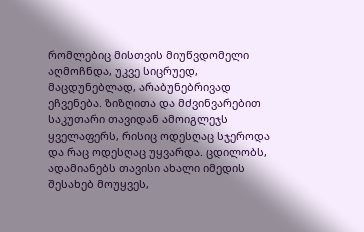რომლებიც მისთვის მიუწვდომელი აღმოჩნდა, უკვე სიცრუედ, მაცდუნებლად, არაბუნებრივად ეჩვენება. ზიზღითა და მძვინვარებით საკუთარი თავიდან ამოიგლეჯს ყველაფერს, რისიც ოდესღაც სჯეროდა და რაც ოდესღაც უყვარდა. ცდილობს, ადამიანებს თავისი ახალი იმედის შესახებ მოუყვეს,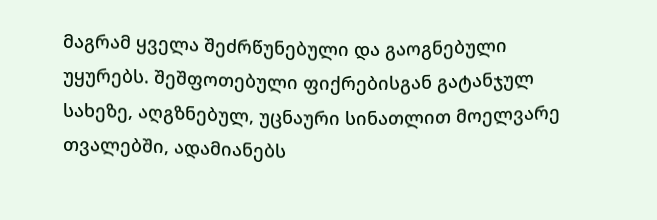მაგრამ ყველა შეძრწუნებული და გაოგნებული უყურებს. შეშფოთებული ფიქრებისგან გატანჯულ სახეზე, აღგზნებულ, უცნაური სინათლით მოელვარე თვალებში, ადამიანებს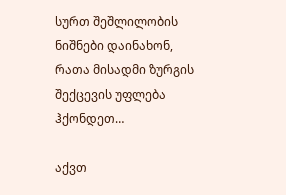სურთ შეშლილობის ნიშნები დაინახონ, რათა მისადმი ზურგის შექცევის უფლება ჰქონდეთ…

აქვთ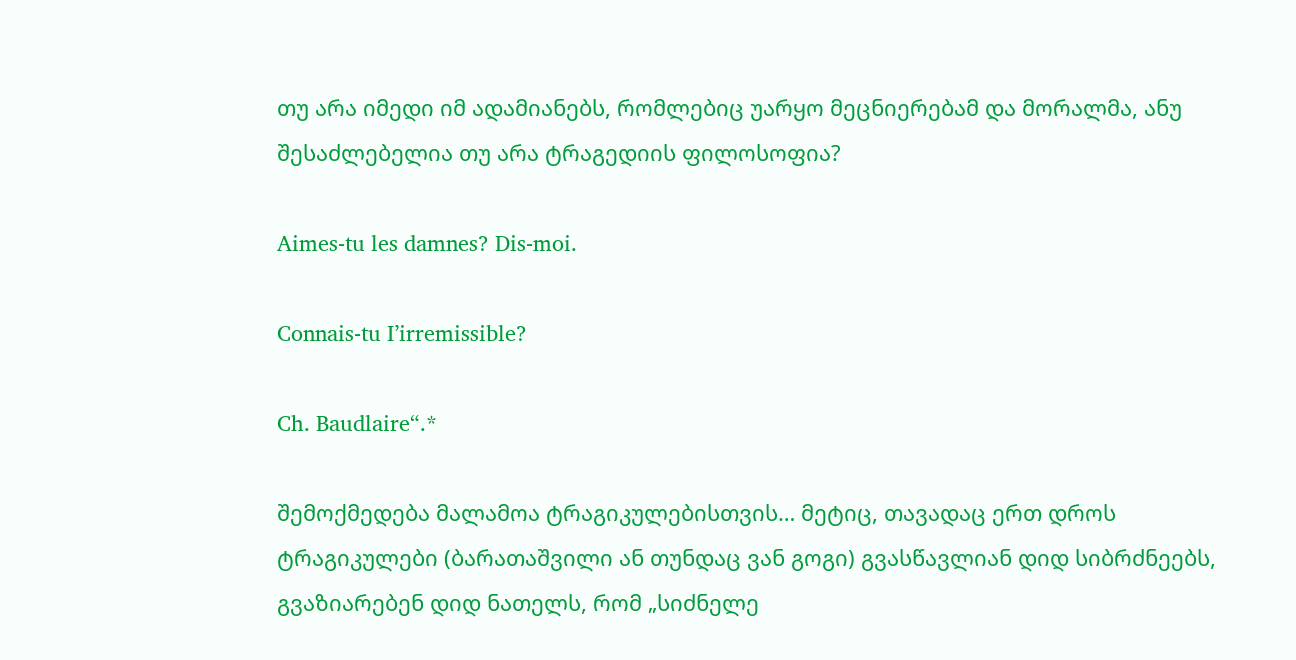თუ არა იმედი იმ ადამიანებს, რომლებიც უარყო მეცნიერებამ და მორალმა, ანუ შესაძლებელია თუ არა ტრაგედიის ფილოსოფია?

Aimes-tu les damnes? Dis-moi.

Connais-tu I’irremissible?

Ch. Baudlaire“.*

შემოქმედება მალამოა ტრაგიკულებისთვის… მეტიც, თავადაც ერთ დროს ტრაგიკულები (ბარათაშვილი ან თუნდაც ვან გოგი) გვასწავლიან დიდ სიბრძნეებს, გვაზიარებენ დიდ ნათელს, რომ „სიძნელე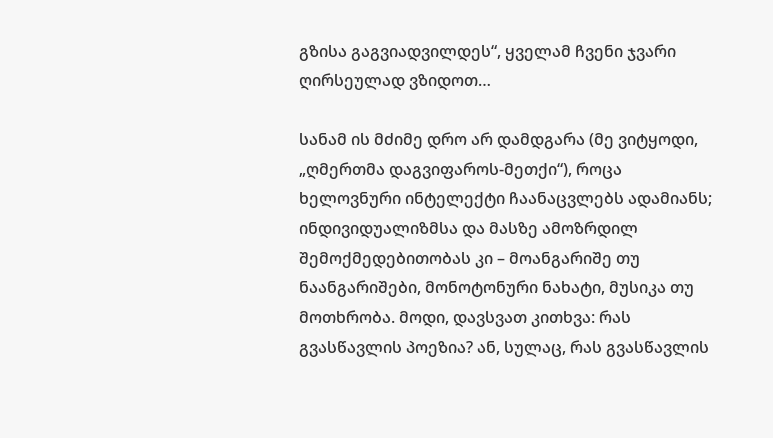გზისა გაგვიადვილდეს“, ყველამ ჩვენი ჯვარი ღირსეულად ვზიდოთ…

სანამ ის მძიმე დრო არ დამდგარა (მე ვიტყოდი, „ღმერთმა დაგვიფაროს-მეთქი“), როცა ხელოვნური ინტელექტი ჩაანაცვლებს ადამიანს; ინდივიდუალიზმსა და მასზე ამოზრდილ შემოქმედებითობას კი – მოანგარიშე თუ ნაანგარიშები, მონოტონური ნახატი, მუსიკა თუ მოთხრობა. მოდი, დავსვათ კითხვა: რას გვასწავლის პოეზია? ან, სულაც, რას გვასწავლის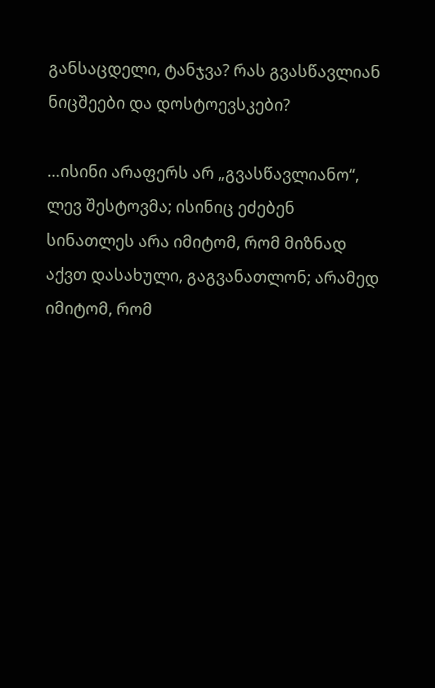განსაცდელი, ტანჯვა? რას გვასწავლიან ნიცშეები და დოსტოევსკები?

…ისინი არაფერს არ „გვასწავლიანო“, ლევ შესტოვმა; ისინიც ეძებენ სინათლეს არა იმიტომ, რომ მიზნად აქვთ დასახული, გაგვანათლონ; არამედ იმიტომ, რომ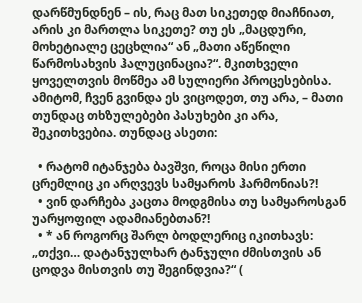დარწმუნდნენ – ის, რაც მათ სიკეთედ მიაჩნიათ, არის კი მართლა სიკეთე? თუ ეს „მაცდური, მოხეტიალე ცეცხლია“ ან „მათი აწეწილი წარმოსახვის ჰალუცინაცია?“. მკითხველი ყოველთვის მოწმეა ამ სულიერი პროცესებისა. ამიტომ, ჩვენ გვინდა ეს ვიცოდეთ, თუ არა, – მათი თუნდაც თხზულებები პასუხები კი არა, შეკითხვებია. თუნდაც ასეთი:

  • რატომ იტანჯება ბავშვი, როცა მისი ერთი ცრემლიც კი არღვევს სამყაროს ჰარმონიას?!
  • ვინ დარჩება კაცთა მოდგმისა თუ სამყაროსგან უარყოფილ ადამიანებთან?!
  • * ან როგორც შარლ ბოდლერიც იკითხავს: „თქვი… დატანჯულხარ ტანჯული ძმისთვის ან ცოდვა მისთვის თუ შეგინდვია?“ (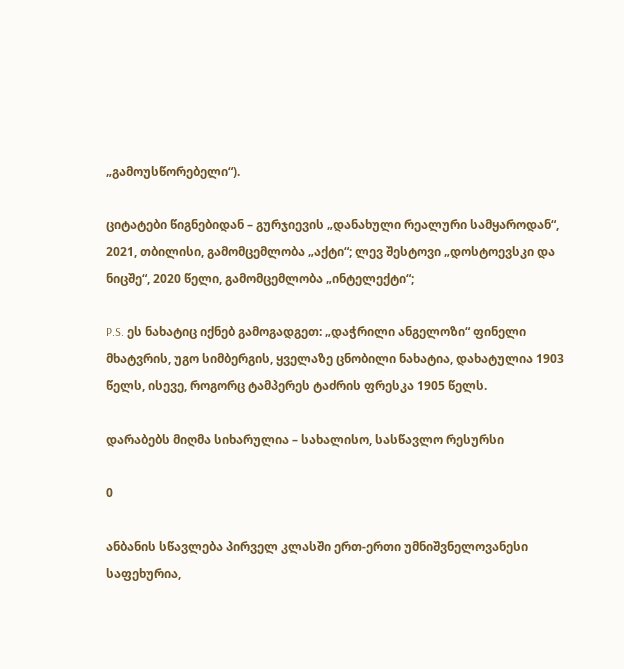„გამოუსწორებელი“).

ციტატები წიგნებიდან – გურჯიევის „დანახული რეალური სამყაროდან“, 2021, თბილისი, გამომცემლობა „აქტი“; ლევ შესტოვი „დოსტოევსკი და ნიცშე“, 2020 წელი, გამომცემლობა „ინტელექტი“;

P.S. ეს ნახატიც იქნებ გამოგადგეთ: „დაჭრილი ანგელოზი“ ფინელი მხატვრის, უგო სიმბერგის, ყველაზე ცნობილი ნახატია, დახატულია 1903 წელს, ისევე, როგორც ტამპერეს ტაძრის ფრესკა 1905 წელს.

დარაბებს მიღმა სიხარულია – სახალისო, სასწავლო რესურსი

0

ანბანის სწავლება პირველ კლასში ერთ-ერთი უმნიშვნელოვანესი საფეხურია,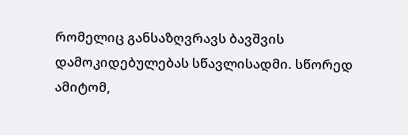რომელიც განსაზღვრავს ბავშვის დამოკიდებულებას სწავლისადმი. სწორედ ამიტომ,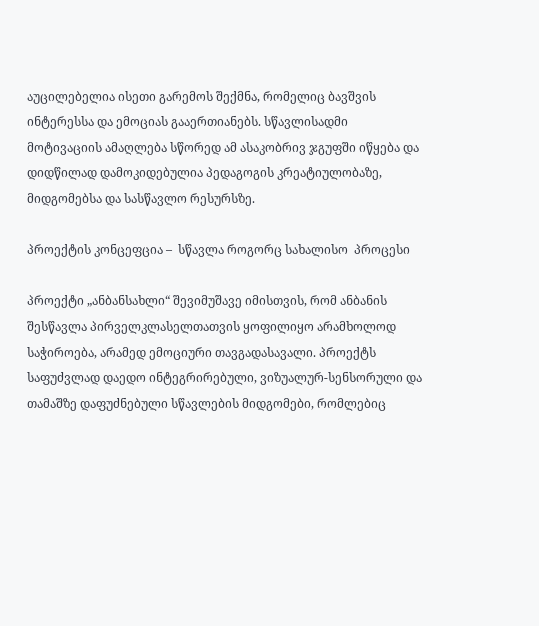აუცილებელია ისეთი გარემოს შექმნა, რომელიც ბავშვის ინტერესსა და ემოციას გააერთიანებს. სწავლისადმი მოტივაციის ამაღლება სწორედ ამ ასაკობრივ ჯგუფში იწყება და დიდწილად დამოკიდებულია პედაგოგის კრეატიულობაზე, მიდგომებსა და სასწავლო რესურსზე.

პროექტის კონცეფცია –  სწავლა როგორც სახალისო  პროცესი

პროექტი „ანბანსახლი“ შევიმუშავე იმისთვის, რომ ანბანის შესწავლა პირველკლასელთათვის ყოფილიყო არამხოლოდ საჭიროება, არამედ ემოციური თავგადასავალი. პროექტს საფუძვლად დაედო ინტეგრირებული, ვიზუალურ-სენსორული და თამაშზე დაფუძნებული სწავლების მიდგომები, რომლებიც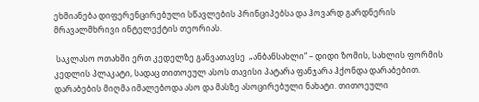ეხმიანება დიფერენცირებული სწავლების პრინციპებსა და ჰოვარდ გარდნერის მრავალმხრივი ინტელექტის თეორიას.

 საკლასო ოთახში ერთ კედელზე განვათავსე  „ანბანსახლი“ – დიდი ზომის, სახლის ფორმის კედლის პლაკატი, სადაც თითოეულ ასოს თავისი პატარა ფანჯარა ჰქონდა დარაბებით. დარაბების მიღმა იმალებოდა ასო და მასზე ასოცირებული ნახატი. თითოეული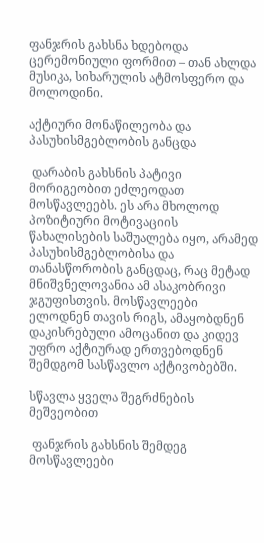ფანჯრის გახსნა ხდებოდა ცერემონიული ფორმით – თან ახლდა მუსიკა, სიხარულის ატმოსფერო და მოლოდინი.

აქტიური მონაწილეობა და პასუხისმგებლობის განცდა

 დარაბის გახსნის პატივი მორიგეობით ეძლეოდათ მოსწავლეებს. ეს არა მხოლოდ პოზიტიური მოტივაციის წახალისების საშუალება იყო, არამედ პასუხისმგებლობისა და თანასწორობის განცდაც, რაც მეტად მნიშვნელოვანია ამ ასაკობრივი ჯგუფისთვის. მოსწავლეები ელოდნენ თავის რიგს, ამაყობდნენ დაკისრებული ამოცანით და კიდევ უფრო აქტიურად ერთვებოდნენ შემდგომ სასწავლო აქტივობებში.

სწავლა ყველა შეგრძნების მეშვეობით

 ფანჯრის გახსნის შემდეგ მოსწავლეები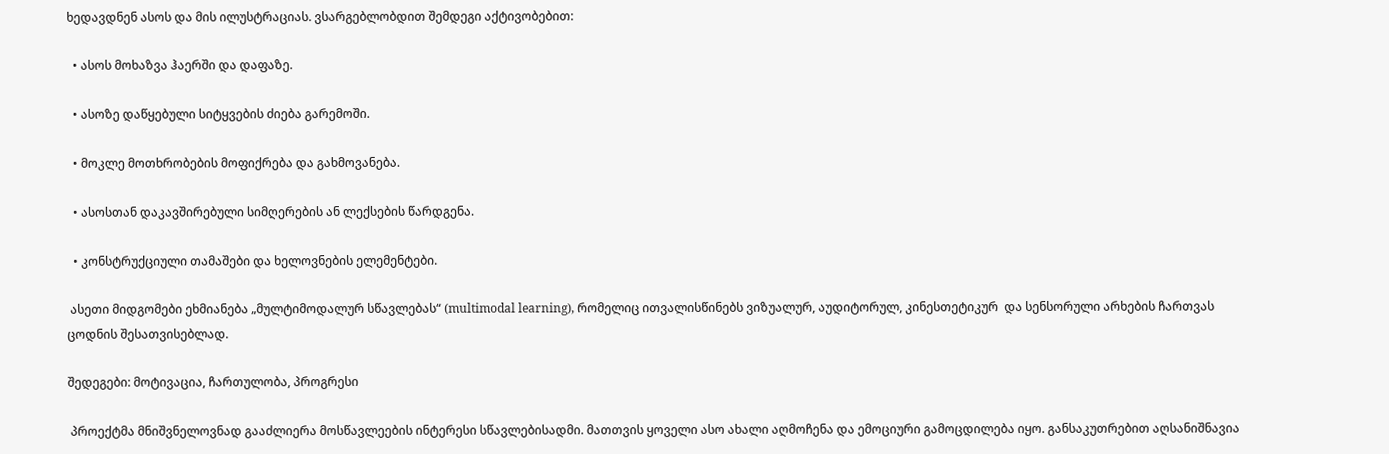ხედავდნენ ასოს და მის ილუსტრაციას. ვსარგებლობდით შემდეგი აქტივობებით:

  • ასოს მოხაზვა ჰაერში და დაფაზე.

  • ასოზე დაწყებული სიტყვების ძიება გარემოში.

  • მოკლე მოთხრობების მოფიქრება და გახმოვანება.

  • ასოსთან დაკავშირებული სიმღერების ან ლექსების წარდგენა.

  • კონსტრუქციული თამაშები და ხელოვნების ელემენტები.

 ასეთი მიდგომები ეხმიანება „მულტიმოდალურ სწავლებას“ (multimodal learning), რომელიც ითვალისწინებს ვიზუალურ, აუდიტორულ, კინესთეტიკურ  და სენსორული არხების ჩართვას ცოდნის შესათვისებლად.

შედეგები: მოტივაცია, ჩართულობა, პროგრესი

 პროექტმა მნიშვნელოვნად გააძლიერა მოსწავლეების ინტერესი სწავლებისადმი. მათთვის ყოველი ასო ახალი აღმოჩენა და ემოციური გამოცდილება იყო. განსაკუთრებით აღსანიშნავია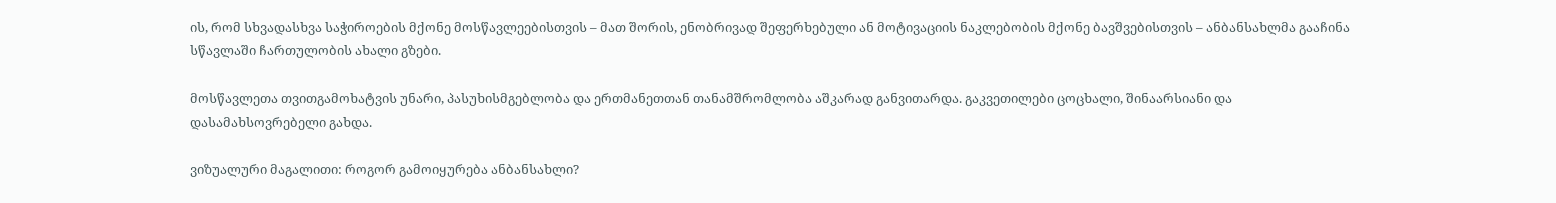ის, რომ სხვადასხვა საჭიროების მქონე მოსწავლეებისთვის – მათ შორის, ენობრივად შეფერხებული ან მოტივაციის ნაკლებობის მქონე ბავშვებისთვის – ანბანსახლმა გააჩინა სწავლაში ჩართულობის ახალი გზები.

მოსწავლეთა თვითგამოხატვის უნარი, პასუხისმგებლობა და ერთმანეთთან თანამშრომლობა აშკარად განვითარდა. გაკვეთილები ცოცხალი, შინაარსიანი და დასამახსოვრებელი გახდა.

ვიზუალური მაგალითი: როგორ გამოიყურება ანბანსახლი?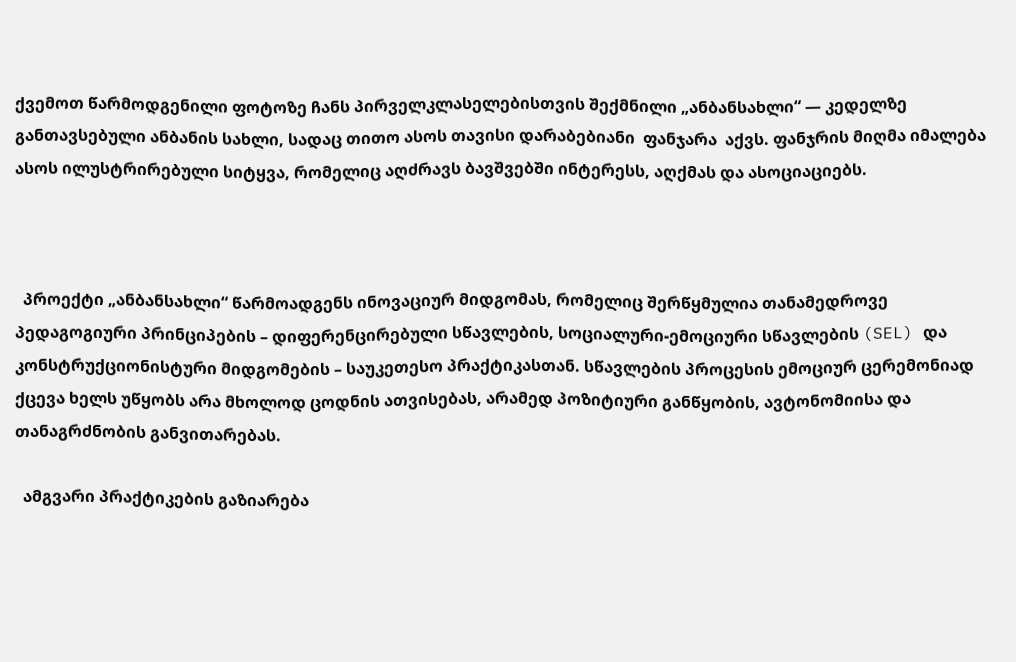ქვემოთ წარმოდგენილი ფოტოზე ჩანს პირველკლასელებისთვის შექმნილი „ანბანსახლი“ — კედელზე განთავსებული ანბანის სახლი, სადაც თითო ასოს თავისი დარაბებიანი  ფანჯარა  აქვს. ფანჯრის მიღმა იმალება ასოს ილუსტრირებული სიტყვა, რომელიც აღძრავს ბავშვებში ინტერესს, აღქმას და ასოციაციებს.



  პროექტი „ანბანსახლი“ წარმოადგენს ინოვაციურ მიდგომას, რომელიც შერწყმულია თანამედროვე პედაგოგიური პრინციპების – დიფერენცირებული სწავლების, სოციალური-ემოციური სწავლების (SEL) და კონსტრუქციონისტური მიდგომების – საუკეთესო პრაქტიკასთან. სწავლების პროცესის ემოციურ ცერემონიად ქცევა ხელს უწყობს არა მხოლოდ ცოდნის ათვისებას, არამედ პოზიტიური განწყობის, ავტონომიისა და თანაგრძნობის განვითარებას.

  ამგვარი პრაქტიკების გაზიარება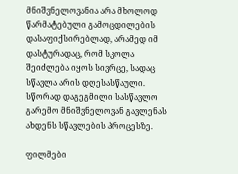მნიშვნელოვანია არა მხოლოდ წარმატებული გამოცდილების დასაფიქსირებლად, არამედ იმ დასტურადაც, რომ სკოლა შეიძლება იყოს სივრცე, სადაც სწავლა არის დღესასწაული. სწორად დაგეგმილი სასწავლო გარემო მნიშვნელოვან გავლენას ახდენს სწავლების პროცესზე.

ფილმები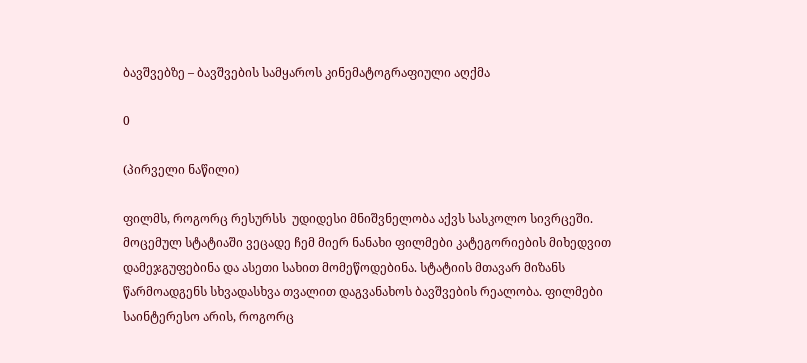ბავშვებზე – ბავშვების სამყაროს კინემატოგრაფიული აღქმა

0

(პირველი ნაწილი)

ფილმს, როგორც რესურსს  უდიდესი მნიშვნელობა აქვს სასკოლო სივრცეში. მოცემულ სტატიაში ვეცადე ჩემ მიერ ნანახი ფილმები კატეგორიების მიხედვით დამეჯგუფებინა და ასეთი სახით მომეწოდებინა. სტატიის მთავარ მიზანს წარმოადგენს სხვადასხვა თვალით დაგვანახოს ბავშვების რეალობა. ფილმები საინტერესო არის, როგორც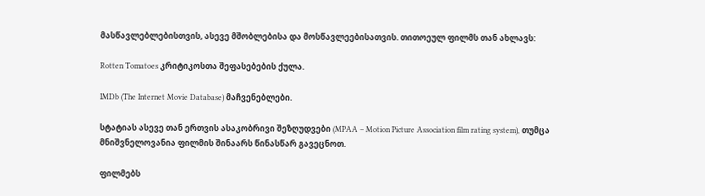მასწავლებლებისთვის, ასევე მშობლებისა და მოსწავლეებისათვის. თითოეულ ფილმს თან ახლავს:

Rotten Tomatoes კრიტიკოსთა შეფასებების ქულა.

IMDb (The Internet Movie Database) მაჩვენებლები.

სტატიას ასევე თან ერთვის ასაკობრივი შეზღუდვები (MPAA – Motion Picture Association film rating system), თუმცა მნიშვნელოვანია ფილმის შინაარს წინასწარ გავეცნოთ.

ფილმებს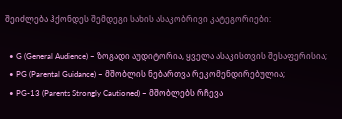შეიძლება ჰქონდეს შემდეგი სახის ასაკობრივი კატეგორიები:

  • G (General Audience) – ზოგადი აუდიტორია, ყველა ასაკისთვის შესაფერისია;
  • PG (Parental Guidance) – მშობლის ნებართვა რეკომენდირებულია;
  • PG-13 (Parents Strongly Cautioned) – მშობლებს რჩევა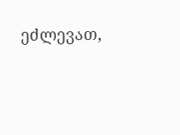ეძლევათ,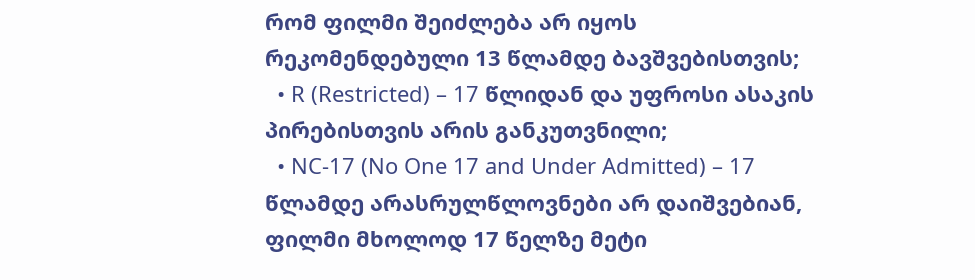რომ ფილმი შეიძლება არ იყოს რეკომენდებული 13 წლამდე ბავშვებისთვის;
  • R (Restricted) – 17 წლიდან და უფროსი ასაკის პირებისთვის არის განკუთვნილი;
  • NC-17 (No One 17 and Under Admitted) – 17 წლამდე არასრულწლოვნები არ დაიშვებიან, ფილმი მხოლოდ 17 წელზე მეტი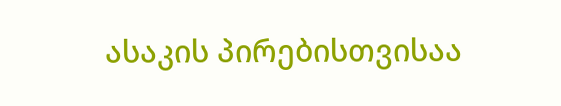ასაკის პირებისთვისაა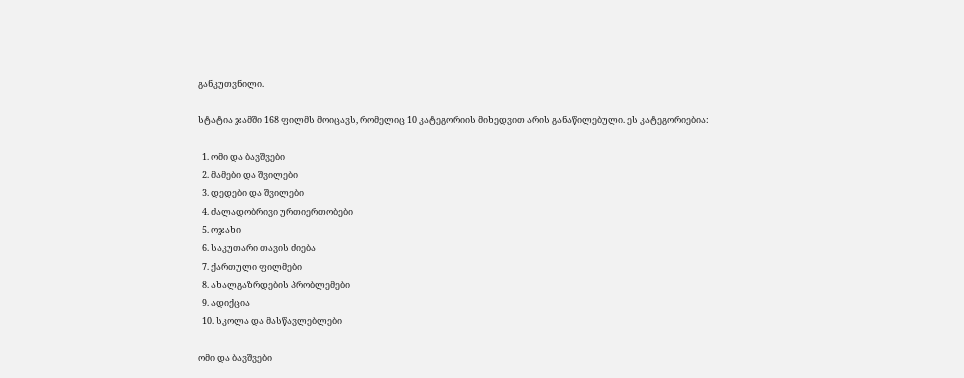განკუთვნილი.

სტატია ჯამში 168 ფილმს მოიცავს, რომელიც 10 კატეგორიის მიხედვით არის განაწილებული. ეს კატეგორიებია:

  1. ომი და ბავშვები
  2. მამები და შვილები
  3. დედები და შვილები
  4. ძალადობრივი ურთიერთობები
  5. ოჯახი
  6. საკუთარი თავის ძიება
  7. ქართული ფილმები
  8. ახალგაზრდების პრობლემები
  9. ადიქცია
  10. სკოლა და მასწავლებლები

ომი და ბავშვები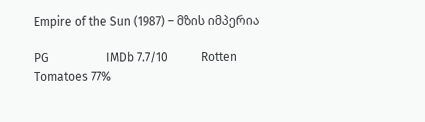Empire of the Sun (1987) – მზის იმპერია

PG                   IMDb 7.7/10           Rotten Tomatoes 77%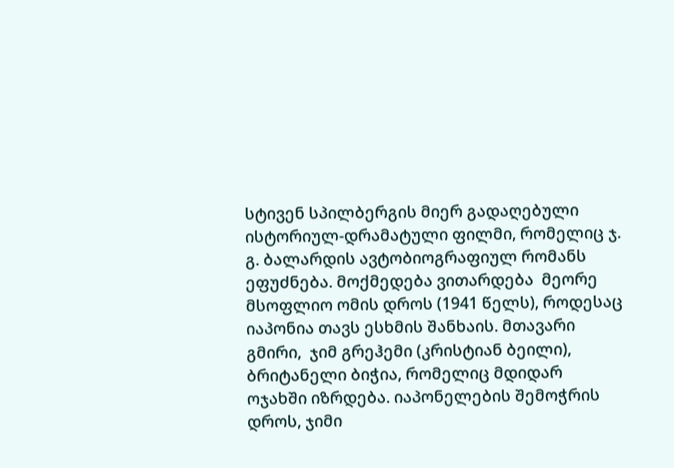სტივენ სპილბერგის მიერ გადაღებული ისტორიულ-დრამატული ფილმი, რომელიც ჯ. გ. ბალარდის ავტობიოგრაფიულ რომანს ეფუძნება. მოქმედება ვითარდება  მეორე მსოფლიო ომის დროს (1941 წელს), როდესაც იაპონია თავს ესხმის შანხაის. მთავარი გმირი,  ჯიმ გრეჰემი (კრისტიან ბეილი), ბრიტანელი ბიჭია, რომელიც მდიდარ ოჯახში იზრდება. იაპონელების შემოჭრის დროს, ჯიმი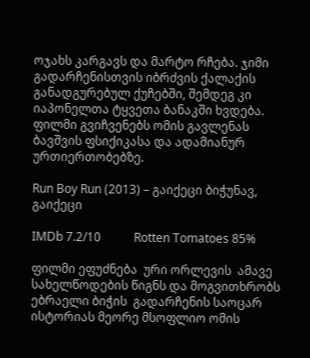ოჯახს კარგავს და მარტო რჩება. ჯიმი გადარჩენისთვის იბრძვის ქალაქის განადგურებულ ქუჩებში, შემდეგ კი იაპონელთა ტყვეთა ბანაკში ხვდება. ფილმი გვიჩვენებს ომის გავლენას ბავშვის ფსიქიკასა და ადამიანურ ურთიერთობებზე.

Run Boy Run (2013) – გაიქეცი ბიჭუნავ, გაიქეცი

IMDb 7.2/10           Rotten Tomatoes 85%

ფილმი ეფუძნება  ური ორლევის  ამავე სახელწოდების წიგნს და მოგვითხრობს ებრაელი ბიჭის  გადარჩენის საოცარ ისტორიას მეორე მსოფლიო ომის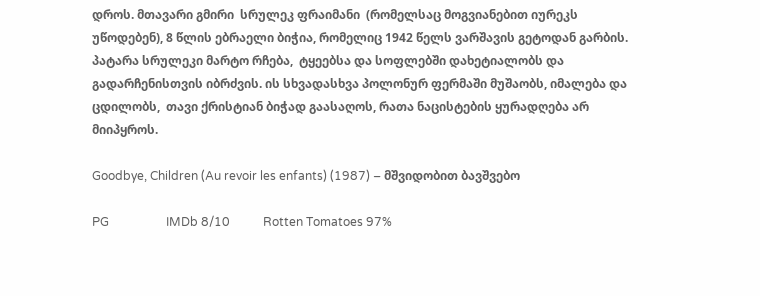დროს. მთავარი გმირი  სრულეკ ფრაიმანი  (რომელსაც მოგვიანებით იურეკს უწოდებენ), 8 წლის ებრაელი ბიჭია, რომელიც 1942 წელს ვარშავის გეტოდან გარბის. პატარა სრულეკი მარტო რჩება,  ტყეებსა და სოფლებში დახეტიალობს და გადარჩენისთვის იბრძვის. ის სხვადასხვა პოლონურ ფერმაში მუშაობს, იმალება და ცდილობს,  თავი ქრისტიან ბიჭად გაასაღოს, რათა ნაცისტების ყურადღება არ მიიპყროს.

Goodbye, Children (Au revoir les enfants) (1987) – მშვიდობით ბავშვებო

PG                   IMDb 8/10           Rotten Tomatoes 97%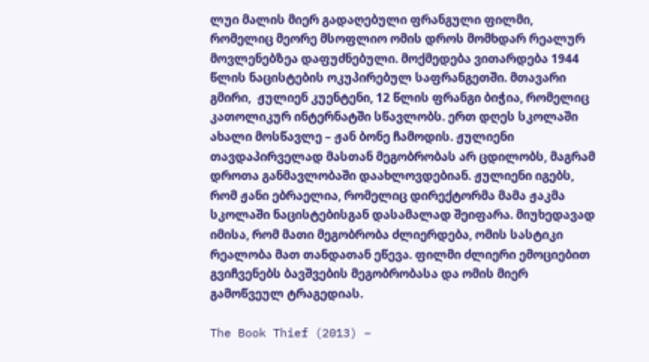ლუი მალის მიერ გადაღებული ფრანგული ფილმი, რომელიც მეორე მსოფლიო ომის დროს მომხდარ რეალურ მოვლენებზეა დაფუძნებული. მოქმედება ვითარდება 1944 წლის ნაცისტების ოკუპირებულ საფრანგეთში. მთავარი გმირი,  ჟულიენ კუენტენი, 12 წლის ფრანგი ბიჭია, რომელიც კათოლიკურ ინტერნატში სწავლობს. ერთ დღეს სკოლაში ახალი მოსწავლე – ჟან ბონე ჩამოდის. ჟულიენი თავდაპირველად მასთან მეგობრობას არ ცდილობს, მაგრამ დროთა განმავლობაში დაახლოვდებიან. ჟულიენი იგებს, რომ ჟანი ებრაელია, რომელიც დირექტორმა მამა ჟაკმა სკოლაში ნაცისტებისგან დასამალად შეიფარა. მიუხედავად იმისა, რომ მათი მეგობრობა ძლიერდება, ომის სასტიკი რეალობა მათ თანდათან ეწევა. ფილმი ძლიერი ემოციებით გვიჩვენებს ბავშვების მეგობრობასა და ომის მიერ გამოწვეულ ტრაგედიას.

The Book Thief (2013) –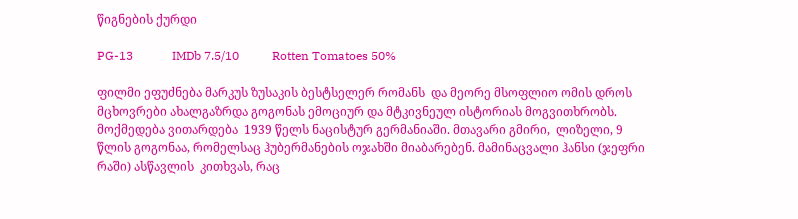წიგნების ქურდი

PG-13             IMDb 7.5/10           Rotten Tomatoes 50%

ფილმი ეფუძნება მარკუს ზუსაკის ბესტსელერ რომანს  და მეორე მსოფლიო ომის დროს მცხოვრები ახალგაზრდა გოგონას ემოციურ და მტკივნეულ ისტორიას მოგვითხრობს. მოქმედება ვითარდება  1939 წელს ნაცისტურ გერმანიაში. მთავარი გმირი,  ლიზელი, 9 წლის გოგონაა, რომელსაც ჰუბერმანების ოჯახში მიაბარებენ. მამინაცვალი ჰანსი (ჯეფრი რაში) ასწავლის  კითხვას, რაც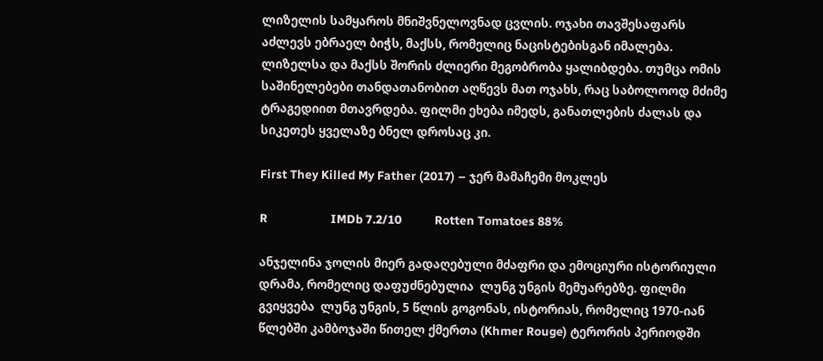ლიზელის სამყაროს მნიშვნელოვნად ცვლის. ოჯახი თავშესაფარს აძლევს ებრაელ ბიჭს, მაქსს, რომელიც ნაცისტებისგან იმალება. ლიზელსა და მაქსს შორის ძლიერი მეგობრობა ყალიბდება. თუმცა ომის საშინელებები თანდათანობით აღწევს მათ ოჯახს, რაც საბოლოოდ მძიმე ტრაგედიით მთავრდება. ფილმი ეხება იმედს, განათლების ძალას და სიკეთეს ყველაზე ბნელ დროსაც კი.

First They Killed My Father (2017) – ჯერ მამაჩემი მოკლეს

R                     IMDb 7.2/10           Rotten Tomatoes 88%

ანჯელინა ჯოლის მიერ გადაღებული მძაფრი და ემოციური ისტორიული დრამა, რომელიც დაფუძნებულია  ლუნგ უნგის მემუარებზე. ფილმი გვიყვება  ლუნგ უნგის, 5 წლის გოგონას, ისტორიას, რომელიც 1970-იან წლებში კამბოჯაში წითელ ქმერთა (Khmer Rouge) ტერორის პერიოდში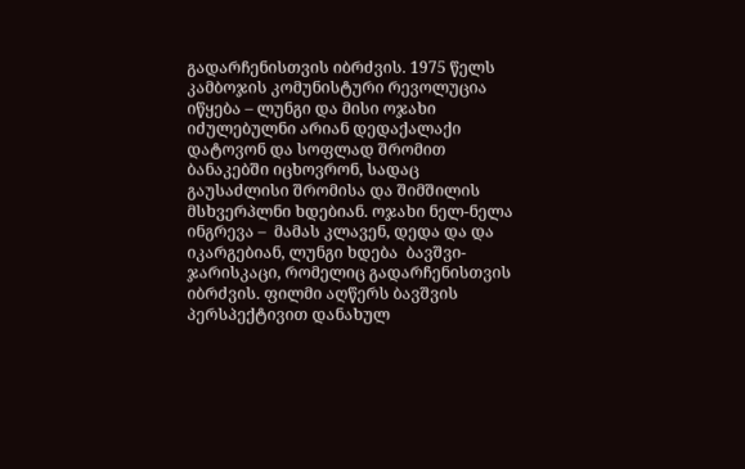გადარჩენისთვის იბრძვის. 1975 წელს კამბოჯის კომუნისტური რევოლუცია იწყება – ლუნგი და მისი ოჯახი იძულებულნი არიან დედაქალაქი დატოვონ და სოფლად შრომით ბანაკებში იცხოვრონ, სადაც გაუსაძლისი შრომისა და შიმშილის მსხვერპლნი ხდებიან. ოჯახი ნელ-ნელა ინგრევა –  მამას კლავენ, დედა და და იკარგებიან, ლუნგი ხდება  ბავშვი-ჯარისკაცი, რომელიც გადარჩენისთვის იბრძვის. ფილმი აღწერს ბავშვის პერსპექტივით დანახულ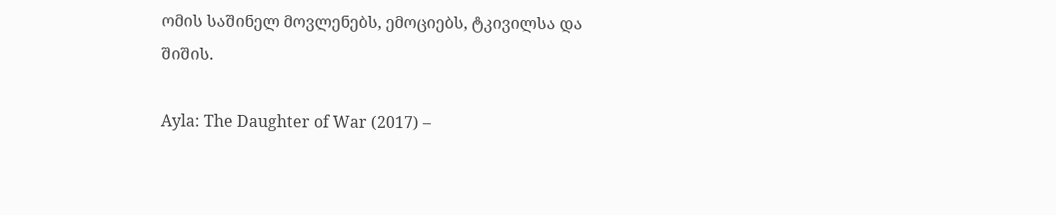ომის საშინელ მოვლენებს, ემოციებს, ტკივილსა და შიშის.

Ayla: The Daughter of War (2017) –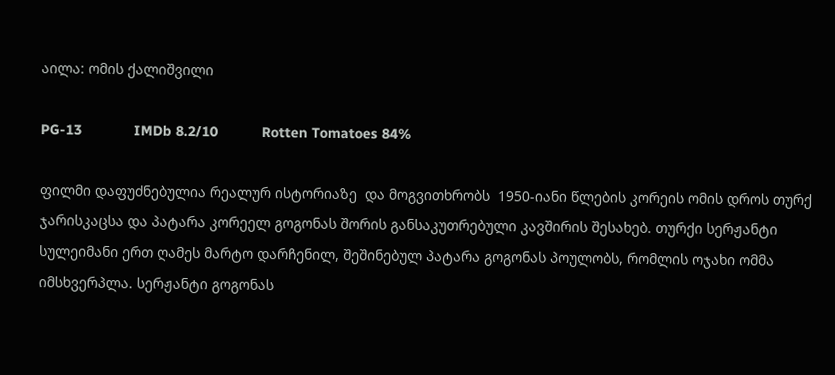აილა: ომის ქალიშვილი

PG-13             IMDb 8.2/10           Rotten Tomatoes 84%

ფილმი დაფუძნებულია რეალურ ისტორიაზე  და მოგვითხრობს  1950-იანი წლების კორეის ომის დროს თურქ ჯარისკაცსა და პატარა კორეელ გოგონას შორის განსაკუთრებული კავშირის შესახებ. თურქი სერჟანტი სულეიმანი ერთ ღამეს მარტო დარჩენილ, შეშინებულ პატარა გოგონას პოულობს, რომლის ოჯახი ომმა იმსხვერპლა. სერჟანტი გოგონას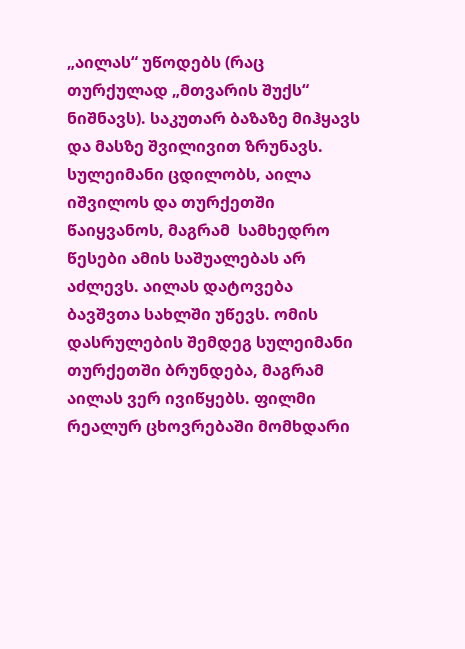„აილას“ უწოდებს (რაც თურქულად „მთვარის შუქს“ ნიშნავს). საკუთარ ბაზაზე მიჰყავს  და მასზე შვილივით ზრუნავს. სულეიმანი ცდილობს, აილა იშვილოს და თურქეთში წაიყვანოს, მაგრამ  სამხედრო წესები ამის საშუალებას არ აძლევს. აილას დატოვება ბავშვთა სახლში უწევს. ომის დასრულების შემდეგ სულეიმანი თურქეთში ბრუნდება, მაგრამ  აილას ვერ ივიწყებს. ფილმი რეალურ ცხოვრებაში მომხდარი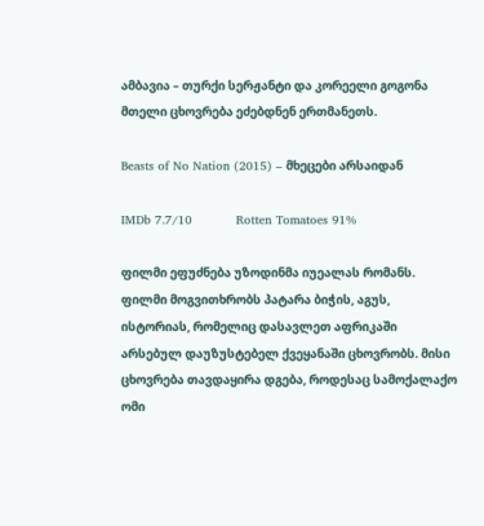ამბავია – თურქი სერჟანტი და კორეელი გოგონა  მთელი ცხოვრება ეძებდნენ ერთმანეთს.

Beasts of No Nation (2015) – მხეცები არსაიდან

IMDb 7.7/10           Rotten Tomatoes 91%

ფილმი ეფუძნება უზოდინმა იუეალას რომანს. ფილმი მოგვითხრობს პატარა ბიჭის, აგუს, ისტორიას, რომელიც დასავლეთ აფრიკაში არსებულ დაუზუსტებელ ქვეყანაში ცხოვრობს. მისი ცხოვრება თავდაყირა დგება, როდესაც სამოქალაქო ომი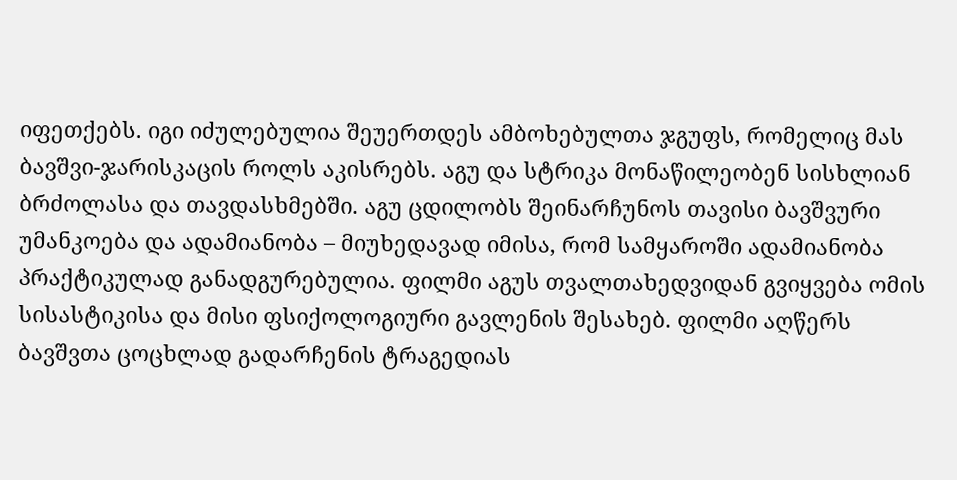იფეთქებს. იგი იძულებულია შეუერთდეს ამბოხებულთა ჯგუფს, რომელიც მას ბავშვი-ჯარისკაცის როლს აკისრებს. აგუ და სტრიკა მონაწილეობენ სისხლიან ბრძოლასა და თავდასხმებში. აგუ ცდილობს შეინარჩუნოს თავისი ბავშვური უმანკოება და ადამიანობა – მიუხედავად იმისა, რომ სამყაროში ადამიანობა პრაქტიკულად განადგურებულია. ფილმი აგუს თვალთახედვიდან გვიყვება ომის სისასტიკისა და მისი ფსიქოლოგიური გავლენის შესახებ. ფილმი აღწერს ბავშვთა ცოცხლად გადარჩენის ტრაგედიას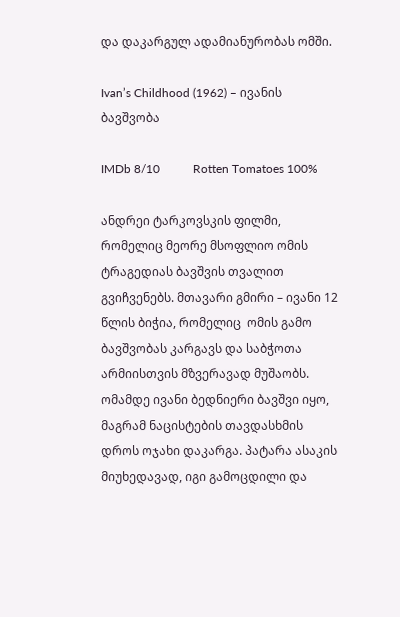და დაკარგულ ადამიანურობას ომში.

Ivan’s Childhood (1962) – ივანის ბავშვობა

IMDb 8/10           Rotten Tomatoes 100%

ანდრეი ტარკოვსკის ფილმი, რომელიც მეორე მსოფლიო ომის ტრაგედიას ბავშვის თვალით გვიჩვენებს. მთავარი გმირი – ივანი 12 წლის ბიჭია, რომელიც  ომის გამო ბავშვობას კარგავს და საბჭოთა არმიისთვის მზვერავად მუშაობს. ომამდე ივანი ბედნიერი ბავშვი იყო, მაგრამ ნაცისტების თავდასხმის დროს ოჯახი დაკარგა. პატარა ასაკის მიუხედავად, იგი გამოცდილი და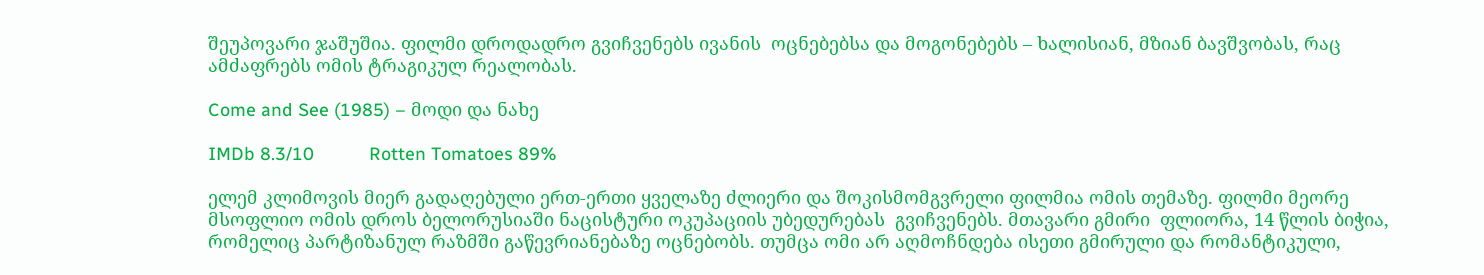შეუპოვარი ჯაშუშია. ფილმი დროდადრო გვიჩვენებს ივანის  ოცნებებსა და მოგონებებს – ხალისიან, მზიან ბავშვობას, რაც ამძაფრებს ომის ტრაგიკულ რეალობას.

Come and See (1985) – მოდი და ნახე

IMDb 8.3/10           Rotten Tomatoes 89%

ელემ კლიმოვის მიერ გადაღებული ერთ-ერთი ყველაზე ძლიერი და შოკისმომგვრელი ფილმია ომის თემაზე. ფილმი მეორე მსოფლიო ომის დროს ბელორუსიაში ნაცისტური ოკუპაციის უბედურებას  გვიჩვენებს. მთავარი გმირი  ფლიორა, 14 წლის ბიჭია, რომელიც პარტიზანულ რაზმში გაწევრიანებაზე ოცნებობს. თუმცა ომი არ აღმოჩნდება ისეთი გმირული და რომანტიკული,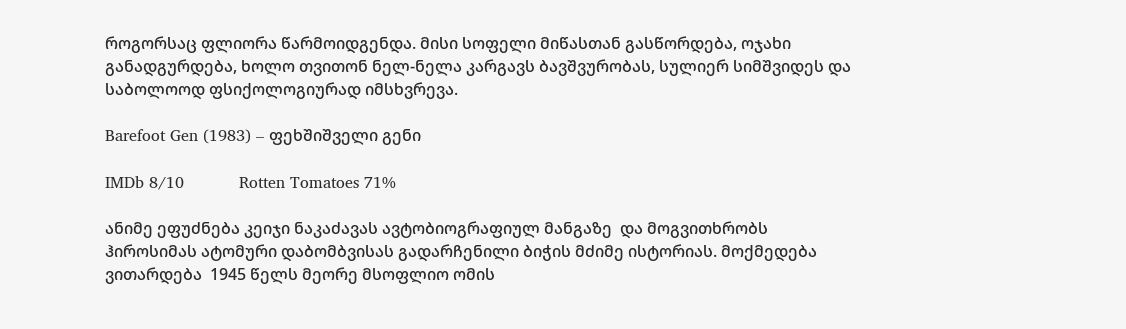როგორსაც ფლიორა წარმოიდგენდა. მისი სოფელი მიწასთან გასწორდება, ოჯახი განადგურდება, ხოლო თვითონ ნელ-ნელა კარგავს ბავშვურობას, სულიერ სიმშვიდეს და საბოლოოდ ფსიქოლოგიურად იმსხვრევა.

Barefoot Gen (1983) – ფეხშიშველი გენი

IMDb 8/10           Rotten Tomatoes 71%

ანიმე ეფუძნება კეიჯი ნაკაძავას ავტობიოგრაფიულ მანგაზე  და მოგვითხრობს  ჰიროსიმას ატომური დაბომბვისას გადარჩენილი ბიჭის მძიმე ისტორიას. მოქმედება ვითარდება  1945 წელს მეორე მსოფლიო ომის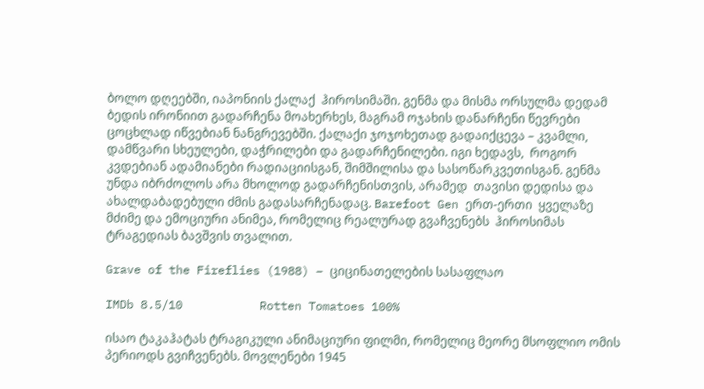ბოლო დღეებში, იაპონიის ქალაქ  ჰიროსიმაში. გენმა და მისმა ორსულმა დედამ  ბედის ირონიით გადარჩენა მოახერხეს, მაგრამ ოჯახის დანარჩენი წევრები ცოცხლად იწვებიან ნანგრევებში. ქალაქი ჯოჯოხეთად გადაიქცევა – კვამლი, დამწვარი სხეულები, დაჭრილები და გადარჩენილები. იგი ხედავს,  როგორ კვდებიან ადამიანები რადიაციისგან, შიმშილისა და სასოწარკვეთისგან. გენმა უნდა იბრძოლოს არა მხოლოდ გადარჩენისთვის, არამედ  თავისი დედისა და ახალდაბადებული ძმის გადასარჩენადაც. Barefoot Gen ერთ-ერთი  ყველაზე მძიმე და ემოციური ანიმეა, რომელიც რეალურად გვაჩვენებს  ჰიროსიმას ტრაგედიას ბავშვის თვალით.

Grave of the Fireflies (1988) – ციცინათელების სასაფლაო

IMDb 8.5/10           Rotten Tomatoes 100%

ისაო ტაკაჰატას ტრაგიკული ანიმაციური ფილმი, რომელიც მეორე მსოფლიო ომის პერიოდს გვიჩვენებს. მოვლენები 1945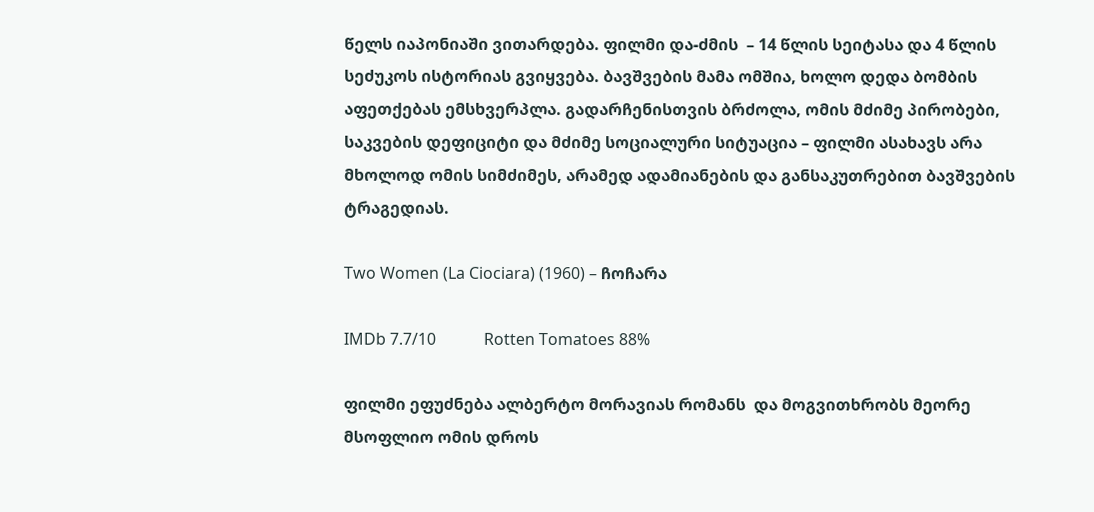წელს იაპონიაში ვითარდება. ფილმი და-ძმის  – 14 წლის სეიტასა და 4 წლის სეძუკოს ისტორიას გვიყვება. ბავშვების მამა ომშია, ხოლო დედა ბომბის აფეთქებას ემსხვერპლა. გადარჩენისთვის ბრძოლა, ომის მძიმე პირობები, საკვების დეფიციტი და მძიმე სოციალური სიტუაცია – ფილმი ასახავს არა მხოლოდ ომის სიმძიმეს, არამედ ადამიანების და განსაკუთრებით ბავშვების ტრაგედიას.

Two Women (La Ciociara) (1960) – ჩოჩარა

IMDb 7.7/10            Rotten Tomatoes 88%

ფილმი ეფუძნება ალბერტო მორავიას რომანს  და მოგვითხრობს მეორე მსოფლიო ომის დროს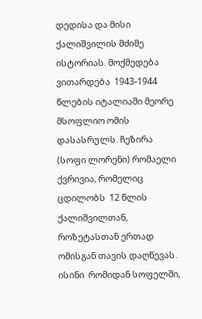დედისა და მისი ქალიშვილის მძიმე ისტორიას. მოქმედება ვითარდება  1943-1944 წლების იტალიაში მეორე მსოფლიო ომის დასასრულს. ჩეზირა (სოფი ლორენი) რომაელი ქვრივია, რომელიც ცდილობს  12 წლის ქალიშვილთან, როზეტასთან ერთად ომისგან თავის დაღწევას. ისინი  რომიდან სოფელში,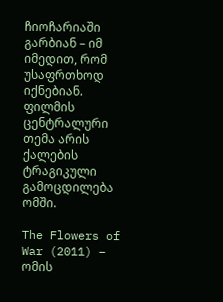ჩიოჩარიაში გარბიან – იმ იმედით, რომ უსაფრთხოდ იქნებიან. ფილმის ცენტრალური თემა არის ქალების ტრაგიკული გამოცდილება ომში.

The Flowers of War (2011) – ომის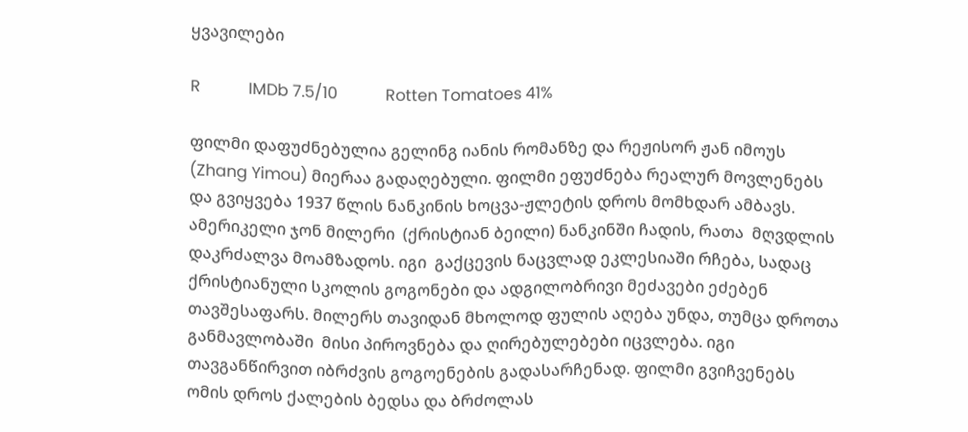ყვავილები

R            IMDb 7.5/10            Rotten Tomatoes 41%

ფილმი დაფუძნებულია გელინგ იანის რომანზე და რეჟისორ ჟან იმოუს (Zhang Yimou) მიერაა გადაღებული. ფილმი ეფუძნება რეალურ მოვლენებს და გვიყვება 1937 წლის ნანკინის ხოცვა-ჟლეტის დროს მომხდარ ამბავს. ამერიკელი ჯონ მილერი  (ქრისტიან ბეილი) ნანკინში ჩადის, რათა  მღვდლის დაკრძალვა მოამზადოს. იგი  გაქცევის ნაცვლად ეკლესიაში რჩება, სადაც  ქრისტიანული სკოლის გოგონები და ადგილობრივი მეძავები ეძებენ თავშესაფარს. მილერს თავიდან მხოლოდ ფულის აღება უნდა, თუმცა დროთა განმავლობაში  მისი პიროვნება და ღირებულებები იცვლება. იგი თავგანწირვით იბრძვის გოგოენების გადასარჩენად. ფილმი გვიჩვენებს ომის დროს ქალების ბედსა და ბრძოლას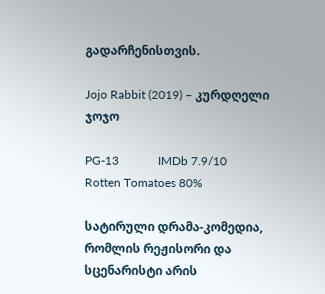გადარჩენისთვის.

Jojo Rabbit (2019) – კურდღელი ჯოჯო

PG-13             IMDb 7.9/10            Rotten Tomatoes 80%

სატირული დრამა-კომედია, რომლის რეჟისორი და სცენარისტი არის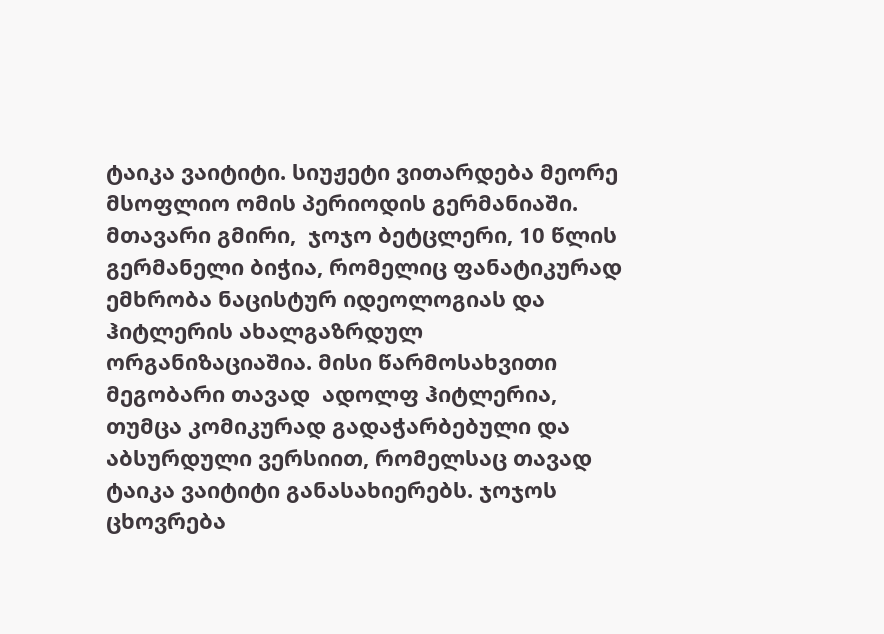ტაიკა ვაიტიტი. სიუჟეტი ვითარდება მეორე მსოფლიო ომის პერიოდის გერმანიაში. მთავარი გმირი,  ჯოჯო ბეტცლერი, 10 წლის გერმანელი ბიჭია, რომელიც ფანატიკურად ემხრობა ნაცისტურ იდეოლოგიას და ჰიტლერის ახალგაზრდულ ორგანიზაციაშია. მისი წარმოსახვითი მეგობარი თავად  ადოლფ ჰიტლერია, თუმცა კომიკურად გადაჭარბებული და აბსურდული ვერსიით, რომელსაც თავად ტაიკა ვაიტიტი განასახიერებს. ჯოჯოს ცხოვრება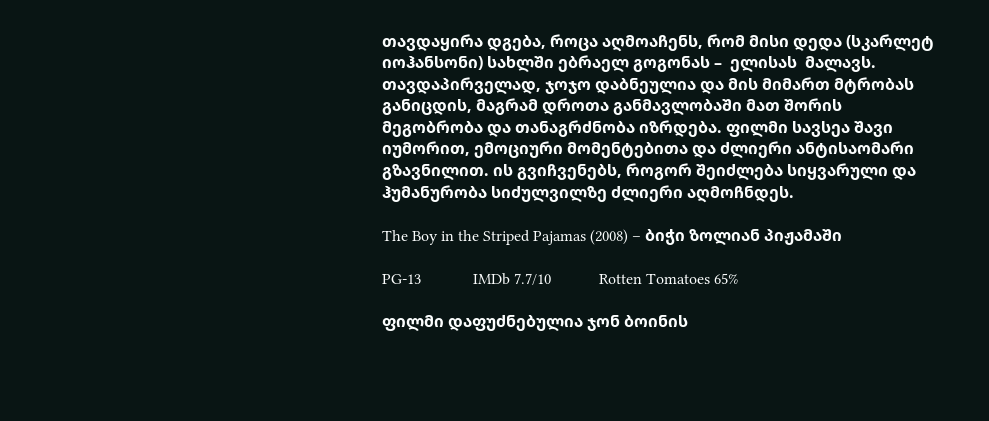თავდაყირა დგება, როცა აღმოაჩენს, რომ მისი დედა (სკარლეტ იოჰანსონი) სახლში ებრაელ გოგონას –  ელისას  მალავს. თავდაპირველად, ჯოჯო დაბნეულია და მის მიმართ მტრობას განიცდის, მაგრამ დროთა განმავლობაში მათ შორის მეგობრობა და თანაგრძნობა იზრდება. ფილმი სავსეა შავი იუმორით, ემოციური მომენტებითა და ძლიერი ანტისაომარი გზავნილით. ის გვიჩვენებს, როგორ შეიძლება სიყვარული და ჰუმანურობა სიძულვილზე ძლიერი აღმოჩნდეს.

The Boy in the Striped Pajamas (2008) – ბიჭი ზოლიან პიჟამაში

PG-13             IMDb 7.7/10            Rotten Tomatoes 65%

ფილმი დაფუძნებულია ჯონ ბოინის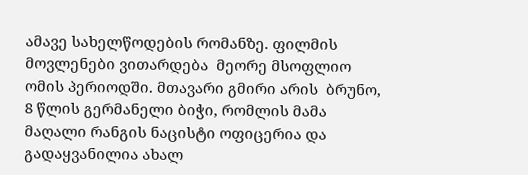ამავე სახელწოდების რომანზე. ფილმის მოვლენები ვითარდება  მეორე მსოფლიო ომის პერიოდში. მთავარი გმირი არის  ბრუნო, 8 წლის გერმანელი ბიჭი, რომლის მამა მაღალი რანგის ნაცისტი ოფიცერია და გადაყვანილია ახალ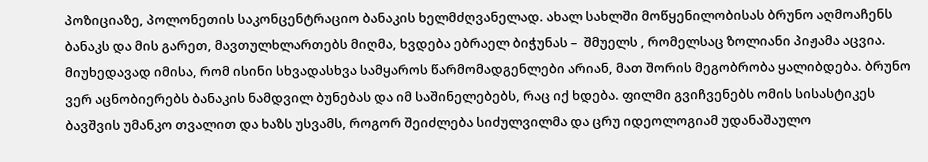პოზიციაზე, პოლონეთის საკონცენტრაციო ბანაკის ხელმძღვანელად. ახალ სახლში მოწყენილობისას ბრუნო აღმოაჩენს ბანაკს და მის გარეთ, მავთულხლართებს მიღმა, ხვდება ებრაელ ბიჭუნას –  შმუელს , რომელსაც ზოლიანი პიჟამა აცვია. მიუხედავად იმისა, რომ ისინი სხვადასხვა სამყაროს წარმომადგენლები არიან, მათ შორის მეგობრობა ყალიბდება. ბრუნო ვერ აცნობიერებს ბანაკის ნამდვილ ბუნებას და იმ საშინელებებს, რაც იქ ხდება. ფილმი გვიჩვენებს ომის სისასტიკეს ბავშვის უმანკო თვალით და ხაზს უსვამს, როგორ შეიძლება სიძულვილმა და ცრუ იდეოლოგიამ უდანაშაულო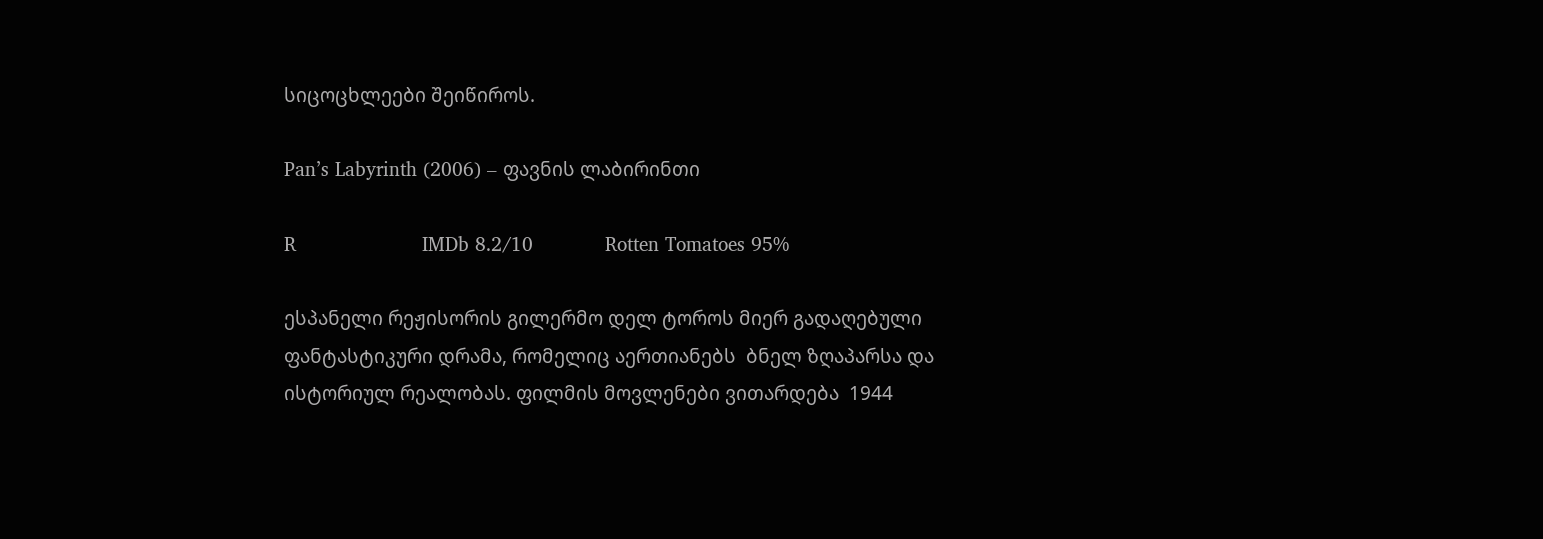სიცოცხლეები შეიწიროს.

Pan’s Labyrinth (2006) – ფავნის ლაბირინთი

R                     IMDb 8.2/10            Rotten Tomatoes 95%

ესპანელი რეჟისორის გილერმო დელ ტოროს მიერ გადაღებული ფანტასტიკური დრამა, რომელიც აერთიანებს  ბნელ ზღაპარსა და ისტორიულ რეალობას. ფილმის მოვლენები ვითარდება  1944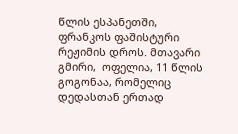წლის ესპანეთში, ფრანკოს ფაშისტური რეჟიმის დროს. მთავარი გმირი,  ოფელია, 11 წლის გოგონაა, რომელიც დედასთან ერთად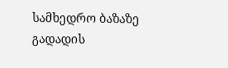სამხედრო ბაზაზე გადადის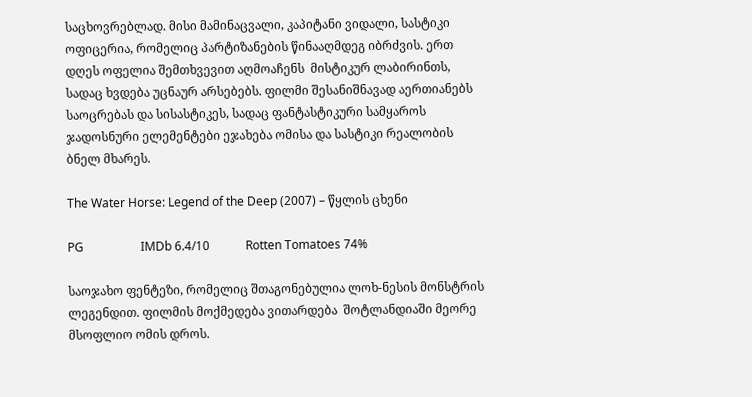საცხოვრებლად. მისი მამინაცვალი, კაპიტანი ვიდალი, სასტიკი ოფიცერია, რომელიც პარტიზანების წინააღმდეგ იბრძვის. ერთ დღეს ოფელია შემთხვევით აღმოაჩენს  მისტიკურ ლაბირინთს, სადაც ხვდება უცნაურ არსებებს. ფილმი შესანიშნავად აერთიანებს  საოცრებას და სისასტიკეს, სადაც ფანტასტიკური სამყაროს ჯადოსნური ელემენტები ეჯახება ომისა და სასტიკი რეალობის ბნელ მხარეს.

The Water Horse: Legend of the Deep (2007) – წყლის ცხენი

PG                   IMDb 6.4/10            Rotten Tomatoes 74%

საოჯახო ფენტეზი, რომელიც შთაგონებულია ლოხ-ნესის მონსტრის ლეგენდით. ფილმის მოქმედება ვითარდება  შოტლანდიაში მეორე მსოფლიო ომის დროს.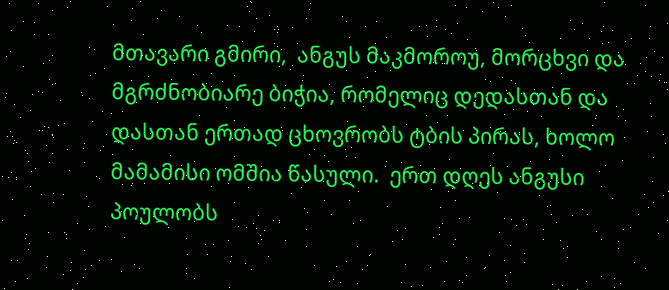მთავარი გმირი,  ანგუს მაკმოროუ, მორცხვი და მგრძნობიარე ბიჭია, რომელიც დედასთან და დასთან ერთად ცხოვრობს ტბის პირას, ხოლო მამამისი ომშია წასული.  ერთ დღეს ანგუსი პოულობს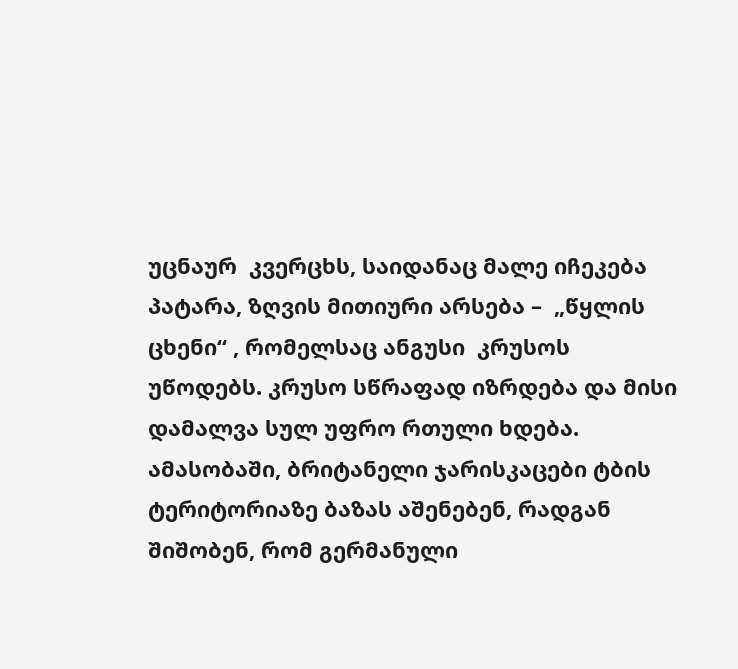უცნაურ  კვერცხს, საიდანაც მალე იჩეკება პატარა, ზღვის მითიური არსება –  „წყლის ცხენი“ , რომელსაც ანგუსი  კრუსოს  უწოდებს. კრუსო სწრაფად იზრდება და მისი დამალვა სულ უფრო რთული ხდება. ამასობაში, ბრიტანელი ჯარისკაცები ტბის ტერიტორიაზე ბაზას აშენებენ, რადგან შიშობენ, რომ გერმანული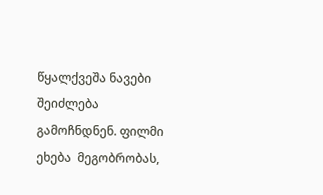წყალქვეშა ნავები შეიძლება გამოჩნდნენ. ფილმი ეხება  მეგობრობას,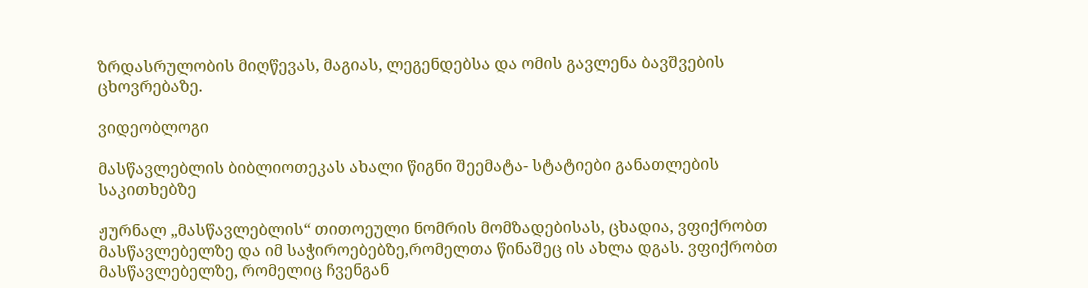ზრდასრულობის მიღწევას, მაგიას, ლეგენდებსა და ომის გავლენა ბავშვების ცხოვრებაზე.

ვიდეობლოგი

მასწავლებლის ბიბლიოთეკას ახალი წიგნი შეემატა- სტატიები განათლების საკითხებზე

ჟურნალ „მასწავლებლის“ თითოეული ნომრის მომზადებისას, ცხადია, ვფიქრობთ მასწავლებელზე და იმ საჭიროებებზე,რომელთა წინაშეც ის ახლა დგას. ვფიქრობთ მასწავლებელზე, რომელიც ჩვენგან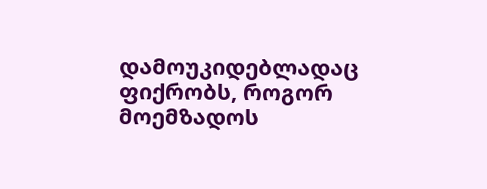დამოუკიდებლადაც ფიქრობს, როგორ მოემზადოს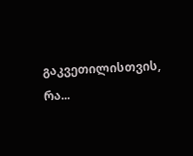გაკვეთილისთვის, რა...